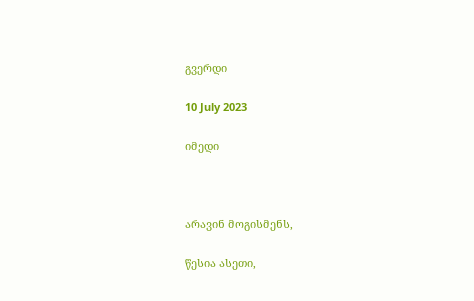გვერდი

10 July 2023

იმედი



არავინ მოგისმენს,

წესია ასეთი,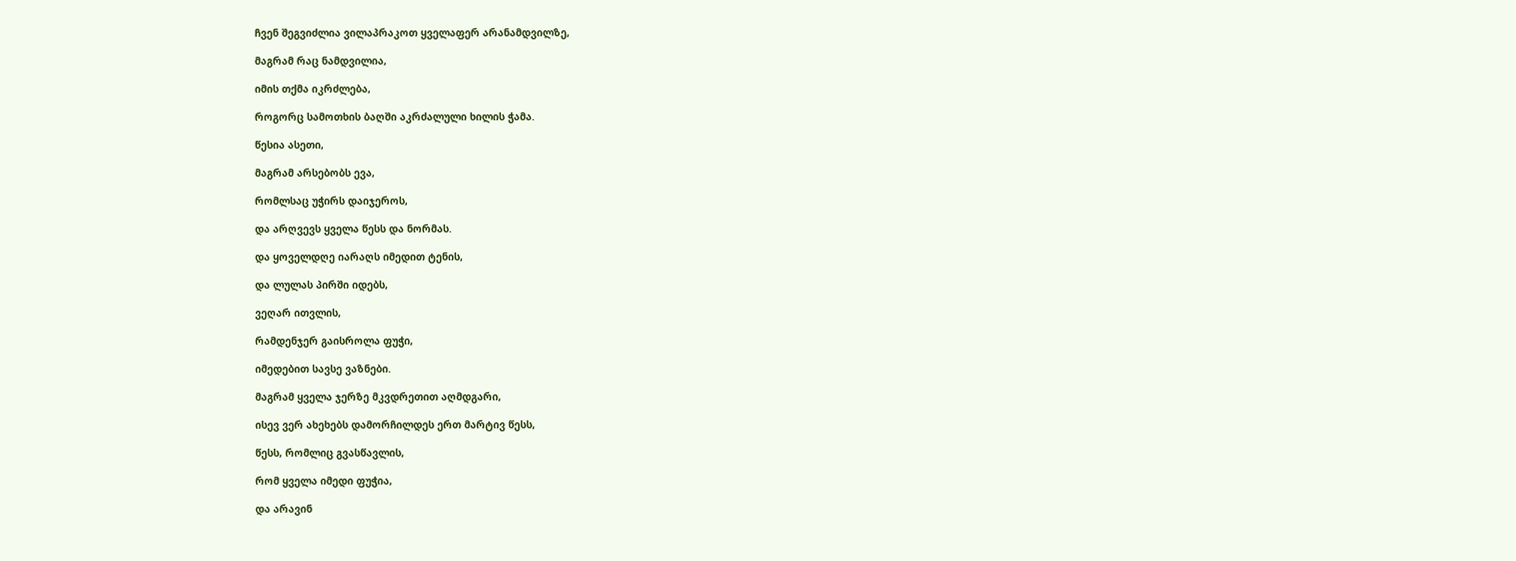ჩვენ შეგვიძლია ვილაპრაკოთ ყველაფერ არანამდვილზე,

მაგრამ რაც ნამდვილია,

იმის თქმა იკრძლება,

როგორც სამოთხის ბაღში აკრძალული ხილის ჭამა.

წესია ასეთი,

მაგრამ არსებობს ევა,

რომლსაც უჭირს დაიჯეროს,

და არღვევს ყველა წესს და ნორმას.

და ყოველდღე იარაღს იმედით ტენის,

და ლულას პირში იდებს,

ვეღარ ითვლის,

რამდენჯერ გაისროლა ფუჭი,

იმედებით სავსე ვაზნები.

მაგრამ ყველა ჯერზე მკვდრეთით აღმდგარი,

ისევ ვერ ახეხებს დამორჩილდეს ერთ მარტივ წესს,

წესს, რომლიც გვასწავლის,

რომ ყველა იმედი ფუჭია,

და არავინ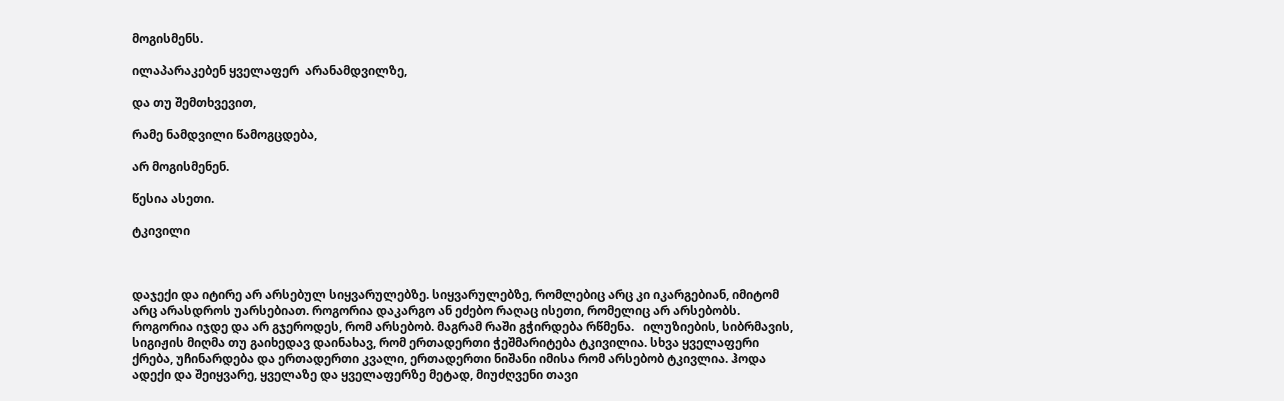მოგისმენს.

ილაპარაკებენ ყველაფერ  არანამდვილზე,

და თუ შემთხვევით,

რამე ნამდვილი წამოგცდება,

არ მოგისმენენ.

წესია ასეთი.

ტკივილი



დაჯექი და იტირე არ არსებულ სიყვარულებზე. სიყვარულებზე, რომლებიც არც კი იკარგებიან, იმიტომ  არც არასდროს უარსებიათ. როგორია დაკარგო ან ეძებო რაღაც ისეთი, რომელიც არ არსებობს. როგორია იჯდე და არ გჯეროდეს, რომ არსებობ. მაგრამ რაში გჭირდება რწმენა.   ილუზიების, სიბრმავის, სიგიჟის მიღმა თუ გაიხედავ დაინახავ, რომ ერთადერთი ჭეშმარიტება ტკივილია. სხვა ყველაფერი ქრება, უჩინარდება და ერთადერთი კვალი, ერთადერთი ნიშანი იმისა რომ არსებობ ტკივლია. ჰოდა ადექი და შეიყვარე, ყველაზე და ყველაფერზე მეტად, მიუძღვენი თავი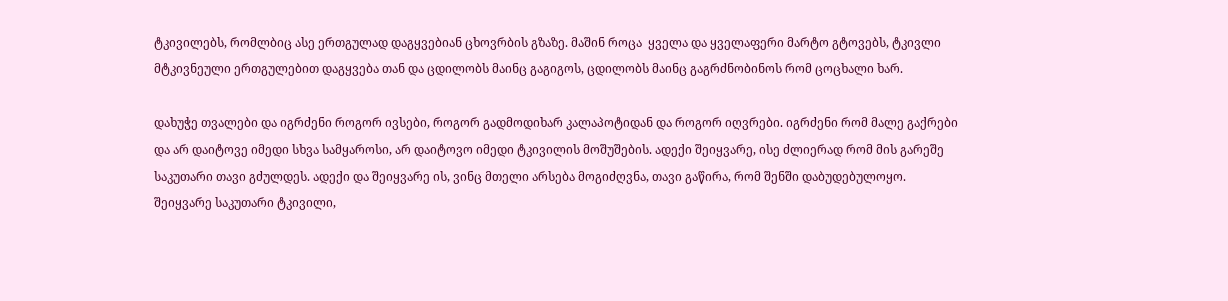ტკივილებს, რომლბიც ასე ერთგულად დაგყვებიან ცხოვრბის გზაზე. მაშინ როცა  ყველა და ყველაფერი მარტო გტოვებს, ტკივლი მტკივნეული ერთგულებით დაგყვება თან და ცდილობს მაინც გაგიგოს, ცდილობს მაინც გაგრძნობინოს რომ ცოცხალი ხარ.

დახუჭე თვალები და იგრძენი როგორ ივსები, როგორ გადმოდიხარ კალაპოტიდან და როგორ იღვრები. იგრძენი რომ მალე გაქრები და არ დაიტოვე იმედი სხვა სამყაროსი, არ დაიტოვო იმედი ტკივილის მოშუშების. ადექი შეიყვარე, ისე ძლიერად რომ მის გარეშე საკუთარი თავი გძულდეს. ადექი და შეიყვარე ის, ვინც მთელი არსება მოგიძღვნა, თავი გაწირა, რომ შენში დაბუდებულოყო. შეიყვარე საკუთარი ტკივილი,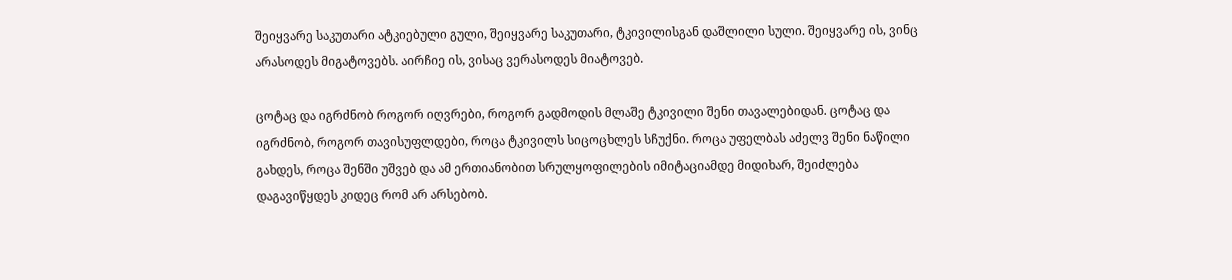შეიყვარე საკუთარი ატკიებული გული, შეიყვარე საკუთარი, ტკივილისგან დაშლილი სული. შეიყვარე ის, ვინც არასოდეს მიგატოვებს. აირჩიე ის, ვისაც ვერასოდეს მიატოვებ.

ცოტაც და იგრძნობ როგორ იღვრები, როგორ გადმოდის მლაშე ტკივილი შენი თავალებიდან. ცოტაც და იგრძნობ, როგორ თავისუფლდები, როცა ტკივილს სიცოცხლეს სჩუქნი. როცა უფელბას აძელვ შენი ნაწილი გახდეს, როცა შენში უშვებ და ამ ერთიანობით სრულყოფილების იმიტაციამდე მიდიხარ, შეიძლება დაგავიწყდეს კიდეც რომ არ არსებობ.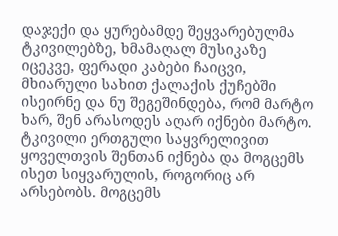დაჯექი და ყურებამდე შეყვარებულმა ტკივილებზე, ხმამაღალ მუსიკაზე იცეკვე, ფერადი კაბები ჩაიცვი, მხიარული სახით ქალაქის ქუჩებში ისეირნე და ნუ შეგეშინდება, რომ მარტო ხარ, შენ არასოდეს აღარ იქნები მარტო. ტკივილი ერთგული საყვრელივით ყოველთვის შენთან იქნება და მოგცემს ისეთ სიყვარულის, როგორიც არ არსებობს. მოგცემს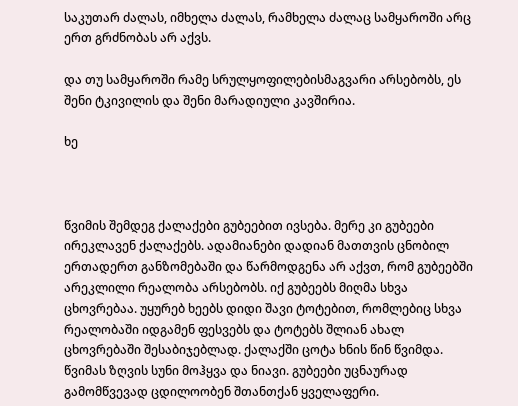საკუთარ ძალას, იმხელა ძალას, რამხელა ძალაც სამყაროში არც ერთ გრძნობას არ აქვს.

და თუ სამყაროში რამე სრულყოფილებისმაგვარი არსებობს, ეს  შენი ტკივილის და შენი მარადიული კავშირია.

ხე



წვიმის შემდეგ ქალაქები გუბეებით ივსება. მერე კი გუბეები ირეკლავენ ქალაქებს. ადამიანები დადიან მათთვის ცნობილ ერთადერთ განზომებაში და წარმოდგენა არ აქვთ, რომ გუბეებში არეკლილი რეალობა არსებობს. იქ გუბეებს მიღმა სხვა ცხოვრებაა. უყურებ ხეებს დიდი შავი ტოტებით, რომლებიც სხვა რეალობაში იდგამენ ფესვებს და ტოტებს შლიან ახალ ცხოვრებაში შესაბიჯებლად. ქალაქში ცოტა ხნის წინ წვიმდა. წვიმას ზღვის სუნი მოჰყვა და ნიავი. გუბეები უცნაურად გამომწვევად ცდილოობენ შთანთქან ყველაფერი.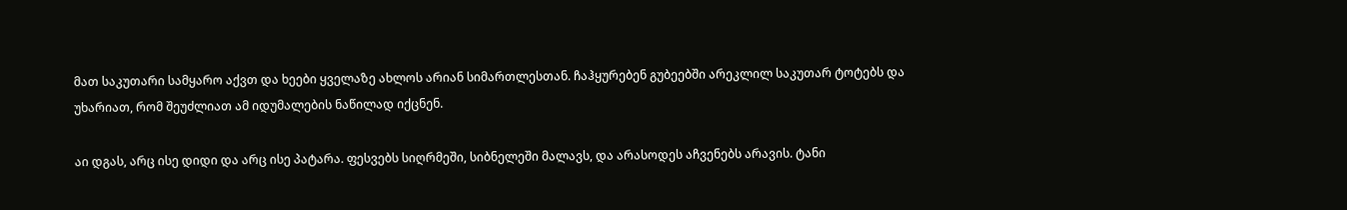მათ საკუთარი სამყარო აქვთ და ხეები ყველაზე ახლოს არიან სიმართლესთან. ჩაჰყურებენ გუბეებში არეკლილ საკუთარ ტოტებს და უხარიათ, რომ შეუძლიათ ამ იდუმალების ნაწილად იქცნენ.

აი დგას, არც ისე დიდი და არც ისე პატარა. ფესვებს სიღრმეში, სიბნელეში მალავს, და არასოდეს აჩვენებს არავის. ტანი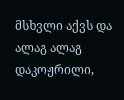მსხვლი აქვს და ალაგ ალაგ დაკოჟრილი,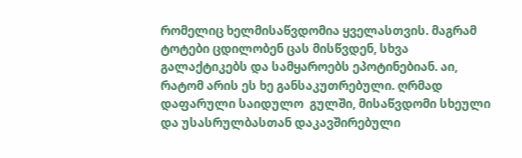რომელიც ხელმისაწვდომია ყველასთვის. მაგრამ ტოტები ცდილობენ ცას მისწვდენ, სხვა გალაქტიკებს და სამყაროებს ეპოტინებიან. აი, რატომ არის ეს ხე განსაკუთრებული. ღრმად დაფარული საიდულო  გულში, მისაწვდომი სხეული და უსასრულბასთან დაკავშირებული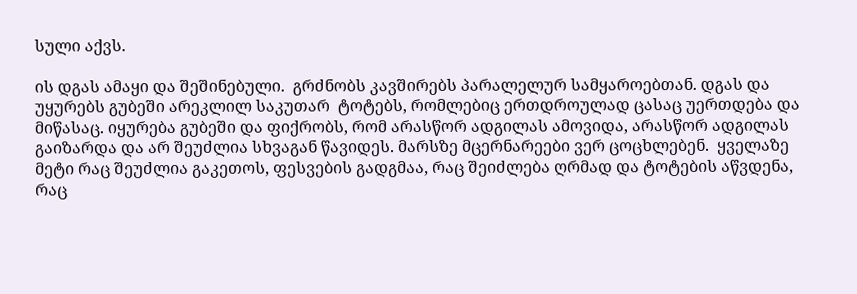სული აქვს.

ის დგას ამაყი და შეშინებული.  გრძნობს კავშირებს პარალელურ სამყაროებთან. დგას და უყურებს გუბეში არეკლილ საკუთარ  ტოტებს, რომლებიც ერთდროულად ცასაც უერთდება და მიწასაც. იყურება გუბეში და ფიქრობს, რომ არასწორ ადგილას ამოვიდა, არასწორ ადგილას გაიზარდა და არ შეუძლია სხვაგან წავიდეს. მარსზე მცერნარეები ვერ ცოცხლებენ.  ყველაზე მეტი რაც შეუძლია გაკეთოს, ფესვების გადგმაა, რაც შეიძლება ღრმად და ტოტების აწვდენა, რაც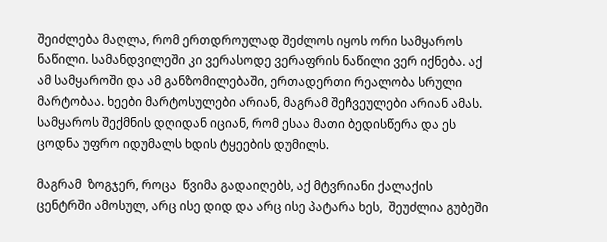შეიძლება მაღლა, რომ ერთდროულად შეძლოს იყოს ორი სამყაროს ნაწილი. სამანდვილეში კი ვერასოდე ვერაფრის ნაწილი ვერ იქნება. აქ ამ სამყაროში და ამ განზომილებაში, ერთადერთი რეალობა სრული მარტობაა. ხეები მარტოსულები არიან, მაგრამ შეჩვეულები არიან ამას. სამყაროს შექმნის დღიდან იციან, რომ ესაა მათი ბედისწერა და ეს ცოდნა უფრო იდუმალს ხდის ტყეების დუმილს.

მაგრამ  ზოგჯერ, როცა  წვიმა გადაიღებს, აქ მტვრიანი ქალაქის ცენტრში ამოსულ, არც ისე დიდ და არც ისე პატარა ხეს,  შეუძლია გუბეში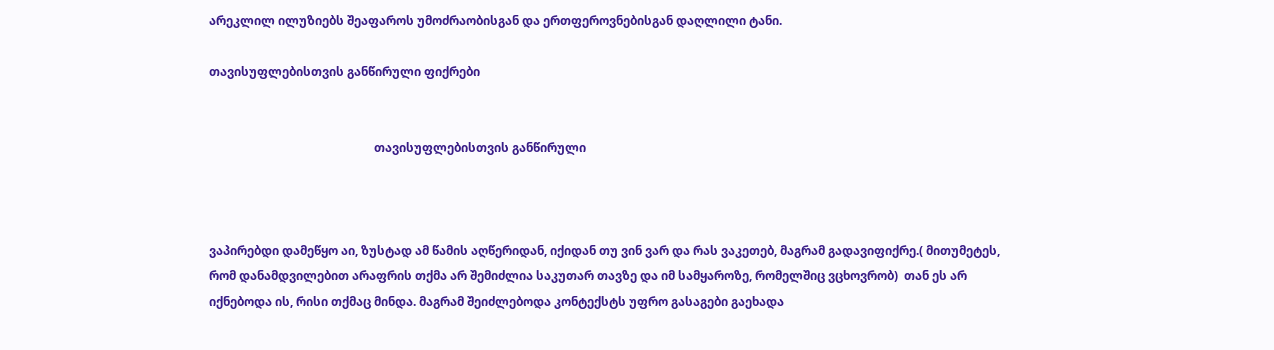არეკლილ ილუზიებს შეაფაროს უმოძრაობისგან და ერთფეროვნებისგან დაღლილი ტანი.

თავისუფლებისთვის განწირული ფიქრები


                                                       თავისუფლებისთვის განწირული



ვაპირებდი დამეწყო აი, ზუსტად ამ წამის აღწერიდან, იქიდან თუ ვინ ვარ და რას ვაკეთებ, მაგრამ გადავიფიქრე.( მითუმეტეს, რომ დანამდვილებით არაფრის თქმა არ შემიძლია საკუთარ თავზე და იმ სამყაროზე, რომელშიც ვცხოვრობ)  თან ეს არ იქნებოდა ის, რისი თქმაც მინდა. მაგრამ შეიძლებოდა კონტექსტს უფრო გასაგები გაეხადა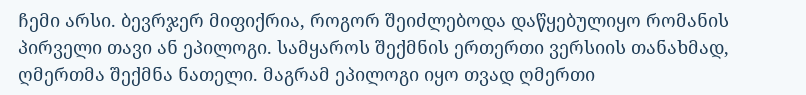ჩემი არსი. ბევრჯერ მიფიქრია, როგორ შეიძლებოდა დაწყებულიყო რომანის პირველი თავი ან ეპილოგი. სამყაროს შექმნის ერთერთი ვერსიის თანახმად, ღმერთმა შექმნა ნათელი. მაგრამ ეპილოგი იყო თვად ღმერთი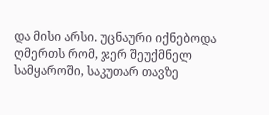და მისი არსი. უცნაური იქნებოდა ღმერთს რომ, ჯერ შეუქმნელ სამყაროში, საკუთარ თავზე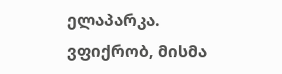ელაპარკა. ვფიქრობ, მისმა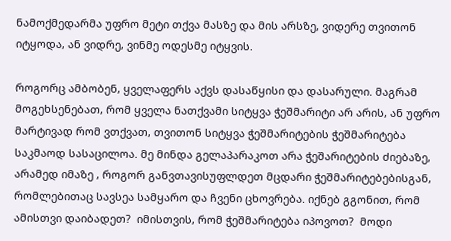ნამოქმედარმა უფრო მეტი თქვა მასზე და მის არსზე, ვიდერე თვითონ იტყოდა, ან ვიდრე, ვინმე ოდესმე იტყვის.

როგორც ამბობენ, ყველაფერს აქვს დასაწყისი და დასარული. მაგრამ მოგეხსენებათ, რომ ყველა ნათქვამი სიტყვა ჭეშმარიტი არ არის, ან უფრო მარტივად რომ ვთქვათ, თვითონ სიტყვა ჭეშმარიტების ჭეშმარიტება საკმაოდ სასაცილოა. მე მინდა გელაპარაკოთ არა ჭეშარიტების ძიებაზე, არამედ იმაზე , როგორ განვთავისუფლდეთ მცდარი ჭეშმარიტებებისგან, რომლებითაც სავსეა სამყარო და ჩვენი ცხოვრება. იქნებ გგონით, რომ ამისთვი დაიბადეთ?  იმისთვის, რომ ჭეშმარიტება იპოვოთ?  მოდი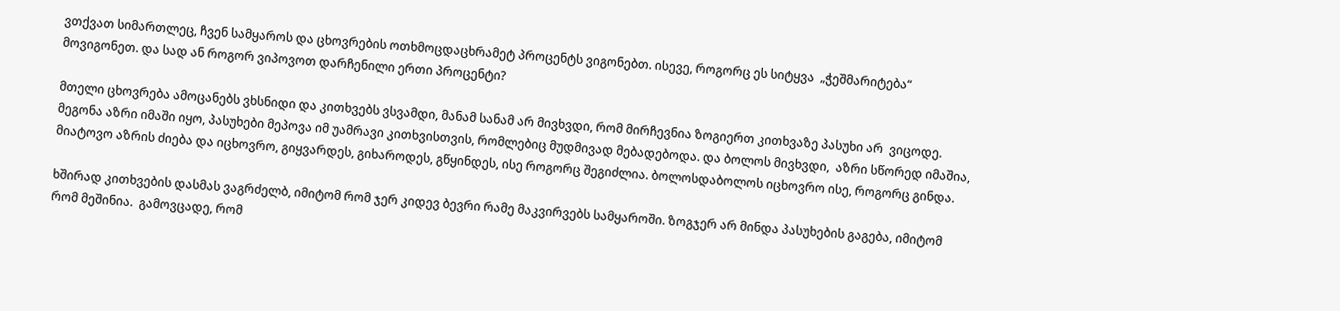ვთქვათ სიმართლეც, ჩვენ სამყაროს და ცხოვრების ოთხმოცდაცხრამეტ პროცენტს ვიგონებთ. ისევე, როგორც ეს სიტყვა  „ჭეშმარიტება“ მოვიგონეთ. და სად ან როგორ ვიპოვოთ დარჩენილი ერთი პროცენტი?

მთელი ცხოვრება ამოცანებს ვხსნიდი და კითხვებს ვსვამდი, მანამ სანამ არ მივხვდი, რომ მირჩევნია ზოგიერთ კითხვაზე პასუხი არ  ვიცოდე.  მეგონა აზრი იმაში იყო, პასუხები მეპოვა იმ უამრავი კითხვისთვის, რომლებიც მუდმივად მებადებოდა. და ბოლოს მივხვდი,  აზრი სწორედ იმაშია, მიატოვო აზრის ძიება და იცხოვრო, გიყვარდეს, გიხაროდეს, გწყინდეს, ისე როგორც შეგიძლია. ბოლოსდაბოლოს იცხოვრო ისე, როგორც გინდა.

ხშირად კითხვების დასმას ვაგრძელბ, იმიტომ რომ ჯერ კიდევ ბევრი რამე მაკვირვებს სამყაროში. ზოგჯერ არ მინდა პასუხების გაგება, იმიტომ რომ მეშინია.  გამოვცადე, რომ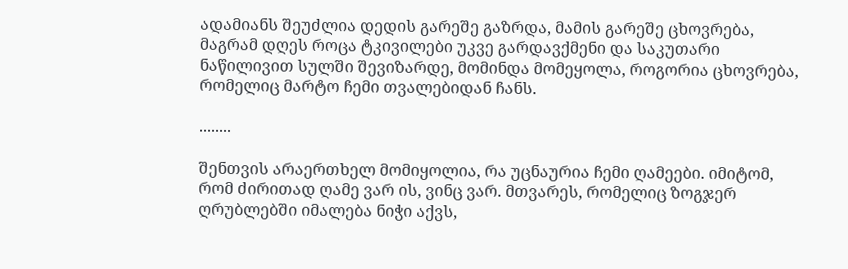ადამიანს შეუძლია დედის გარეშე გაზრდა, მამის გარეშე ცხოვრება, მაგრამ დღეს როცა ტკივილები უკვე გარდავქმენი და საკუთარი ნაწილივით სულში შევიზარდე, მომინდა მომეყოლა, როგორია ცხოვრება, რომელიც მარტო ჩემი თვალებიდან ჩანს.

........

შენთვის არაერთხელ მომიყოლია, რა უცნაურია ჩემი ღამეები. იმიტომ, რომ ძირითად ღამე ვარ ის, ვინც ვარ. მთვარეს, რომელიც ზოგჯერ ღრუბლებში იმალება ნიჭი აქვს,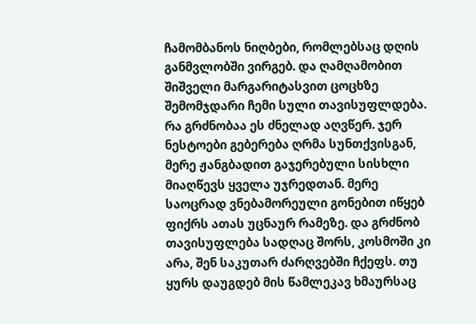ჩამომბანოს ნიღბები, რომლებსაც დღის განმვლობში ვირგებ. და ღამღამობით  შიშველი მარგარიტასვით ცოცხზე შემომჯდარი ჩემი სული თავისუფლდება. რა გრძნობაა ეს ძნელად აღვწერ. ჯერ ნესტოები გებერება ღრმა სუნთქვისგან, მერე ჟანგბადით გაჯერებული სისხლი მიაღწევს ყველა უჯრედთან. მერე საოცრად ვნებამორეული გონებით იწყებ ფიქრს ათას უცნაურ რამეზე. და გრძნობ თავისუფლება სადღაც შორს, კოსმოში კი არა, შენ საკუთარ ძარღვებში ჩქეფს. თუ ყურს დაუგდებ მის წამლეკავ ხმაურსაც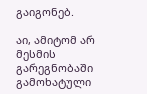გაიგონებ.

აი, ამიტომ არ მესმის გარეგნობაში გამოხატული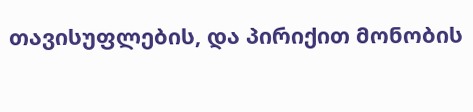თავისუფლების, და პირიქით მონობის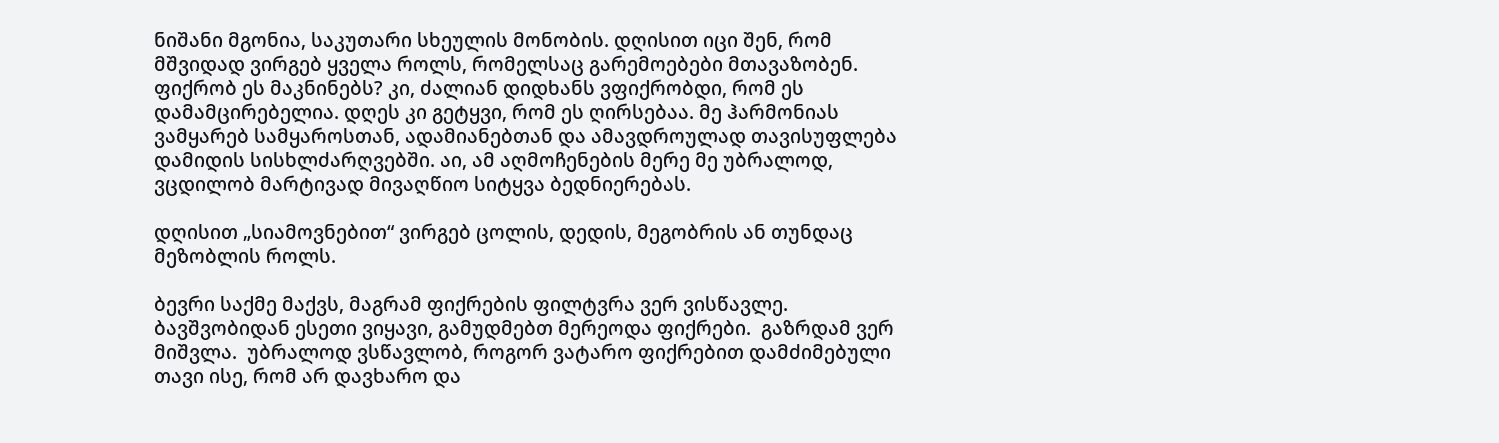ნიშანი მგონია, საკუთარი სხეულის მონობის. დღისით იცი შენ, რომ მშვიდად ვირგებ ყველა როლს, რომელსაც გარემოებები მთავაზობენ. ფიქრობ ეს მაკნინებს? კი, ძალიან დიდხანს ვფიქრობდი, რომ ეს  დამამცირებელია. დღეს კი გეტყვი, რომ ეს ღირსებაა. მე ჰარმონიას ვამყარებ სამყაროსთან, ადამიანებთან და ამავდროულად თავისუფლება დამიდის სისხლძარღვებში. აი, ამ აღმოჩენების მერე მე უბრალოდ, ვცდილობ მარტივად მივაღწიო სიტყვა ბედნიერებას.

დღისით „სიამოვნებით“ ვირგებ ცოლის, დედის, მეგობრის ან თუნდაც მეზობლის როლს.

ბევრი საქმე მაქვს, მაგრამ ფიქრების ფილტვრა ვერ ვისწავლე. ბავშვობიდან ესეთი ვიყავი, გამუდმებთ მერეოდა ფიქრები.  გაზრდამ ვერ მიშვლა.  უბრალოდ ვსწავლობ, როგორ ვატარო ფიქრებით დამძიმებული თავი ისე, რომ არ დავხარო და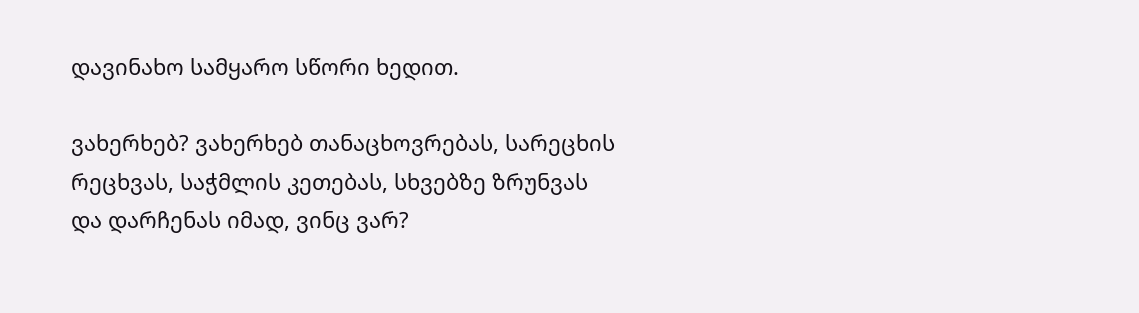დავინახო სამყარო სწორი ხედით.

ვახერხებ? ვახერხებ თანაცხოვრებას, სარეცხის რეცხვას, საჭმლის კეთებას, სხვებზე ზრუნვას და დარჩენას იმად, ვინც ვარ?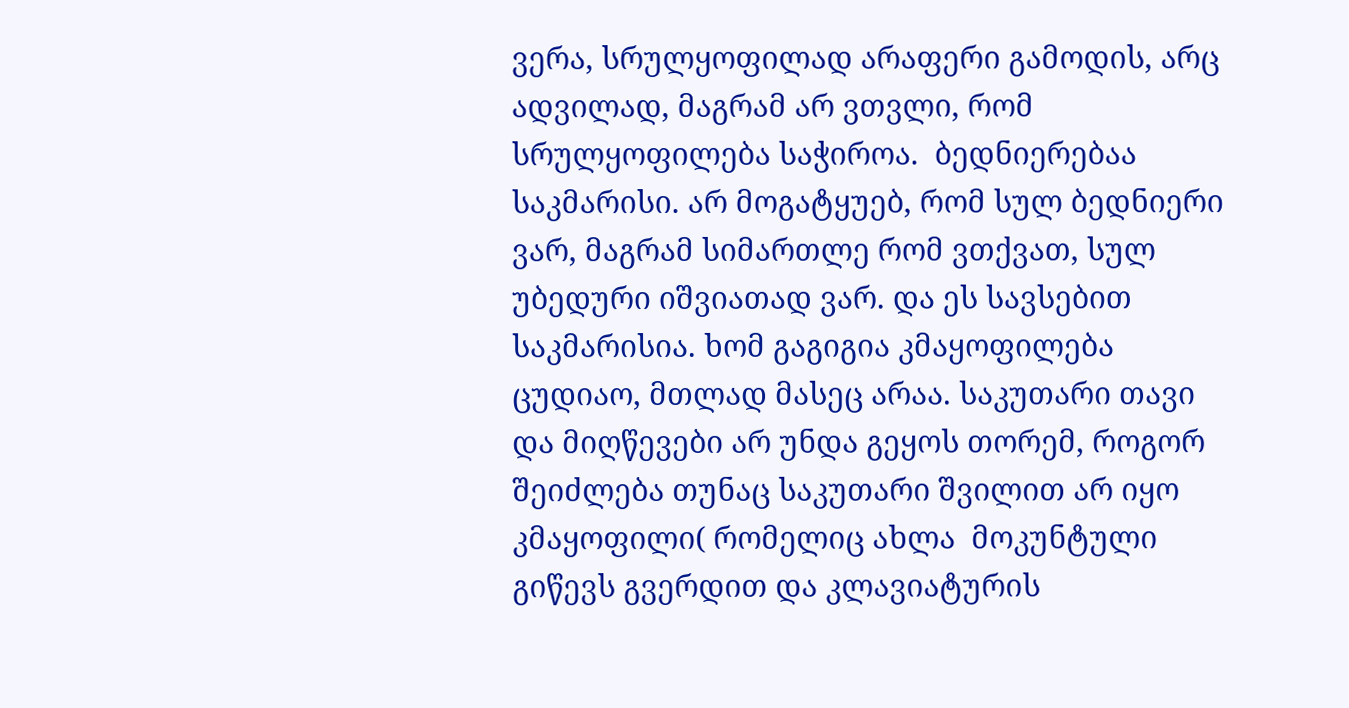ვერა, სრულყოფილად არაფერი გამოდის, არც ადვილად, მაგრამ არ ვთვლი, რომ სრულყოფილება საჭიროა.  ბედნიერებაა საკმარისი. არ მოგატყუებ, რომ სულ ბედნიერი ვარ, მაგრამ სიმართლე რომ ვთქვათ, სულ უბედური იშვიათად ვარ. და ეს სავსებით საკმარისია. ხომ გაგიგია კმაყოფილება ცუდიაო, მთლად მასეც არაა. საკუთარი თავი და მიღწევები არ უნდა გეყოს თორემ, როგორ შეიძლება თუნაც საკუთარი შვილით არ იყო კმაყოფილი( რომელიც ახლა  მოკუნტული გიწევს გვერდით და კლავიატურის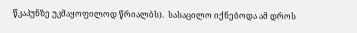წკაპუნზე უკმაყოფილოდ წრიალბს).  სასაცილო იქნებოდა ამ დროს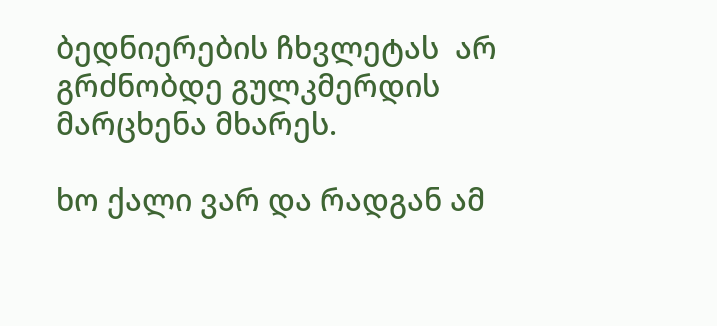ბედნიერების ჩხვლეტას  არ გრძნობდე გულკმერდის მარცხენა მხარეს.

ხო ქალი ვარ და რადგან ამ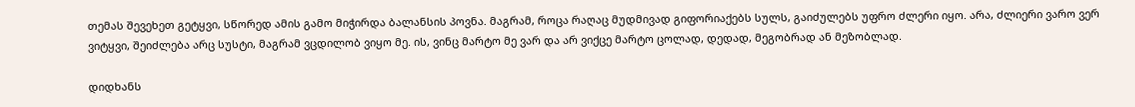თემას შევეხეთ გეტყვი, სწორედ ამის გამო მიჭირდა ბალანსის პოვნა. მაგრამ, როცა რაღაც მუდმივად გიფორიაქებს სულს, გაიძულებს უფრო ძლერი იყო. არა, ძლიერი ვარო ვერ ვიტყვი, შეიძლება არც სუსტი, მაგრამ ვცდილობ ვიყო მე. ის, ვინც მარტო მე ვარ და არ ვიქცე მარტო ცოლად, დედად, მეგობრად ან მეზობლად.

დიდხანს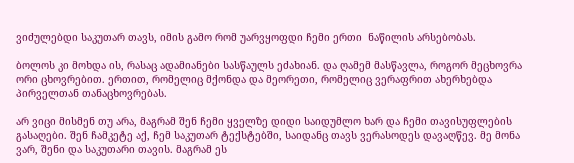ვიძულებდი საკუთარ თავს, იმის გამო რომ უარვყოფდი ჩემი ერთი  ნაწილის არსებობას.

ბოლოს კი მოხდა ის, რასაც ადამიანები სასწაულს ეძახიან. და ღამემ მასწავლა, როგორ მეცხოვრა ორი ცხოვრებით. ერთით, რომელიც მქონდა და მეორეთი, რომელიც ვერაფრით ახერხებდა პირველთან თანაცხოვრებას.

არ ვიცი მისმენ თუ არა, მაგრამ შენ ჩემი ყველზე დიდი საიდუმლო ხარ და ჩემი თავისუფლების გასაღები. შენ ჩამკეტე აქ, ჩემ საკუთარ ტექსტებში, საიდანც თავს ვერასოდეს დავაღწევ. მე მონა ვარ, შენი და საკუთარი თავის. მაგრამ ეს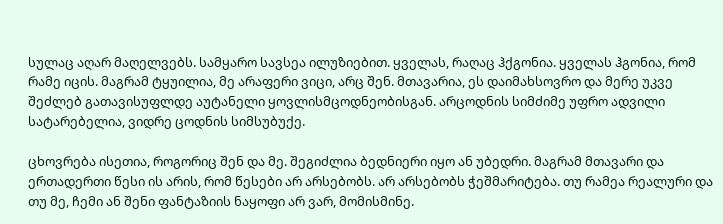სულაც აღარ მაღელვებს. სამყარო სავსეა ილუზიებით. ყველას, რაღაც ჰქგონია. ყველას ჰგონია, რომ რამე იცის. მაგრამ ტყუილია, მე არაფერი ვიცი, არც შენ. მთავარია, ეს დაიმახსოვრო და მერე უკვე შეძლებ გათავისუფლდე აუტანელი ყოვლისმცოდნეობისგან. არცოდნის სიმძიმე უფრო ადვილი სატარებელია, ვიდრე ცოდნის სიმსუბუქე.

ცხოვრება ისეთია, როგორიც შენ და მე. შეგიძლია ბედნიერი იყო ან უბედრი. მაგრამ მთავარი და ერთადერთი წესი ის არის, რომ წესები არ არსებობს. არ არსებობს ჭეშმარიტება. თუ რამეა რეალური და თუ მე, ჩემი ან შენი ფანტაზიის ნაყოფი არ ვარ, მომისმინე.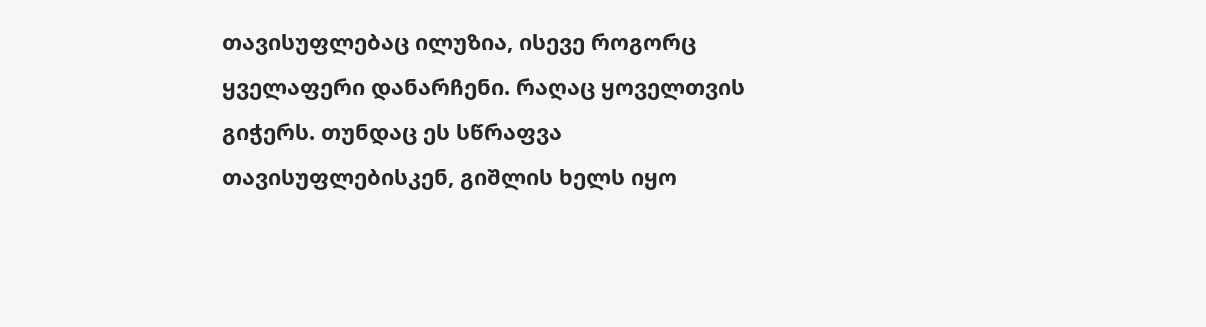თავისუფლებაც ილუზია, ისევე როგორც ყველაფერი დანარჩენი. რაღაც ყოველთვის გიჭერს. თუნდაც ეს სწრაფვა თავისუფლებისკენ, გიშლის ხელს იყო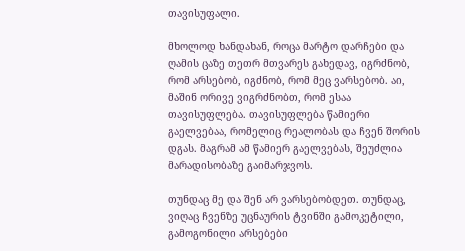თავისუფალი.

მხოლოდ ხანდახან, როცა მარტო დარჩები და ღამის ცაზე თეთრ მთვარეს გახედავ, იგრძნობ, რომ არსებობ, იგძნობ, რომ მეც ვარსებობ. აი, მაშინ ორივე ვიგრძნობთ, რომ ესაა თავისუფლება. თავისუფლება წამიერი გაელვებაა, რომელიც რეალობას და ჩვენ შორის დგას. მაგრამ ამ წამიერ გაელვებას, შეუძლია მარადისობაზე გაიმარჯვოს.

თუნდაც მე და შენ არ ვარსებობდეთ. თუნდაც, ვიღაც ჩვენზე უცნაურის ტვინში გამოკეტილი, გამოგონილი არსებები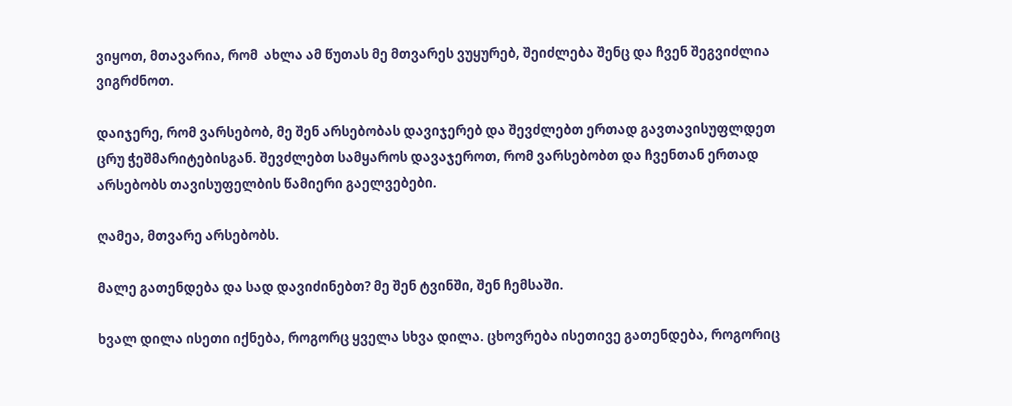ვიყოთ, მთავარია, რომ  ახლა ამ წუთას მე მთვარეს ვუყურებ, შეიძლება შენც და ჩვენ შეგვიძლია ვიგრძნოთ.

დაიჯერე, რომ ვარსებობ, მე შენ არსებობას დავიჯერებ და შევძლებთ ერთად გავთავისუფლდეთ ცრუ ჭეშმარიტებისგან. შევძლებთ სამყაროს დავაჯეროთ, რომ ვარსებობთ და ჩვენთან ერთად არსებობს თავისუფელბის წამიერი გაელვებები.

ღამეა, მთვარე არსებობს.

მალე გათენდება და სად დავიძინებთ? მე შენ ტვინში, შენ ჩემსაში.

ხვალ დილა ისეთი იქნება, როგორც ყველა სხვა დილა. ცხოვრება ისეთივე გათენდება, როგორიც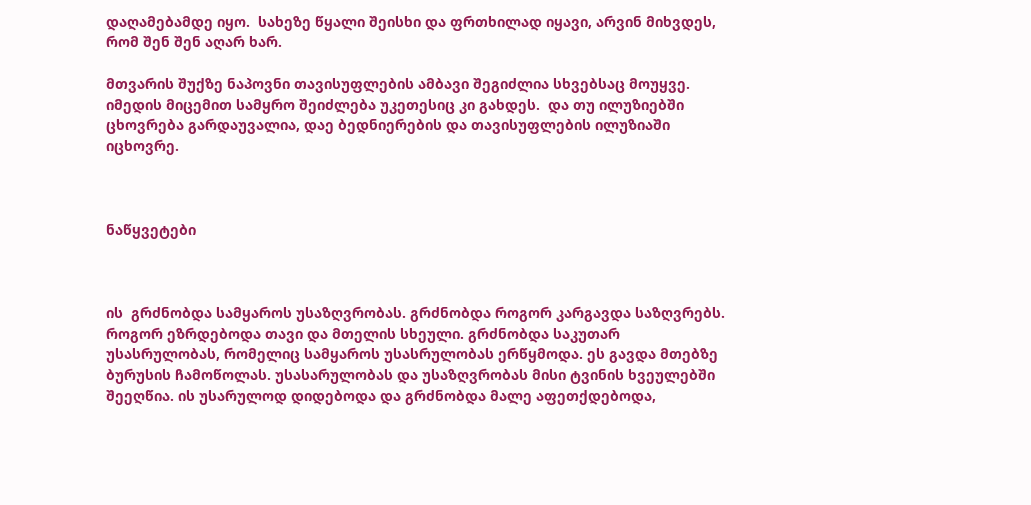დაღამებამდე იყო.  სახეზე წყალი შეისხი და ფრთხილად იყავი, არვინ მიხვდეს, რომ შენ შენ აღარ ხარ.

მთვარის შუქზე ნაპოვნი თავისუფლების ამბავი შეგიძლია სხვებსაც მოუყვე. იმედის მიცემით სამყრო შეიძლება უკეთესიც კი გახდეს.  და თუ ილუზიებში ცხოვრება გარდაუვალია, დაე ბედნიერების და თავისუფლების ილუზიაში იცხოვრე.



ნაწყვეტები



ის  გრძნობდა სამყაროს უსაზღვრობას. გრძნობდა როგორ კარგავდა საზღვრებს. როგორ ეზრდებოდა თავი და მთელის სხეული. გრძნობდა საკუთარ უსასრულობას, რომელიც სამყაროს უსასრულობას ერწყმოდა. ეს გავდა მთებზე ბურუსის ჩამოწოლას. უსასარულობას და უსაზღვრობას მისი ტვინის ხვეულებში შეეღწია. ის უსარულოდ დიდებოდა და გრძნობდა მალე აფეთქდებოდა,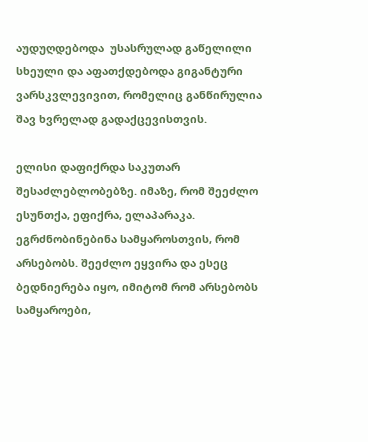აუდუღდებოდა  უსასრულად გაწელილი სხეული და აფათქდებოდა გიგანტური ვარსკვლევივით, რომელიც განწირულია შავ ხვრელად გადაქცევისთვის.

ელისი დაფიქრდა საკუთარ შესაძლებლობებზე. იმაზე, რომ შეეძლო ესუნთქა, ეფიქრა, ელაპარაკა. ეგრძნობინებინა სამყაროსთვის, რომ არსებობს. შეეძლო ეყვირა და ესეც ბედნიერება იყო, იმიტომ რომ არსებობს სამყაროები,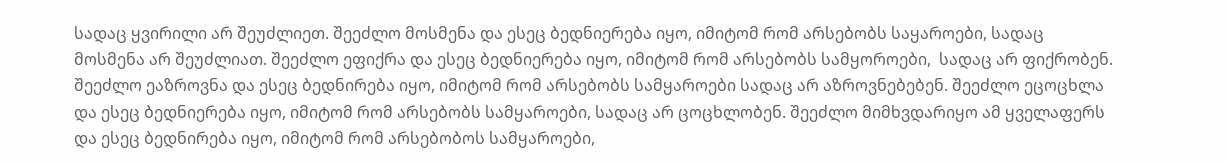სადაც ყვირილი არ შეუძლიეთ. შეეძლო მოსმენა და ესეც ბედნიერება იყო, იმიტომ რომ არსებობს საყაროები, სადაც მოსმენა არ შეუძლიათ. შეეძლო ეფიქრა და ესეც ბედნიერება იყო, იმიტომ რომ არსებობს სამყოროები,  სადაც არ ფიქრობენ. შეეძლო ეაზროვნა და ესეც ბედნირება იყო, იმიტომ რომ არსებობს სამყაროები სადაც არ აზროვნებებენ. შეეძლო ეცოცხლა და ესეც ბედნიერება იყო, იმიტომ რომ არსებობს სამყაროები, სადაც არ ცოცხლობენ. შეეძლო მიმხვდარიყო ამ ყველაფერს და ესეც ბედნირება იყო, იმიტომ რომ არსებობოს სამყაროები,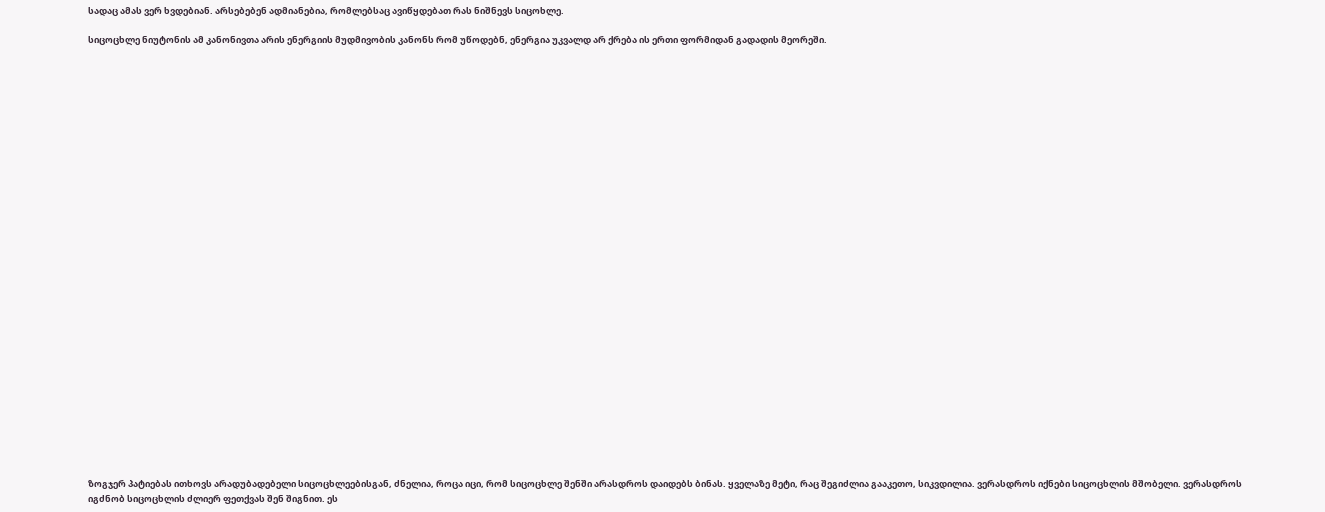სადაც ამას ვერ ხვდებიან. არსებებენ ადმიანებია, რომლებსაც ავიწყდებათ რას ნიშნევს სიცოხლე.

სიცოცხლე ნიუტონის ამ კანონივთა არის ენერგიის მუდმივობის კანონს რომ უწოდებნ, ენერგია უკვალდ არ ქრება ის ერთი ფორმიდან გადადის მეორეში.





























ზოგჯერ პატიებას ითხოვს არადუბადებელი სიცოცხლეებისგან, ძნელია, როცა იცი, რომ სიცოცხლე შენში არასდროს დაიდებს ბინას. ყველაზე მეტი, რაც შეგიძლია გააკეთო, სიკვდილია. ვერასდროს იქნები სიცოცხლის მშობელი. ვერასდროს იგძნობ სიცოცხლის ძლიერ ფეთქვას შენ შიგნით. ეს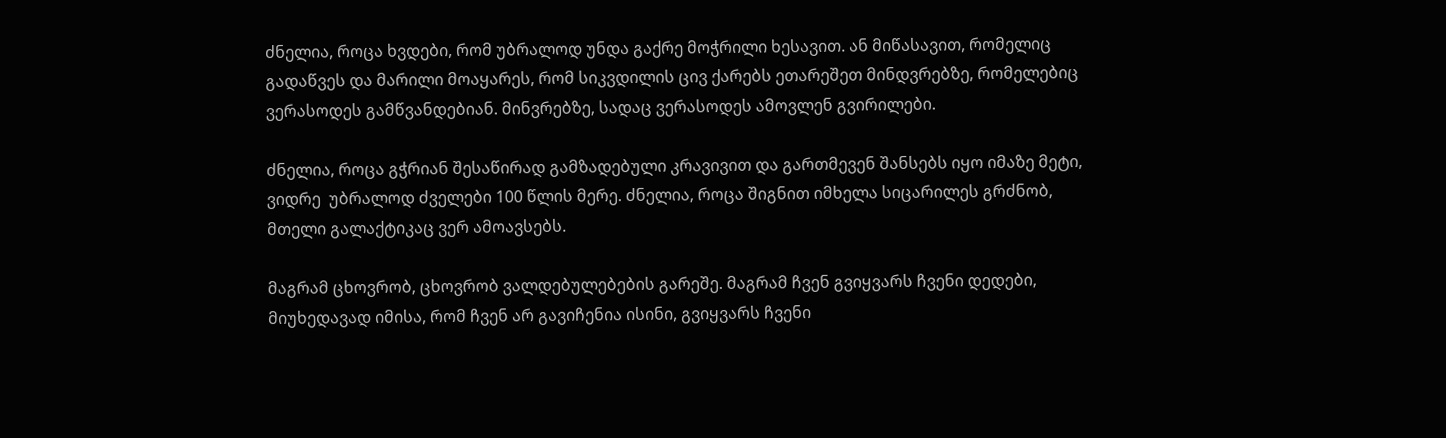ძნელია, როცა ხვდები, რომ უბრალოდ უნდა გაქრე მოჭრილი ხესავით. ან მიწასავით, რომელიც გადაწვეს და მარილი მოაყარეს, რომ სიკვდილის ცივ ქარებს ეთარეშეთ მინდვრებზე, რომელებიც ვერასოდეს გამწვანდებიან. მინვრებზე, სადაც ვერასოდეს ამოვლენ გვირილები.

ძნელია, როცა გჭრიან შესაწირად გამზადებული კრავივით და გართმევენ შანსებს იყო იმაზე მეტი, ვიდრე  უბრალოდ ძველები 100 წლის მერე. ძნელია, როცა შიგნით იმხელა სიცარილეს გრძნობ, მთელი გალაქტიკაც ვერ ამოავსებს.

მაგრამ ცხოვრობ, ცხოვრობ ვალდებულებების გარეშე. მაგრამ ჩვენ გვიყვარს ჩვენი დედები, მიუხედავად იმისა, რომ ჩვენ არ გავიჩენია ისინი, გვიყვარს ჩვენი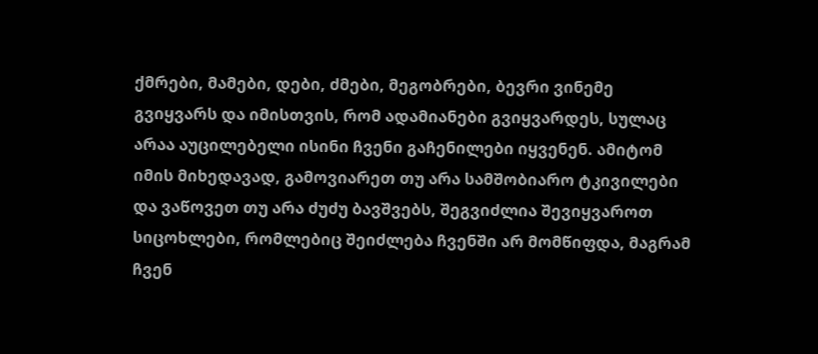ქმრები, მამები, დები, ძმები, მეგობრები, ბევრი ვინემე გვიყვარს და იმისთვის, რომ ადამიანები გვიყვარდეს, სულაც არაა აუცილებელი ისინი ჩვენი გაჩენილები იყვენენ. ამიტომ იმის მიხედავად, გამოვიარეთ თუ არა სამშობიარო ტკივილები და ვაწოვეთ თუ არა ძუძუ ბავშვებს, შეგვიძლია შევიყვაროთ სიცოხლები, რომლებიც შეიძლება ჩვენში არ მომწიფდა, მაგრამ ჩვენ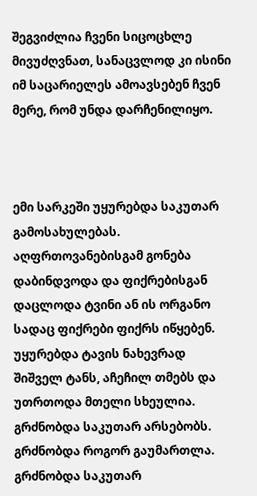შეგვიძლია ჩვენი სიცოცხლე  მივუძღვნათ, სანაცვლოდ კი ისინი იმ საცარიელეს ამოავსებენ ჩვენ მერე, რომ უნდა დარჩენილიყო.



ემი სარკეში უყურებდა საკუთარ გამოსახულებას. აღფრთოვანებისგამ გონება დაბინდვოდა და ფიქრებისგან დაცლოდა ტვინი ან ის ორგანო სადაც ფიქრები ფიქრს იწყებენ.  უყურებდა ტავის ნახევრად შიშველ ტანს, აჩეჩილ თმებს და უთრთოდა მთელი სხეულია. გრძნობდა საკუთარ არსებობს. გრძნობდა როგორ გაუმართლა. გრძნობდა საკუთარ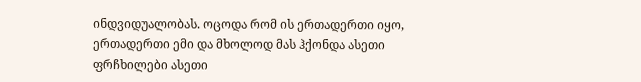ინდვიდუალობას. ოცოდა რომ ის ერთადერთი იყო, ერთადერთი ემი და მხოლოდ მას ჰქონდა ასეთი ფრჩხილები ასეთი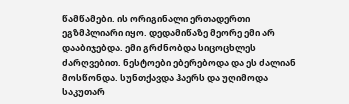წამწამები. ის ორიგინალი ერთადერთი ეგზმპლიარი იყო. დედამიწაზე მეორე ემი არ დააბიჯებდა. ემი გრძნობდა სიცოცხლეს ძარღვებით. ნესტოები ებერებოდა და ეს ძალიან მოსწონდა. სუნთქავდა ჰაერს და უღიმოდა საკუთარ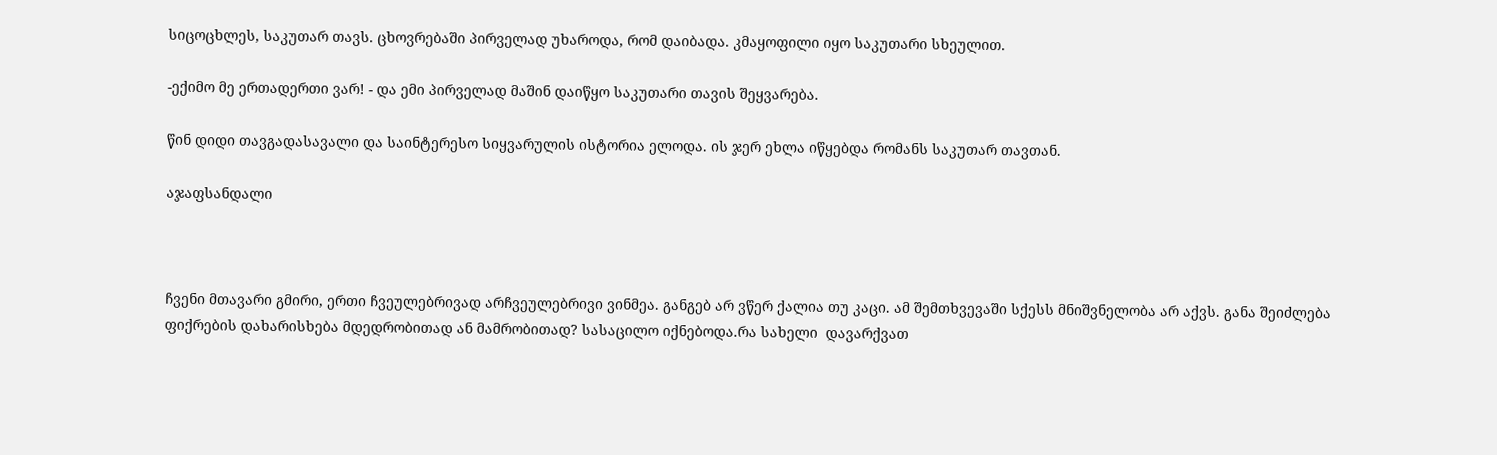სიცოცხლეს, საკუთარ თავს. ცხოვრებაში პირველად უხაროდა, რომ დაიბადა. კმაყოფილი იყო საკუთარი სხეულით.

-ექიმო მე ერთადერთი ვარ! - და ემი პირველად მაშინ დაიწყო საკუთარი თავის შეყვარება.

წინ დიდი თავგადასავალი და საინტერესო სიყვარულის ისტორია ელოდა. ის ჯერ ეხლა იწყებდა რომანს საკუთარ თავთან.

აჯაფსანდალი



ჩვენი მთავარი გმირი, ერთი ჩვეულებრივად არჩვეულებრივი ვინმეა. განგებ არ ვწერ ქალია თუ კაცი. ამ შემთხვევაში სქესს მნიშვნელობა არ აქვს. განა შეიძლება ფიქრების დახარისხება მდედრობითად ან მამრობითად? სასაცილო იქნებოდა.რა სახელი  დავარქვათ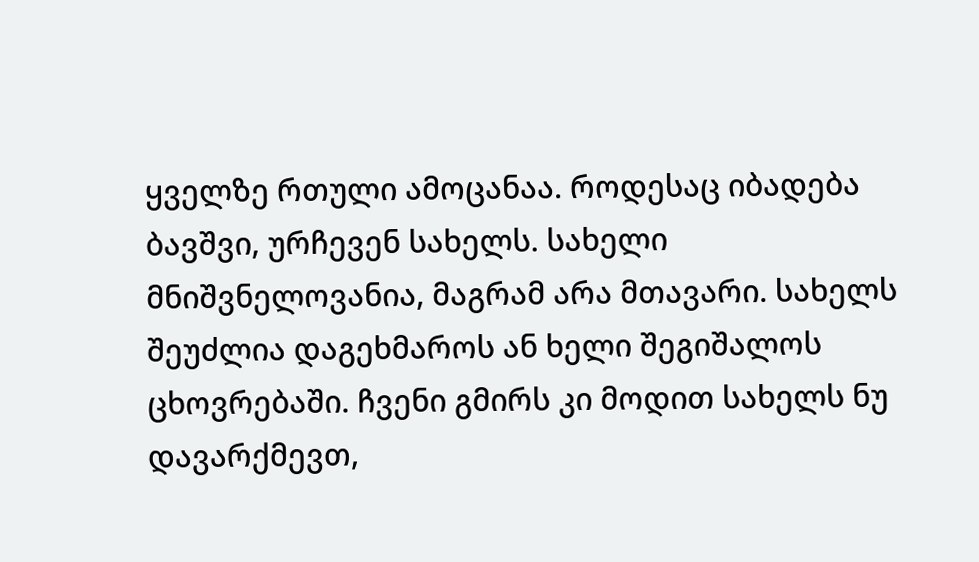ყველზე რთული ამოცანაა. როდესაც იბადება ბავშვი, ურჩევენ სახელს. სახელი მნიშვნელოვანია, მაგრამ არა მთავარი. სახელს შეუძლია დაგეხმაროს ან ხელი შეგიშალოს ცხოვრებაში. ჩვენი გმირს კი მოდით სახელს ნუ დავარქმევთ,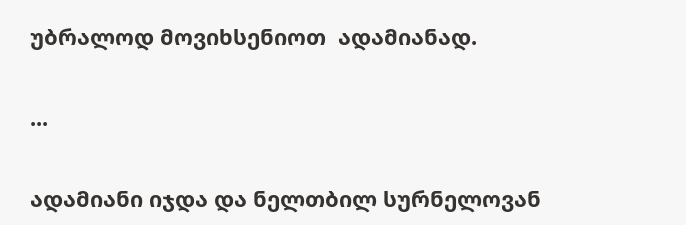უბრალოდ მოვიხსენიოთ  ადამიანად.

...

ადამიანი იჯდა და ნელთბილ სურნელოვან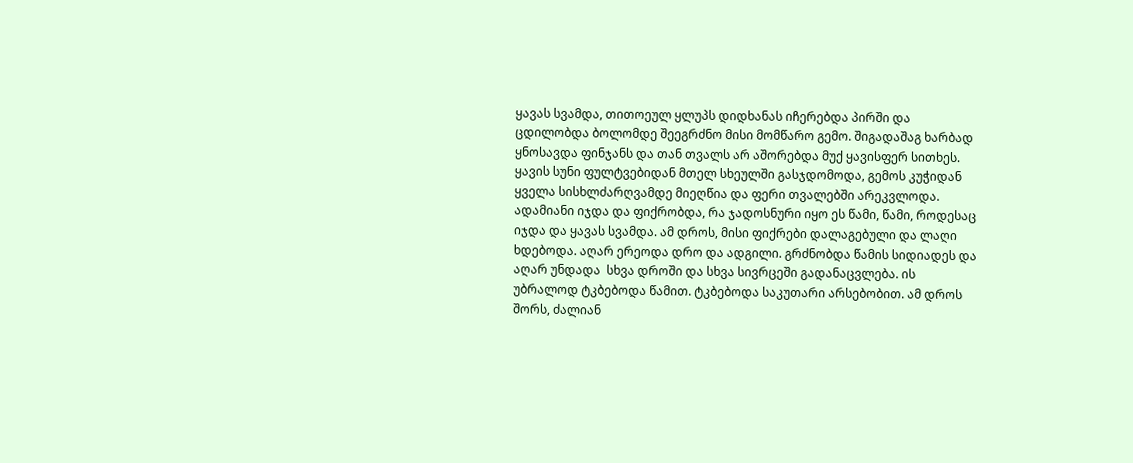ყავას სვამდა, თითოეულ ყლუპს დიდხანას იჩერებდა პირში და ცდილობდა ბოლომდე შეეგრძნო მისი მომწარო გემო. შიგადაშაგ ხარბად ყნოსავდა ფინჯანს და თან თვალს არ აშორებდა მუქ ყავისფერ სითხეს. ყავის სუნი ფულტვებიდან მთელ სხეულში გასჯდომოდა, გემოს კუჭიდან ყველა სისხლძარღვამდე მიეღწია და ფერი თვალებში არეკვლოდა. ადამიანი იჯდა და ფიქრობდა, რა ჯადოსნური იყო ეს წამი, წამი, როდესაც იჯდა და ყავას სვამდა. ამ დროს, მისი ფიქრები დალაგებული და ლაღი ხდებოდა. აღარ ერეოდა დრო და ადგილი. გრძნობდა წამის სიდიადეს და აღარ უნდადა  სხვა დროში და სხვა სივრცეში გადანაცვლება. ის უბრალოდ ტკბებოდა წამით. ტკბებოდა საკუთარი არსებობით. ამ დროს შორს, ძალიან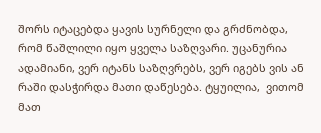შორს იტაცებდა ყავის სურნელი და გრძნობდა, რომ წაშლილი იყო ყველა საზღვარი. უცანურია ადამიანი, ვერ იტანს საზღვრებს, ვერ იგებს ვის ან რაში დასჭირდა მათი დაწესება. ტყუილია,  ვითომ მათ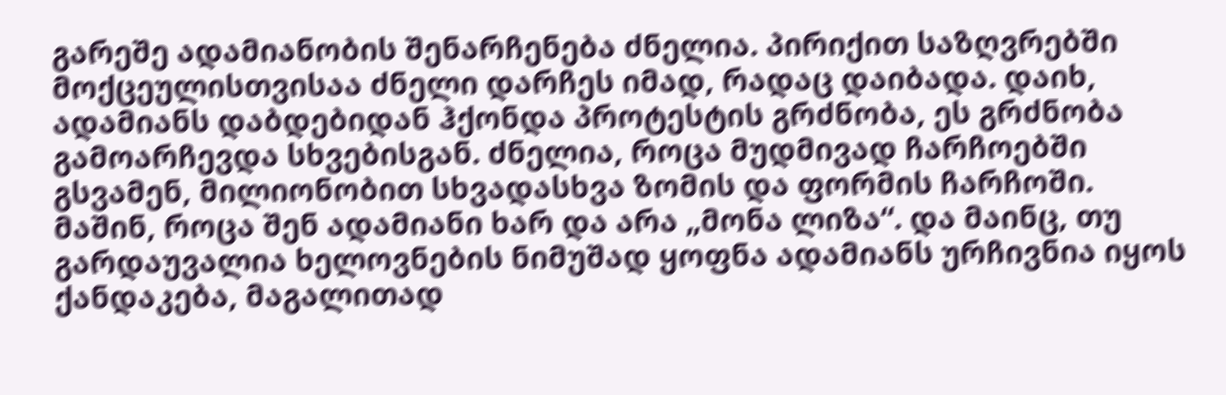გარეშე ადამიანობის შენარჩენება ძნელია. პირიქით საზღვრებში მოქცეულისთვისაა ძნელი დარჩეს იმად, რადაც დაიბადა. დაიხ, ადამიანს დაბდებიდან ჰქონდა პროტესტის გრძნობა, ეს გრძნობა გამოარჩევდა სხვებისგან. ძნელია, როცა მუდმივად ჩარჩოებში გსვამენ, მილიონობით სხვადასხვა ზომის და ფორმის ჩარჩოში. მაშინ, როცა შენ ადამიანი ხარ და არა „მონა ლიზა“. და მაინც, თუ გარდაუვალია ხელოვნების ნიმუშად ყოფნა ადამიანს ურჩივნია იყოს ქანდაკება, მაგალითად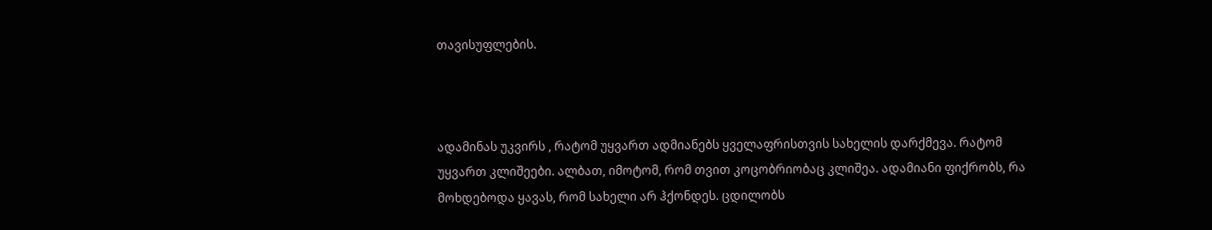თავისუფლების.



ადამინას უკვირს , რატომ უყვართ ადმიანებს ყველაფრისთვის სახელის დარქმევა. რატომ უყვართ კლიშეები. ალბათ, იმოტომ, რომ თვით კოცობრიობაც კლიშეა. ადამიანი ფიქრობს, რა მოხდებოდა ყავას, რომ სახელი არ ჰქონდეს. ცდილობს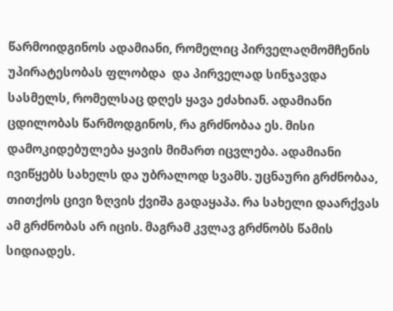წარმოიდგინოს ადამიანი, რომელიც პირველაღმომჩენის უპირატესობას ფლობდა  და პირველად სინჯავდა სასმელს, რომელსაც დღეს ყავა ეძახიან. ადამიანი ცდილობას წარმოდგინოს, რა გრძნობაა ეს. მისი დამოკიდებულება ყავის მიმართ იცვლება. ადამიანი ივიწყებს სახელს და უბრალოდ სვამს. უცნაური გრძნობაა, თითქოს ცივი ზღვის ქვიშა გადაყაპა. რა სახელი დაარქვას ამ გრძნობას არ იცის. მაგრამ კვლავ გრძნობს წამის სიდიადეს.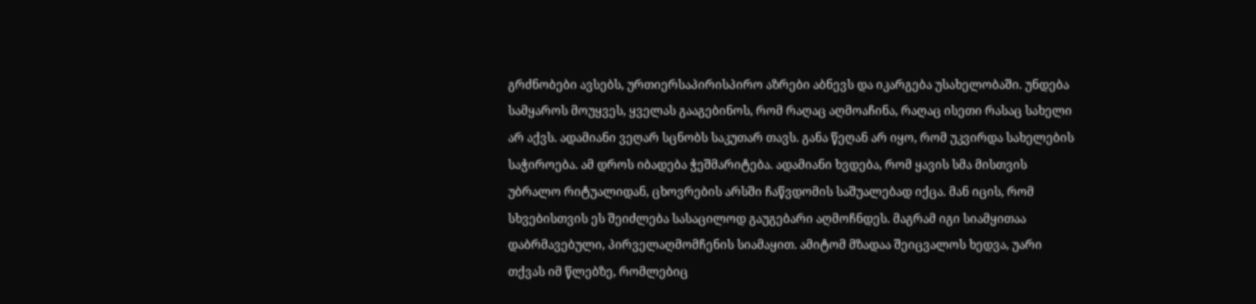გრძნობები ავსებს, ურთიერსაპირისპირო აზრები აბნევს და იკარგება უსახელობაში. უნდება სამყაროს მოუყვეს, ყველას გააგებინოს, რომ რაღაც აღმოაჩინა, რაღაც ისეთი რასაც სახელი არ აქვს. ადამიანი ვეღარ სცნობს საკუთარ თავს. განა წეღან არ იყო, რომ უკვირდა სახელების საჭიროება. ამ დროს იბადება ჭეშმარიტება. ადამიანი ხვდება, რომ ყავის სმა მისთვის უბრალო რიტუალიდან, ცხოვრების არსში ჩაწვდომის საშუალებად იქცა. მან იცის, რომ სხვებისთვის ეს შეიძლება სასაცილოდ გაუგებარი აღმოჩნდეს. მაგრამ იგი სიამყითაა დაბრმავებული, პირველაღმომჩენის სიამაყით. ამიტომ მზადაა შეიცვალოს ხედვა, უარი თქვას იმ წლებზე, რომლებიც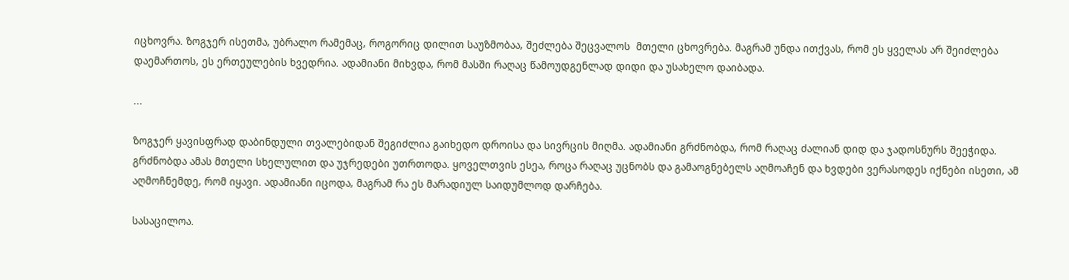იცხოვრა. ზოგჯერ ისეთმა, უბრალო რამემაც, როგორიც დილით საუზმობაა, შეძლება შეცვალოს  მთელი ცხოვრება. მაგრამ უნდა ითქვას, რომ ეს ყველას არ შეიძლება დაემართოს, ეს ერთეულების ხვედრია. ადამიანი მიხვდა, რომ მასში რაღაც წამოუდგენლად დიდი და უსახელო დაიბადა.

...

ზოგჯერ ყავისფრად დაბინდული თვალებიდან შეგიძლია გაიხედო დროისა და სივრცის მიღმა. ადამიანი გრძნობდა, რომ რაღაც ძალიან დიდ და ჯადოსნურს შეეჭიდა. გრძნობდა ამას მთელი სხელულით და უჯრედები უთრთოდა. ყოველთვის ესეა, როცა რაღაც უცნობს და გამაოგნებელს აღმოაჩენ და ხვდები ვერასოდეს იქნები ისეთი, ამ აღმოჩნემდე, რომ იყავი. ადამიანი იცოდა, მაგრამ რა ეს მარადიულ საიდუმლოდ დარჩება.

სასაცილოა.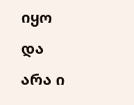იყო და არა ი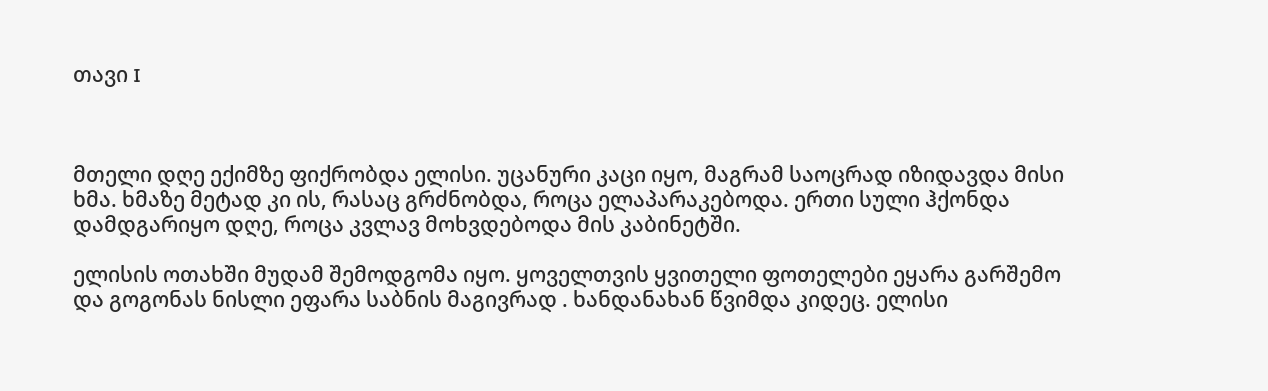თავი I



მთელი დღე ექიმზე ფიქრობდა ელისი. უცანური კაცი იყო, მაგრამ საოცრად იზიდავდა მისი ხმა. ხმაზე მეტად კი ის, რასაც გრძნობდა, როცა ელაპარაკებოდა. ერთი სული ჰქონდა დამდგარიყო დღე, როცა კვლავ მოხვდებოდა მის კაბინეტში.

ელისის ოთახში მუდამ შემოდგომა იყო. ყოველთვის ყვითელი ფოთელები ეყარა გარშემო და გოგონას ნისლი ეფარა საბნის მაგივრად . ხანდანახან წვიმდა კიდეც. ელისი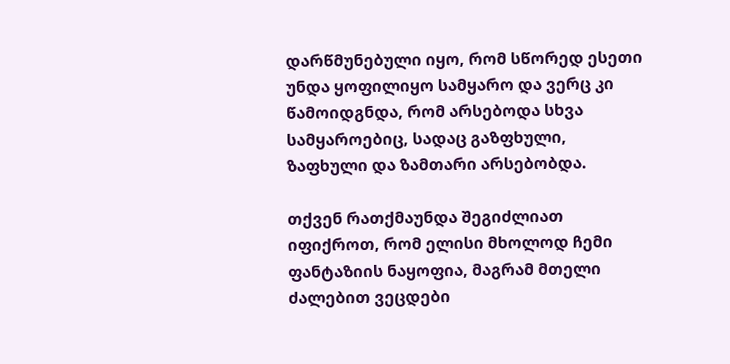დარწმუნებული იყო, რომ სწორედ ესეთი უნდა ყოფილიყო სამყარო და ვერც კი წამოიდგნდა, რომ არსებოდა სხვა სამყაროებიც, სადაც გაზფხული, ზაფხული და ზამთარი არსებობდა.

თქვენ რათქმაუნდა შეგიძლიათ იფიქროთ, რომ ელისი მხოლოდ ჩემი ფანტაზიის ნაყოფია, მაგრამ მთელი ძალებით ვეცდები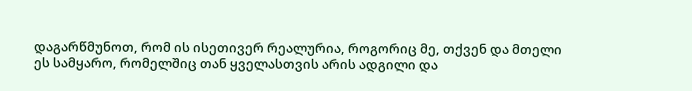დაგარწმუნოთ, რომ ის ისეთივერ რეალურია, როგორიც მე, თქვენ და მთელი ეს სამყარო, რომელშიც თან ყველასთვის არის ადგილი და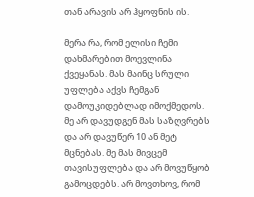თან არავის არ ჰყოფნის ის.

მერა რა, რომ ელისი ჩემი დახმარებით მოევლინა ქვეყანას. მას მაინც სრული უფლება აქვს ჩემგან დამოუკიდებლად იმოქმედოს. მე არ დავუდგენ მას საზღვრებს და არ დავუწერ 10 ან მეტ მცნებას. მე მას მივცემ თავისუფლება და არ მოვუწყობ გამოცდებს. არ მოვთხოვ, რომ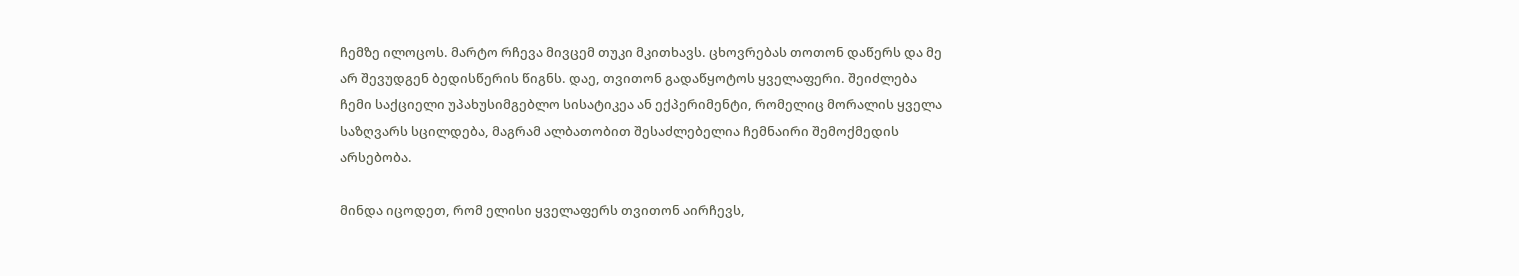ჩემზე ილოცოს. მარტო რჩევა მივცემ თუკი მკითხავს. ცხოვრებას თოთონ დაწერს და მე არ შევუდგენ ბედისწერის წიგნს. დაე, თვითონ გადაწყოტოს ყველაფერი. შეიძლება ჩემი საქციელი უპახუსიმგებლო სისატიკეა ან ექპერიმენტი, რომელიც მორალის ყველა საზღვარს სცილდება, მაგრამ ალბათობით შესაძლებელია ჩემნაირი შემოქმედის არსებობა.

მინდა იცოდეთ, რომ ელისი ყველაფერს თვითონ აირჩევს,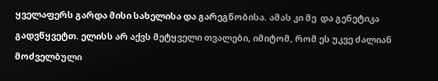ყველაფერს გარდა მისი სახელისა და გარეგნობისა. ამას კი მე  და გენეტიკა გადვწყვეტთ. ელისს არ აქვს მეტყველი თვალები, იმიტომ, რომ ეს უკვე ძალიან მოძველბული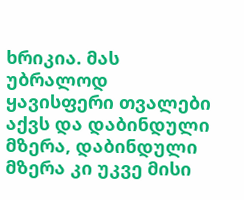ხრიკია. მას უბრალოდ ყავისფერი თვალები აქვს და დაბინდული მზერა, დაბინდული მზერა კი უკვე მისი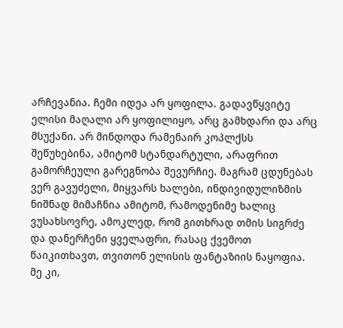არჩევანია. ჩემი იდეა არ ყოფილა. გადავწყვიტე ელისი მაღალი არ ყოფილიყო, არც გამხდარი და არც მსუქანი. არ მინდოდა რამენაირ კოპლქსს შეწუხებინა, ამიტომ სტანდარტული, არაფრით გამორჩეული გარეგნობა შევურჩიე. მაგრამ ცდუნებას ვერ გავუძელი, მიყვარს ხალები, ინდივიდულიზმის ნიშნად მიმაჩნია ამიტომ, რამოდენიმე ხალიც ვუსახსოვრე, ამოკლედ, რომ გითხრად თმის სიგრძე და დანერჩენი ყველაფრი, რასაც ქვემოთ წაიკითხავთ, თვითონ ელისის ფანტაზიის ნაყოფია. მე კი,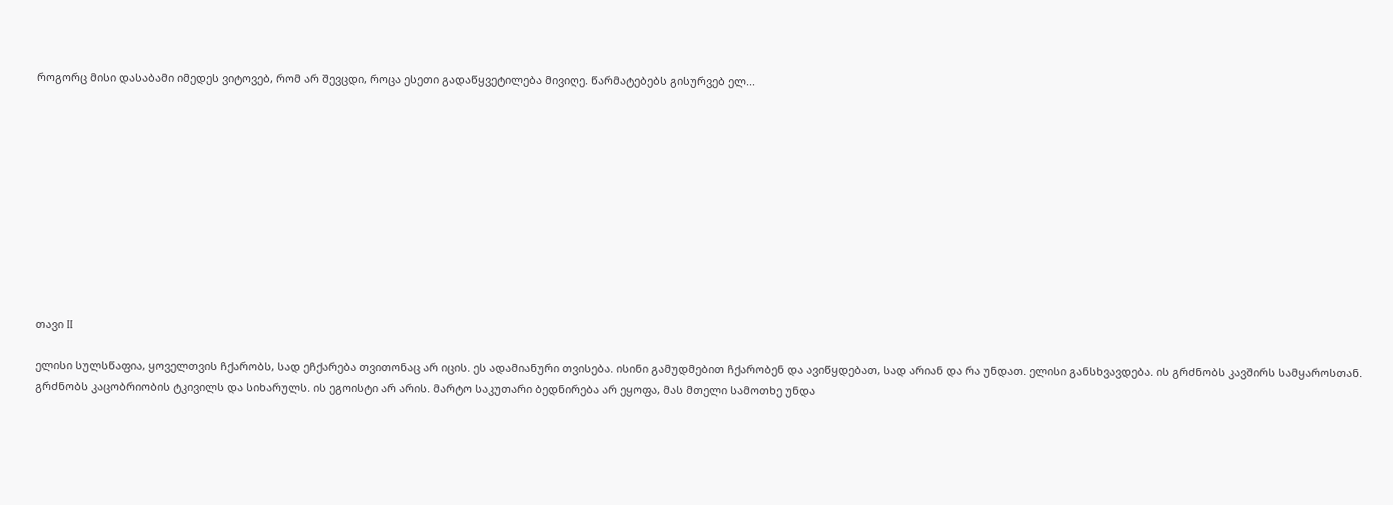როგორც მისი დასაბამი იმედეს ვიტოვებ, რომ არ შევცდი, როცა ესეთი გადაწყვეტილება მივიღე. წარმატებებს გისურვებ ელ...











თავი II

ელისი სულსწაფია, ყოველთვის ჩქარობს, სად ეჩქარება თვითონაც არ იცის. ეს ადამიანური თვისება. ისინი გამუდმებით ჩქარობენ და ავიწყდებათ, სად არიან და რა უნდათ. ელისი განსხვავდება. ის გრძნობს კავშირს სამყაროსთან. გრძნობს კაცობრიობის ტკივილს და სიხარულს. ის ეგოისტი არ არის. მარტო საკუთარი ბედნირება არ ეყოფა, მას მთელი სამოთხე უნდა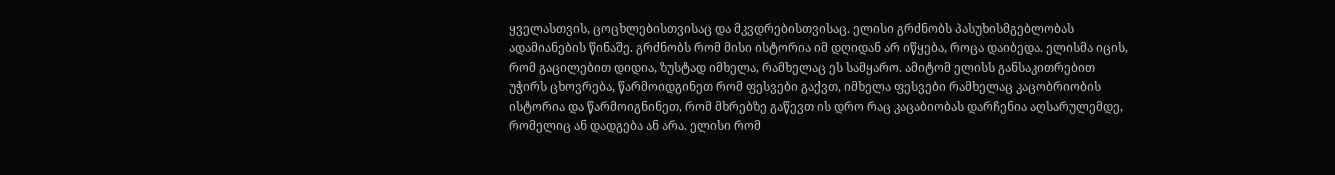ყველასთვის, ცოცხლებისთვისაც და მკვდრებისთვისაც. ელისი გრძნობს პასუხისმგებლობას ადამიანების წინაშე. გრძნობს რომ მისი ისტორია იმ დღიდან არ იწყება, როცა დაიბედა. ელისმა იცის, რომ გაცილებით დიდია, ზუსტად იმხელა, რამხელაც ეს სამყარო. ამიტომ ელისს განსაკითრებით უჭირს ცხოვრება, წარმოიდგინეთ რომ ფესვები გაქვთ, იმხელა ფესვები რამხელაც კაცობრიობის ისტორია და წარმოიგნინეთ, რომ მხრებზე გაწევთ ის დრო რაც კაცაბიობას დარჩენია აღსარულემდე, რომელიც ან დადგება ან არა. ელისი რომ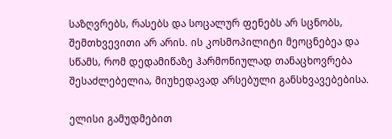საზღვრებს, რასებს და სოცალურ ფენებს არ სცნობს, შემთხვევითი არ არის. ის კოსმოპილიტი მეოცნებეა და სწამს, რომ დედამიწაზე ჰარმონიულად თანაცხოვრება შესაძლებელია, მიუხედავად არსებული განსხვავებებისა.

ელისი გამუდმებით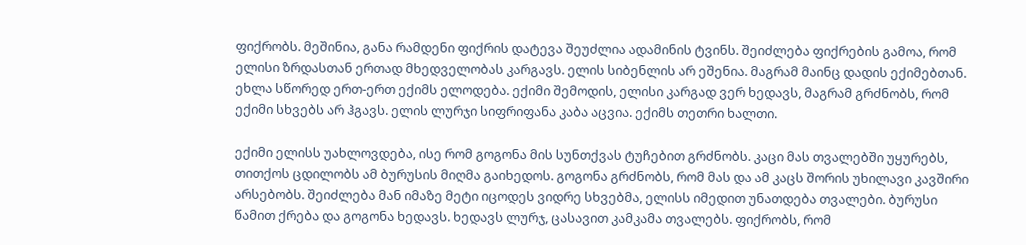ფიქრობს. მეშინია, განა რამდენი ფიქრის დატევა შეუძლია ადამინის ტვინს. შეიძლება ფიქრების გამოა, რომ ელისი ზრდასთან ერთად მხედველობას კარგავს. ელის სიბენლის არ ეშენია. მაგრამ მაინც დადის ექიმებთან. ეხლა სწორედ ერთ-ერთ ექიმს ელოდება. ექიმი შემოდის, ელისი კარგად ვერ ხედავს, მაგრამ გრძნობს, რომ ექიმი სხვებს არ ჰგავს. ელის ლურჯი სიფრიფანა კაბა აცვია. ექიმს თეთრი ხალთი.

ექიმი ელისს უახლოვდება, ისე რომ გოგონა მის სუნთქვას ტუჩებით გრძნობს. კაცი მას თვალებში უყურებს, თითქოს ცდილობს ამ ბურუსის მიღმა გაიხედოს. გოგონა გრძნობს, რომ მას და ამ კაცს შორის უხილავი კავშირი არსებობს. შეიძლება მან იმაზე მეტი იცოდეს ვიდრე სხვებმა, ელისს იმედით უნათდება თვალები. ბურუსი წამით ქრება და გოგონა ხედავს. ხედავს ლურჯ, ცასავით კამკამა თვალებს. ფიქრობს, რომ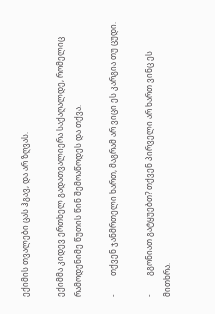ექიმის თვალები ცას ჰგავ, და არ ზღვას.

ექიმმა კიდევ ერთხელ გადათვალიერა საქაღალდე, რომელიც რამოდენიმე წუთის წინ შემოაწოდეს და თქვა.

-         თქვენ ჯანმრთელი ხართ, მაგრამ არ ვიცი ეს კარგია თუ ცუდი.

-         გგონიათ გატყუებთ? თქვენ პირველი არ ხართ ვინც ეს მითხრა.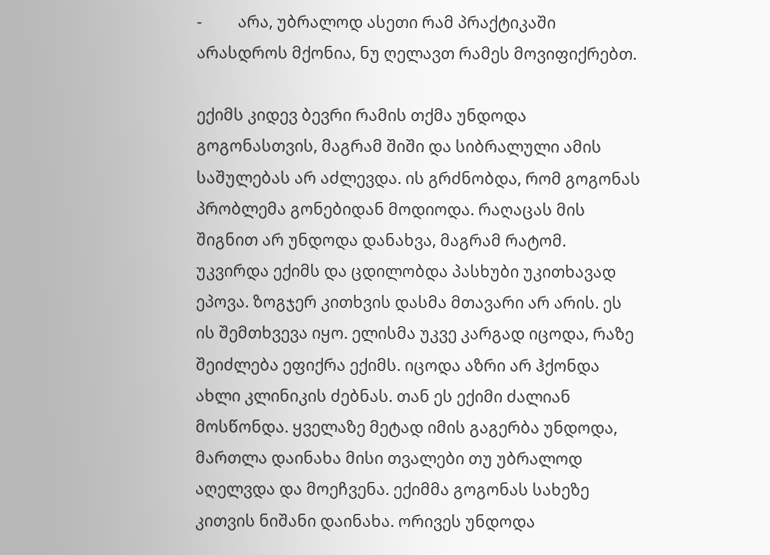-         არა, უბრალოდ ასეთი რამ პრაქტიკაში არასდროს მქონია, ნუ ღელავთ რამეს მოვიფიქრებთ.

ექიმს კიდევ ბევრი რამის თქმა უნდოდა გოგონასთვის, მაგრამ შიში და სიბრალული ამის საშულებას არ აძლევდა. ის გრძნობდა, რომ გოგონას პრობლემა გონებიდან მოდიოდა. რაღაცას მის შიგნით არ უნდოდა დანახვა, მაგრამ რატომ. უკვირდა ექიმს და ცდილობდა პასხუბი უკითხავად ეპოვა. ზოგჯერ კითხვის დასმა მთავარი არ არის. ეს ის შემთხვევა იყო. ელისმა უკვე კარგად იცოდა, რაზე შეიძლება ეფიქრა ექიმს. იცოდა აზრი არ ჰქონდა ახლი კლინიკის ძებნას. თან ეს ექიმი ძალიან მოსწონდა. ყველაზე მეტად იმის გაგერბა უნდოდა, მართლა დაინახა მისი თვალები თუ უბრალოდ აღელვდა და მოეჩვენა. ექიმმა გოგონას სახეზე კითვის ნიშანი დაინახა. ორივეს უნდოდა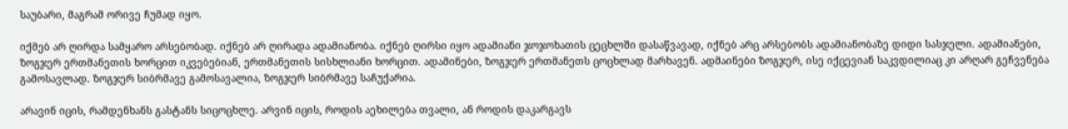საუბარი, მაგრამ ორივე ჩუმად იყო.

იქმებ არ ღირდა სამყარო არსებობად. იქნებ არ ღირადა ადამიანობა. იქნებ ღირსი იყო ადამიანი ჯოჯოხათის ცეცხლში დასაწვავად, იქნებ არც არსებობს ადამიანობაზე დიდი სასჯელი. ადამიანები, ზოგჯერ ერთმანეთის ხორცით იკვებებიან, ერთმანეთის სისხლიანი ხორცით. ადამინები, ზოგჯერ ერთმანეთს ცოცხლად მარხავენ. ადმაინები ზოგჯერ, ისე იქცევიან საკვდილიაც კი არღარ გეჩვენება გამოსავლად. ზოგჯერ სიბრმავე გამოსავალია, ზოგჯერ სიბრმავე საჩუქარია.

არავინ იცის, რამდენხანს გასტანს სიცოცხლე. არვინ იცის, როდის აეხილება თვალი, ან როდის დაკარგავს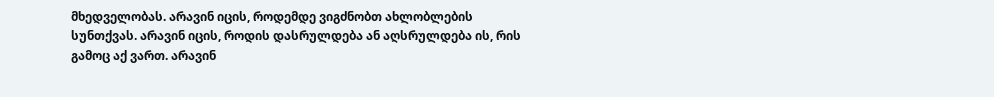მხედველობას. არავინ იცის, როდემდე ვიგძნობთ ახლობლების სუნთქვას. არავინ იცის, როდის დასრულდება ან აღსრულდება ის, რის გამოც აქ ვართ. არავინ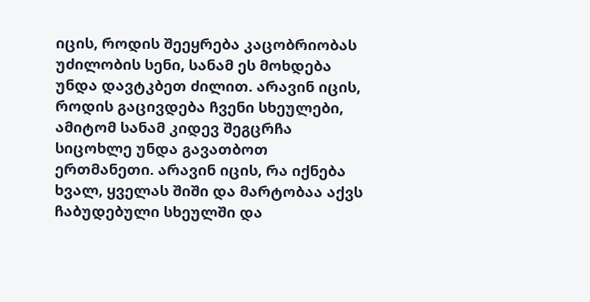იცის, როდის შეეყრება კაცობრიობას უძილობის სენი, სანამ ეს მოხდება უნდა დავტკბეთ ძილით. არავინ იცის, როდის გაცივდება ჩვენი სხეულები, ამიტომ სანამ კიდევ შეგცრჩა სიცოხლე უნდა გავათბოთ ერთმანეთი. არავინ იცის, რა იქნება ხვალ, ყველას შიში და მარტობაა აქვს ჩაბუდებული სხეულში და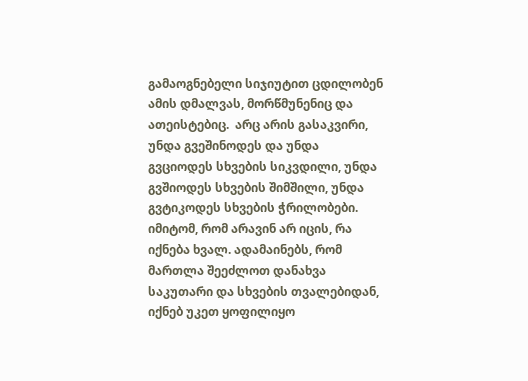გამაოგნებელი სიჯიუტით ცდილობენ ამის დმალვას, მორწმუნენიც და ათეისტებიც.  არც არის გასაკვირი, უნდა გვეშინოდეს და უნდა გვციოდეს სხვების სიკვდილი, უნდა გვშიოდეს სხვების შიმშილი, უნდა გვტიკოდეს სხვების ჭრილობები. იმიტომ, რომ არავინ არ იცის, რა იქნება ხვალ. ადამაინებს, რომ მართლა შეეძლოთ დანახვა საკუთარი და სხვების თვალებიდან, იქნებ უკეთ ყოფილიყო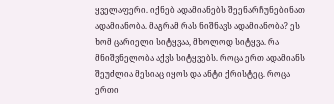ყველაფერი. იქნებ ადამიანებს შეენარჩუნებინათ ადამიანობა. მაგრამ რას ნიშნავს ადამიანობა? ეს ხომ ცარიელი სიტყვაა, მხოლოდ სიტყვა. რა მნიშვნელობა აქვს სიტყვებს. როცა ერთ ადამიანს შეუძლია მესიაც იყოს და ანტი ქრისტეც. როცა ერთი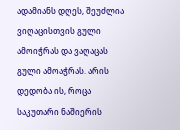ადამიანს დღეს, შეუძლია ვიღაცისთვის გული ამოიჭრას და ვაღაცას გული ამოაჭრას. არის დედობა ის, როცა საკუთარი ნაშიერის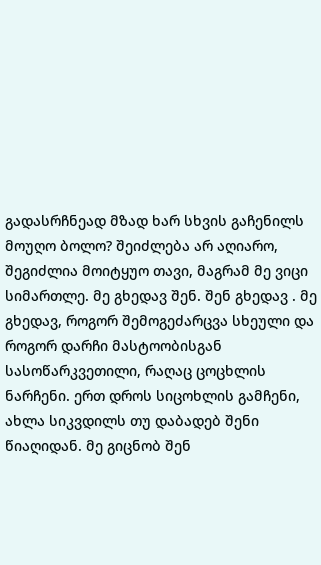გადასრჩნეად მზად ხარ სხვის გაჩენილს მოუღო ბოლო? შეიძლება არ აღიარო, შეგიძლია მოიტყუო თავი, მაგრამ მე ვიცი სიმართლე. მე გხედავ შენ. შენ გხედავ . მე გხედავ, როგორ შემოგეძარცვა სხეული და როგორ დარჩი მასტოობისგან სასოწარკვეთილი, რაღაც ცოცხლის ნარჩენი. ერთ დროს სიცოხლის გამჩენი, ახლა სიკვდილს თუ დაბადებ შენი წიაღიდან. მე გიცნობ შენ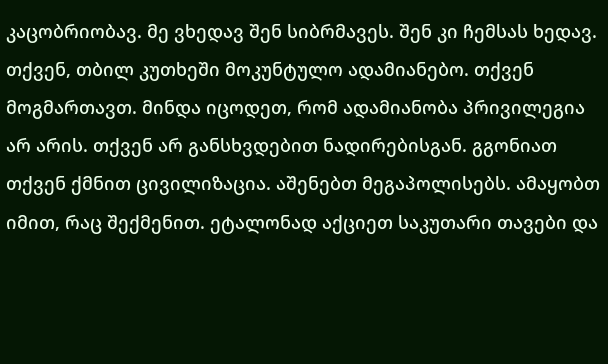კაცობრიობავ. მე ვხედავ შენ სიბრმავეს. შენ კი ჩემსას ხედავ. თქვენ, თბილ კუთხეში მოკუნტულო ადამიანებო. თქვენ მოგმართავთ. მინდა იცოდეთ, რომ ადამიანობა პრივილეგია არ არის. თქვენ არ განსხვდებით ნადირებისგან. გგონიათ თქვენ ქმნით ცივილიზაცია. აშენებთ მეგაპოლისებს. ამაყობთ იმით, რაც შექმენით. ეტალონად აქციეთ საკუთარი თავები და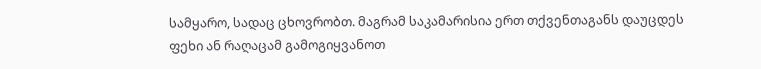სამყარო, სადაც ცხოვრობთ. მაგრამ საკამარისია ერთ თქვენთაგანს დაუცდეს ფეხი ან რაღაცამ გამოგიყვანოთ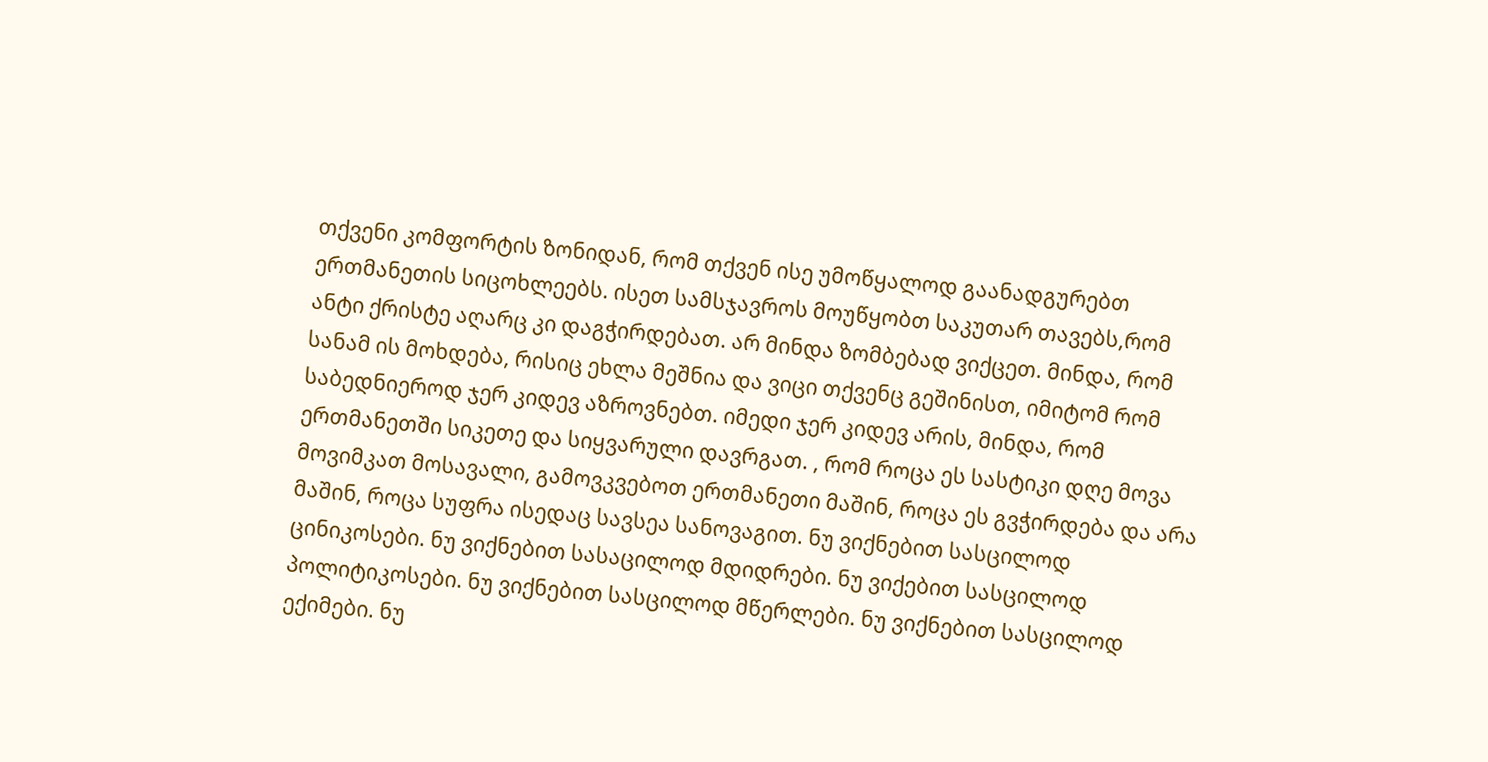თქვენი კომფორტის ზონიდან, რომ თქვენ ისე უმოწყალოდ გაანადგურებთ ერთმანეთის სიცოხლეებს. ისეთ სამსჯავროს მოუწყობთ საკუთარ თავებს,რომ ანტი ქრისტე აღარც კი დაგჭირდებათ. არ მინდა ზომბებად ვიქცეთ. მინდა, რომ სანამ ის მოხდება, რისიც ეხლა მეშნია და ვიცი თქვენც გეშინისთ, იმიტომ რომ საბედნიეროდ ჯერ კიდევ აზროვნებთ. იმედი ჯერ კიდევ არის, მინდა, რომ ერთმანეთში სიკეთე და სიყვარული დავრგათ. , რომ როცა ეს სასტიკი დღე მოვა მოვიმკათ მოსავალი, გამოვკვებოთ ერთმანეთი მაშინ, როცა ეს გვჭირდება და არა მაშინ, როცა სუფრა ისედაც სავსეა სანოვაგით. ნუ ვიქნებით სასცილოდ ცინიკოსები. ნუ ვიქნებით სასაცილოდ მდიდრები. ნუ ვიქებით სასცილოდ პოლიტიკოსები. ნუ ვიქნებით სასცილოდ მწერლები. ნუ ვიქნებით სასცილოდ ექიმები. ნუ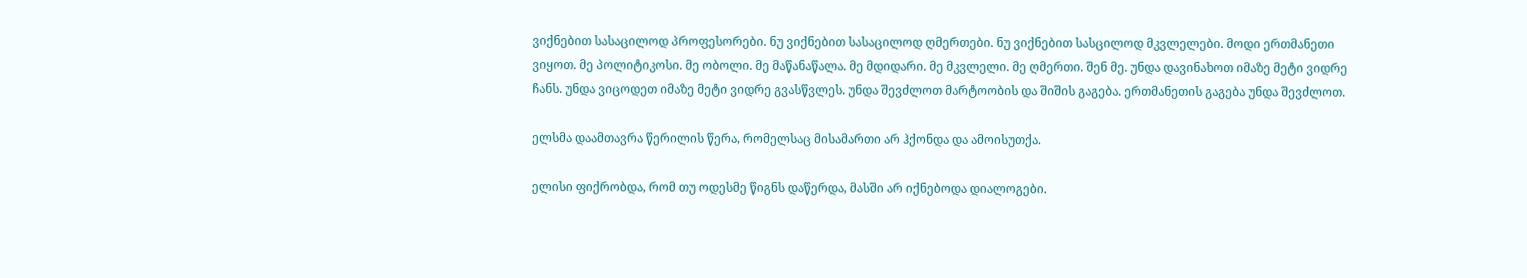ვიქნებით სასაცილოდ პროფესორები. ნუ ვიქნებით სასაცილოდ ღმერთები. ნუ ვიქნებით სასცილოდ მკვლელები. მოდი ერთმანეთი ვიყოთ. მე პოლიტიკოსი. მე ობოლი. მე მაწანაწალა. მე მდიდარი. მე მკვლელი. მე ღმერთი. შენ მე. უნდა დავინახოთ იმაზე მეტი ვიდრე ჩანს. უნდა ვიცოდეთ იმაზე მეტი ვიდრე გვასწვლეს. უნდა შევძლოთ მარტოობის და შიშის გაგება. ერთმანეთის გაგება უნდა შევძლოთ.

ელსმა დაამთავრა წერილის წერა, რომელსაც მისამართი არ ჰქონდა და ამოისუთქა.

ელისი ფიქრობდა, რომ თუ ოდესმე წიგნს დაწერდა, მასში არ იქნებოდა დიალოგები.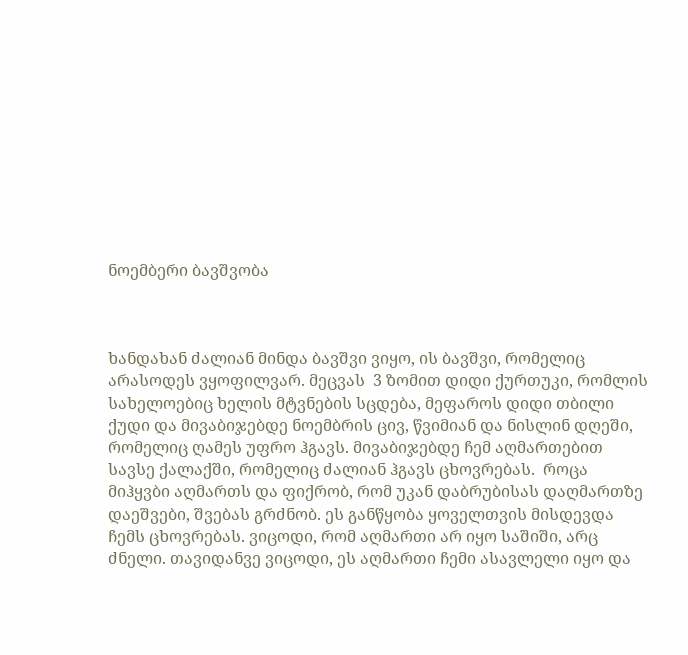ნოემბერი ბავშვობა



ხანდახან ძალიან მინდა ბავშვი ვიყო, ის ბავშვი, რომელიც არასოდეს ვყოფილვარ. მეცვას  3 ზომით დიდი ქურთუკი, რომლის სახელოებიც ხელის მტვნების სცდება, მეფაროს დიდი თბილი ქუდი და მივაბიჯებდე ნოემბრის ცივ, წვიმიან და ნისლინ დღეში, რომელიც ღამეს უფრო ჰგავს. მივაბიჯებდე ჩემ აღმართებით სავსე ქალაქში, რომელიც ძალიან ჰგავს ცხოვრებას.  როცა მიჰყვბი აღმართს და ფიქრობ, რომ უკან დაბრუბისას დაღმართზე დაეშვები, შვებას გრძნობ. ეს განწყობა ყოველთვის მისდევდა ჩემს ცხოვრებას. ვიცოდი, რომ აღმართი არ იყო საშიში, არც ძნელი. თავიდანვე ვიცოდი, ეს აღმართი ჩემი ასავლელი იყო და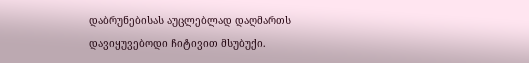დაბრუნებისას აუცლებლად დაღმართს დავიყუვებოდი ჩიტივით მსუბუქი.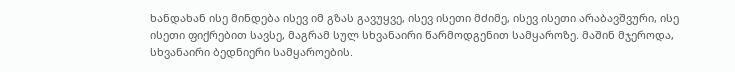ხანდახან ისე მინდება ისევ იმ გზას გავუყვე, ისევ ისეთი მძიმე, ისევ ისეთი არაბავშვური, ისე ისეთი ფიქრებით სავსე, მაგრამ სულ სხვანაირი წარმოდგენით სამყაროზე. მაშინ მჯეროდა, სხვანაირი ბედნიერი სამყაროების.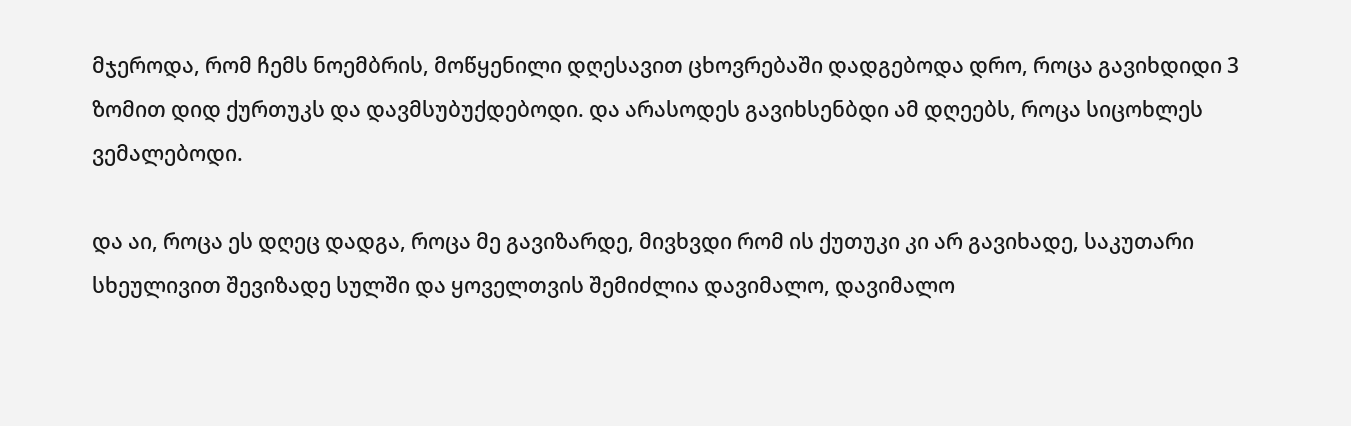მჯეროდა, რომ ჩემს ნოემბრის, მოწყენილი დღესავით ცხოვრებაში დადგებოდა დრო, როცა გავიხდიდი 3 ზომით დიდ ქურთუკს და დავმსუბუქდებოდი. და არასოდეს გავიხსენბდი ამ დღეებს, როცა სიცოხლეს ვემალებოდი.

და აი, როცა ეს დღეც დადგა, როცა მე გავიზარდე, მივხვდი რომ ის ქუთუკი კი არ გავიხადე, საკუთარი სხეულივით შევიზადე სულში და ყოველთვის შემიძლია დავიმალო, დავიმალო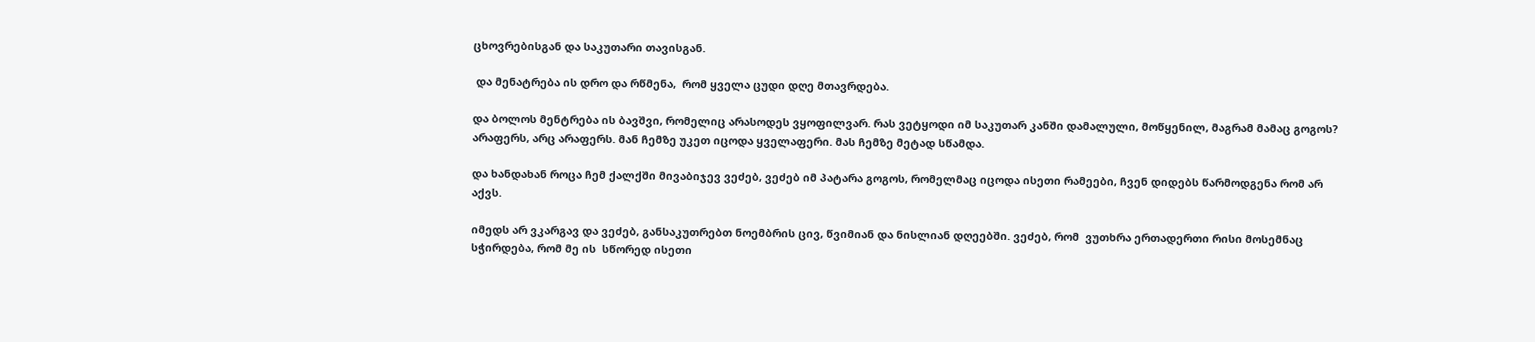ცხოვრებისგან და საკუთარი თავისგან.

 და მენატრება ის დრო და რწმენა,  რომ ყველა ცუდი დღე მთავრდება.

და ბოლოს მენტრება ის ბავშვი, რომელიც არასოდეს ვყოფილვარ. რას ვეტყოდი იმ საკუთარ კანში დამალული, მოწყენილ, მაგრამ მამაც გოგოს? არაფერს, არც არაფერს. მან ჩემზე უკეთ იცოდა ყველაფერი. მას ჩემზე მეტად სწამდა.

და ხანდახან როცა ჩემ ქალქში მივაბიჯევ ვეძებ, ვეძებ იმ პატარა გოგოს, რომელმაც იცოდა ისეთი რამეები, ჩვენ დიდებს წარმოდგენა რომ არ აქვს.

იმედს არ ვკარგავ და ვეძებ, განსაკუთრებთ ნოემბრის ცივ, წვიმიან და ნისლიან დღეებში. ვეძებ, რომ  ვუთხრა ერთადერთი რისი მოსემნაც სჭირდება, რომ მე ის  სწორედ ისეთი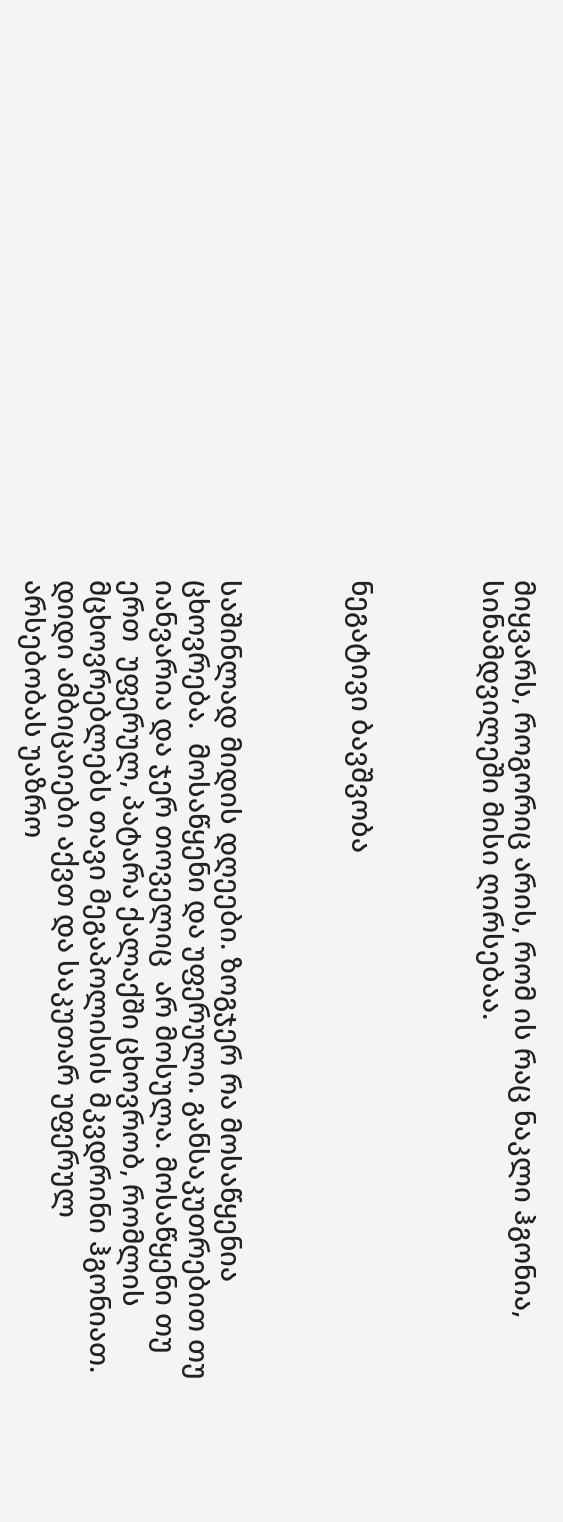მიყვარს, როგორიც არის, რომ ის რაც ნაკლი ჰგონია, სინამდვილეში მისი ღირსებაა.



ნეგატივი ბავშვობა



საშინლად მიდის დღეები. ზოგჯერ რა მოსაწყენია ცხოვრება.  მოსაწყენი და უფერული. განსაკუთრებით თუ იანვარია და ჯერ თოველიც  არ მოსულა. მოსაწყენი თუ ერთ  უფერულ, პატარა ქალაქში ცხოვრობ, რომლის მცხოვრებლებს თავი მეგაპოლისის მკვდრინი ჰგონიათ. დიდი ამბიცაიები აქვთ და საკუთარ უფერულ არსებობას უაზრო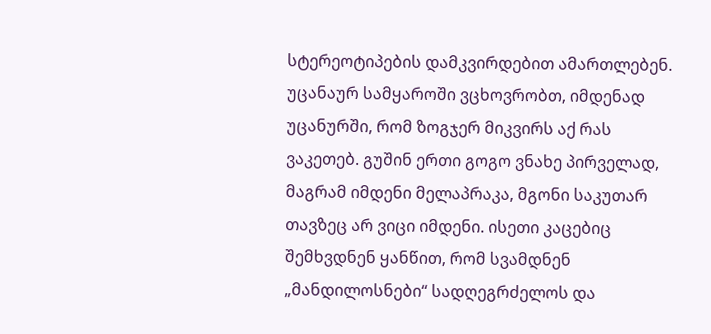სტერეოტიპების დამკვირდებით ამართლებენ. უცანაურ სამყაროში ვცხოვრობთ, იმდენად უცანურში, რომ ზოგჯერ მიკვირს აქ რას ვაკეთებ. გუშინ ერთი გოგო ვნახე პირველად, მაგრამ იმდენი მელაპრაკა, მგონი საკუთარ თავზეც არ ვიცი იმდენი. ისეთი კაცებიც შემხვდნენ ყანწით, რომ სვამდნენ „მანდილოსნები“ სადღეგრძელოს და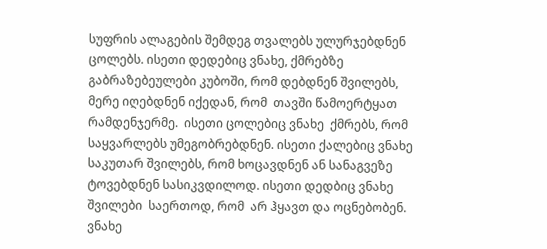სუფრის ალაგების შემდეგ თვალებს ულურჯებდნენ ცოლებს. ისეთი დედებიც ვნახე, ქმრებზე გაბრაზებეულები კუბოში, რომ დებდნენ შვილებს, მერე იღებდნენ იქედან, რომ  თავში წამოერტყათ რამდენჯერმე.  ისეთი ცოლებიც ვნახე  ქმრებს, რომ საყვარლებს უმეგობრებდნენ. ისეთი ქალებიც ვნახე საკუთარ შვილებს, რომ ხოცავდნენ ან სანაგვეზე ტოვებდნენ სასიკვდილოდ. ისეთი დედბიც ვნახე შვილები  საერთოდ, რომ  არ ჰყავთ და ოცნებობენ.  ვნახე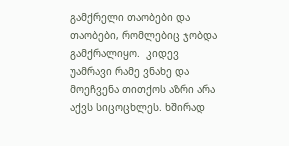გამქრელი თაობები და თაობები, რომლებიც ჯობდა გამქრალიყო.  კიდევ უამრავი რამე ვნახე და მოეჩვენა თითქოს აზრი არა აქვს სიცოცხლეს. ხშირად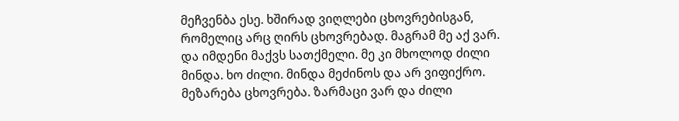მეჩვენბა ესე. ხშირად ვიღლები ცხოვრებისგან, რომელიც არც ღირს ცხოვრებად. მაგრამ მე აქ ვარ. და იმდენი მაქვს სათქმელი. მე კი მხოლოდ ძილი მინდა. ხო ძილი. მინდა მეძინოს და არ ვიფიქრო. მეზარება ცხოვრება. ზარმაცი ვარ და ძილი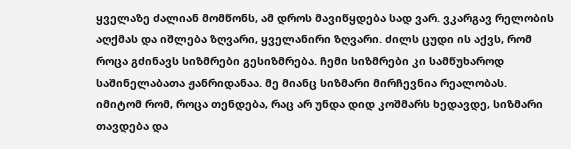ყველაზე ძალიან მომწონს, ამ დროს მავიწყდება სად ვარ. ვკარგავ რელობის აღქმას და იშლება ზღვარი, ყველანირი ზღვარი. ძილს ცუდი ის აქვს, რომ როცა გძინავს სიზმრები გესიზმრება. ჩემი სიზმრები კი სამწუხაროდ საშინელაბათა ჟანრიდანაა. მე მიანც სიზმარი მირჩევნია რეალობას. იმიტომ რომ, როცა თენდება, რაც არ უნდა დიდ კოშმარს ხედავდე, სიზმარი თავდება და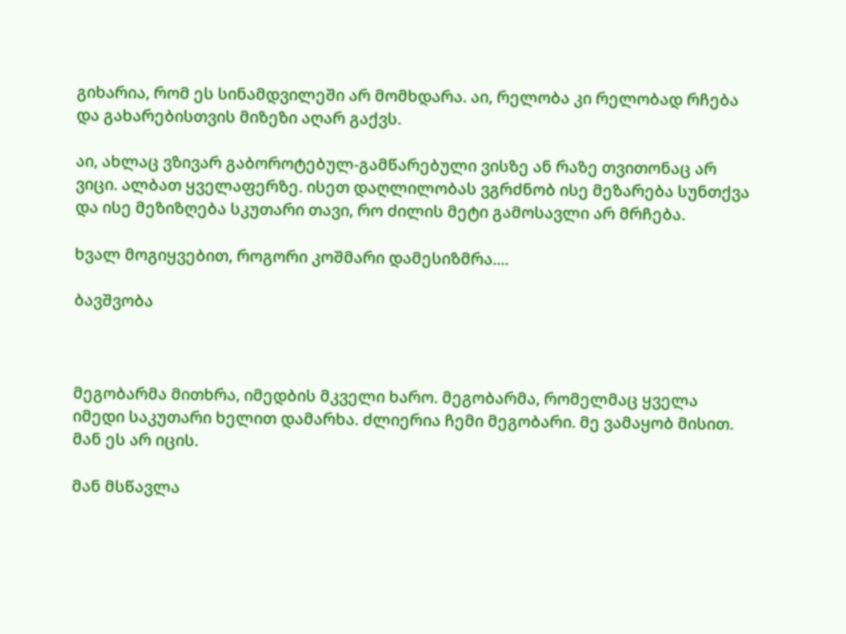გიხარია, რომ ეს სინამდვილეში არ მომხდარა. აი, რელობა კი რელობად რჩება და გახარებისთვის მიზეზი აღარ გაქვს.

აი, ახლაც ვზივარ გაბოროტებულ-გამწარებული ვისზე ან რაზე თვითონაც არ ვიცი. ალბათ ყველაფერზე. ისეთ დაღლილობას ვგრძნობ ისე მეზარება სუნთქვა და ისე მეზიზღება სკუთარი თავი, რო ძილის მეტი გამოსავლი არ მრჩება.

ხვალ მოგიყვებით, როგორი კოშმარი დამესიზმრა....

ბავშვობა



მეგობარმა მითხრა, იმედბის მკველი ხარო. მეგობარმა, რომელმაც ყველა იმედი საკუთარი ხელით დამარხა. ძლიერია ჩემი მეგობარი. მე ვამაყობ მისით. მან ეს არ იცის.

მან მსწავლა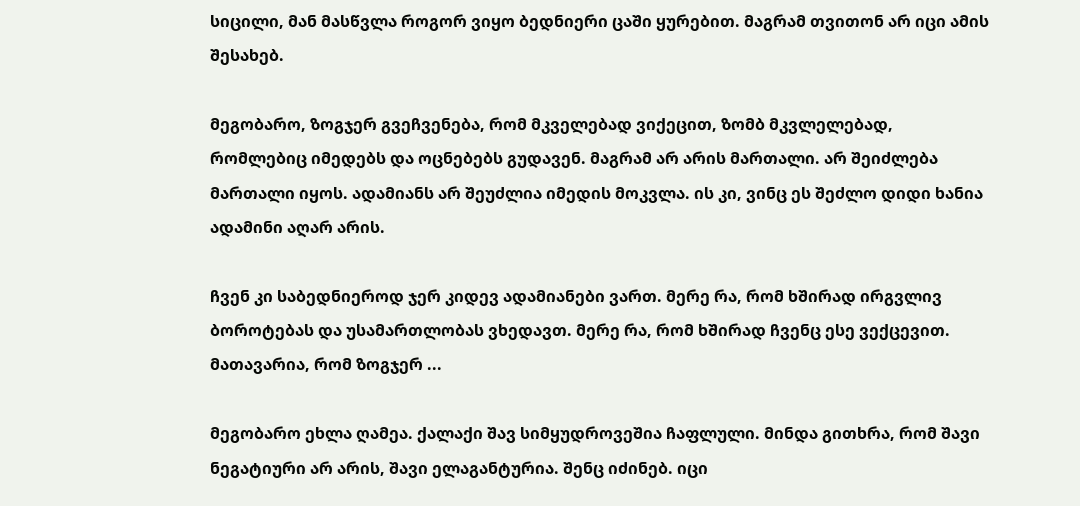სიცილი, მან მასწვლა როგორ ვიყო ბედნიერი ცაში ყურებით. მაგრამ თვითონ არ იცი ამის შესახებ.

მეგობარო, ზოგჯერ გვეჩვენება, რომ მკველებად ვიქეცით, ზომბ მკვლელებად, რომლებიც იმედებს და ოცნებებს გუდავენ. მაგრამ არ არის მართალი. არ შეიძლება მართალი იყოს. ადამიანს არ შეუძლია იმედის მოკვლა. ის კი, ვინც ეს შეძლო დიდი ხანია ადამინი აღარ არის.

ჩვენ კი საბედნიეროდ ჯერ კიდევ ადამიანები ვართ. მერე რა, რომ ხშირად ირგვლივ ბოროტებას და უსამართლობას ვხედავთ. მერე რა, რომ ხშირად ჩვენც ესე ვექცევით. მათავარია, რომ ზოგჯერ ...

მეგობარო ეხლა ღამეა. ქალაქი შავ სიმყუდროვეშია ჩაფლული. მინდა გითხრა, რომ შავი ნეგატიური არ არის, შავი ელაგანტურია. შენც იძინებ. იცი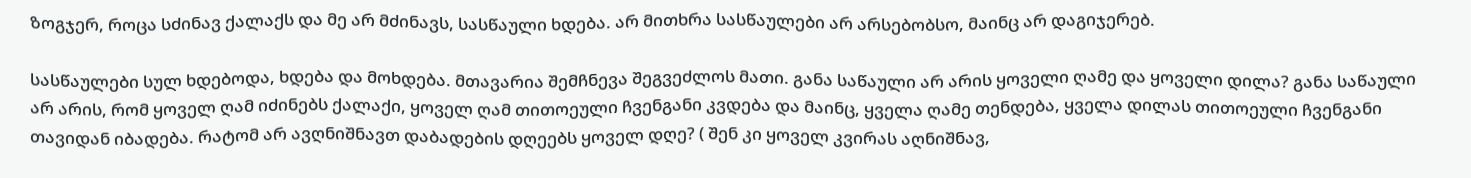ზოგჯერ, როცა სძინავ ქალაქს და მე არ მძინავს, სასწაული ხდება. არ მითხრა სასწაულები არ არსებობსო, მაინც არ დაგიჯერებ.

სასწაულები სულ ხდებოდა, ხდება და მოხდება. მთავარია შემჩნევა შეგვეძლოს მათი. განა საწაული არ არის ყოველი ღამე და ყოველი დილა? განა საწაული არ არის, რომ ყოველ ღამ იძინებს ქალაქი, ყოველ ღამ თითოეული ჩვენგანი კვდება და მაინც, ყველა ღამე თენდება, ყველა დილას თითოეული ჩვენგანი თავიდან იბადება. რატომ არ ავღნიშნავთ დაბადების დღეებს ყოველ დღე? ( შენ კი ყოველ კვირას აღნიშნავ,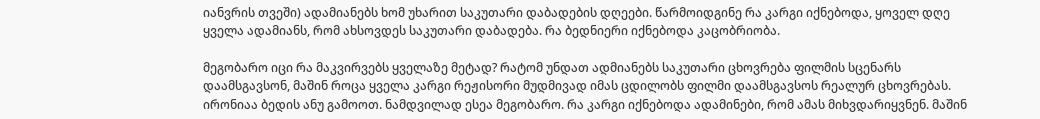იანვრის თვეში) ადამიანებს ხომ უხარით საკუთარი დაბადების დღეები. წარმოიდგინე რა კარგი იქნებოდა, ყოველ დღე ყველა ადამიანს, რომ ახსოვდეს საკუთარი დაბადება. რა ბედნიერი იქნებოდა კაცობრიობა.

მეგობარო იცი რა მაკვირვებს ყველაზე მეტად? რატომ უნდათ ადმიანებს საკუთარი ცხოვრება ფილმის სცენარს დაამსგავსონ, მაშინ როცა ყველა კარგი რეჟისორი მუდმივად იმას ცდილობს ფილმი დაამსგავსოს რეალურ ცხოვრებას.  ირონიაა ბედის ანუ გამოოთ. ნამდვილად ესეა მეგობარო. რა კარგი იქნებოდა ადამინები, რომ ამას მიხვდარიყვნენ. მაშინ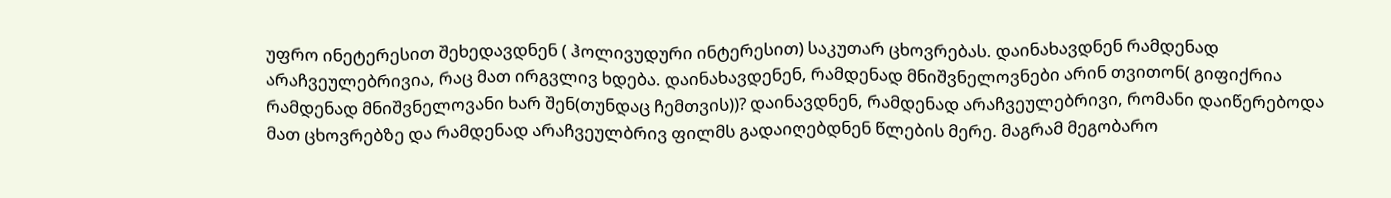უფრო ინეტერესით შეხედავდნენ ( ჰოლივუდური ინტერესით) საკუთარ ცხოვრებას. დაინახავდნენ რამდენად არაჩვეულებრივია, რაც მათ ირგვლივ ხდება. დაინახავდენენ, რამდენად მნიშვნელოვნები არინ თვითონ( გიფიქრია რამდენად მნიშვნელოვანი ხარ შენ(თუნდაც ჩემთვის))? დაინავდნენ, რამდენად არაჩვეულებრივი, რომანი დაიწერებოდა მათ ცხოვრებზე და რამდენად არაჩვეულბრივ ფილმს გადაიღებდნენ წლების მერე. მაგრამ მეგობარო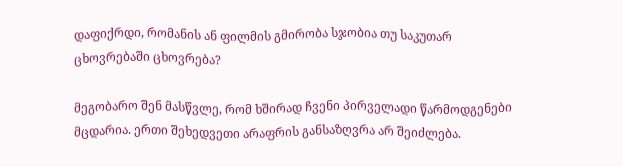დაფიქრდი, რომანის ან ფილმის გმირობა სჯობია თუ საკუთარ ცხოვრებაში ცხოვრება?

მეგობარო შენ მასწვლე, რომ ხშირად ჩვენი პირველადი წარმოდგენები მცდარია. ერთი შეხედვეთი არაფრის განსაზღვრა არ შეიძლება.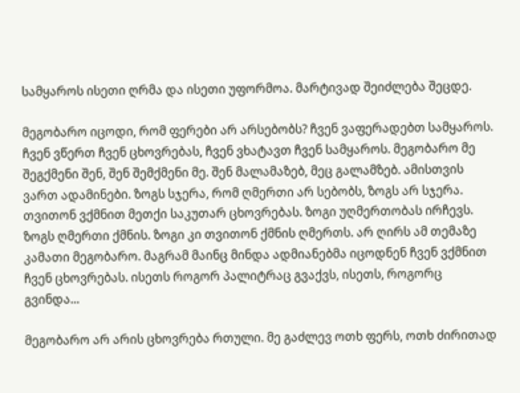სამყაროს ისეთი ღრმა და ისეთი უფორმოა. მარტივად შეიძლება შეცდე.

მეგობარო იცოდი, რომ ფერები არ არსებობს? ჩვენ ვაფერადებთ სამყაროს. ჩვენ ვწერთ ჩვენ ცხოვრებას, ჩვენ ვხატავთ ჩვენ სამყაროს. მეგობარო მე შეგქმენი შენ, შენ შემქმენი მე. შენ მალამაზებ, მეც გალამზებ. ამისთვის ვართ ადამინები. ზოგს სჯერა, რომ ღმერთი არ სებობს, ზოგს არ სჯერა. თვითონ ვქმნით მეთქი საკუთარ ცხოვრებას. ზოგი უღმერთობას ირჩევს. ზოგს ღმერთი ქმნის. ზოგი კი თვითონ ქმნის ღმერთს. არ ღირს ამ თემაზე კამათი მეგობარო. მაგრამ მაინც მინდა ადმიანებმა იცოდნენ ჩვენ ვქმნით ჩვენ ცხოვრებას. ისეთს როგორ პალიტრაც გვაქვს, ისეთს, როგორც გვინდა...

მეგობარო არ არის ცხოვრება რთული. მე გაძლევ ოთხ ფერს, ოთხ ძირითად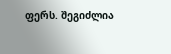ფერს. შეგიძლია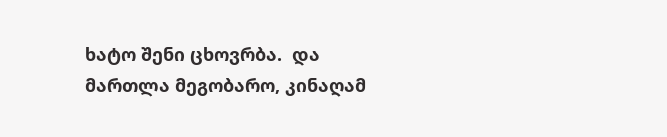ხატო შენი ცხოვრბა.  და მართლა მეგობარო, კინაღამ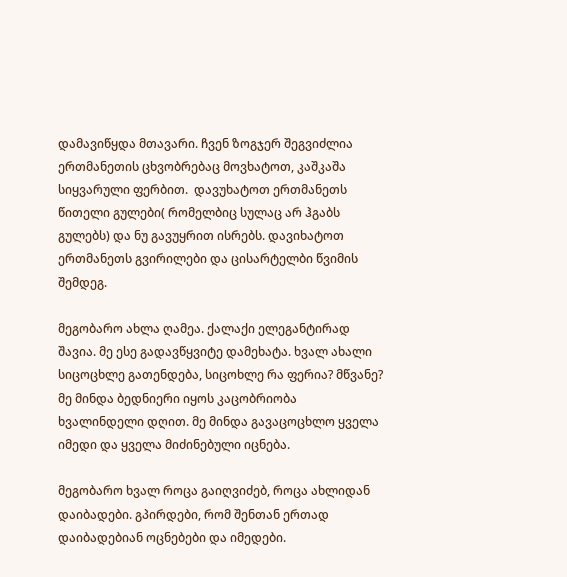დამავიწყდა მთავარი. ჩვენ ზოგჯერ შეგვიძლია ერთმანეთის ცხვობრებაც მოვხატოთ, კაშკაშა სიყვარული ფერბით.  დავუხატოთ ერთმანეთს წითელი გულები( რომელბიც სულაც არ ჰგაბს გულებს) და ნუ გავუყრით ისრებს. დავიხატოთ ერთმანეთს გვირილები და ცისარტელბი წვიმის შემდეგ.

მეგობარო ახლა ღამეა. ქალაქი ელეგანტირად შავია. მე ესე გადავწყვიტე დამეხატა. ხვალ ახალი სიცოცხლე გათენდება, სიცოხლე რა ფერია? მწვანე? მე მინდა ბედნიერი იყოს კაცობრიობა ხვალინდელი დღით. მე მინდა გავაცოცხლო ყველა იმედი და ყველა მიძინებული იცნება.

მეგობარო ხვალ როცა გაიღვიძებ, როცა ახლიდან დაიბადები. გპირდები, რომ შენთან ერთად დაიბადებიან ოცნებები და იმედები.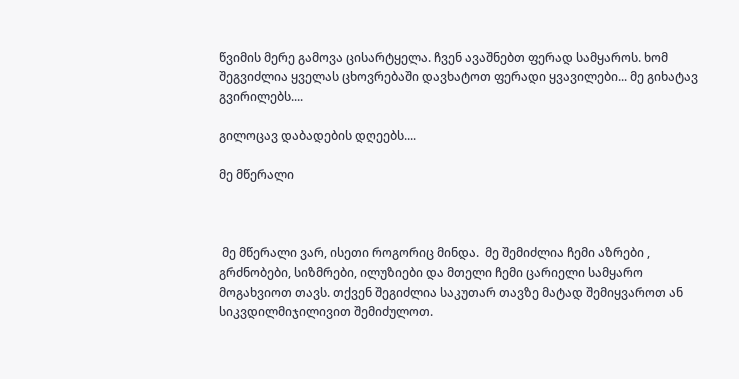წვიმის მერე გამოვა ცისარტყელა. ჩვენ ავაშნებთ ფერად სამყაროს. ხომ შეგვიძლია ყველას ცხოვრებაში დავხატოთ ფერადი ყვავილები... მე გიხატავ გვირილებს....

გილოცავ დაბადების დღეებს....

მე მწერალი



 მე მწერალი ვარ, ისეთი როგორიც მინდა.  მე შემიძლია ჩემი აზრები , გრძნობები, სიზმრები, ილუზიები და მთელი ჩემი ცარიელი სამყარო მოგახვიოთ თავს. თქვენ შეგიძლია საკუთარ თავზე მატად შემიყვაროთ ან სიკვდილმიჯილივით შემიძულოთ.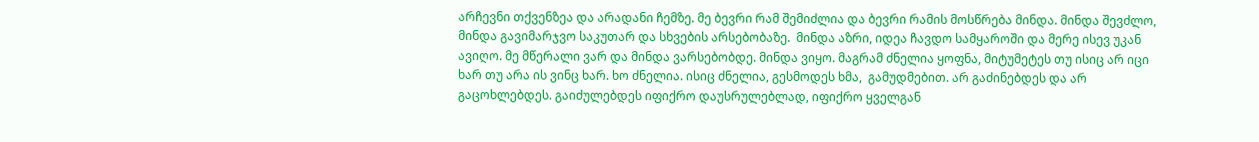არჩევნი თქვენზეა და არადანი ჩემზე. მე ბევრი რამ შემიძლია და ბევრი რამის მოსწრება მინდა. მინდა შევძლო, მინდა გავიმარჯვო საკუთარ და სხვების არსებობაზე.  მინდა აზრი, იდეა ჩავდო სამყაროში და მერე ისევ უკან ავიღო. მე მწერალი ვარ და მინდა ვარსებობდე. მინდა ვიყო. მაგრამ ძნელია ყოფნა, მიტუმეტეს თუ ისიც არ იცი ხარ თუ არა ის ვინც ხარ. ხო ძნელია. ისიც ძნელია, გესმოდეს ხმა,  გამუდმებით. არ გაძინებდეს და არ გაცოხლებდეს. გაიძულებდეს იფიქრო დაუსრულებლად, იფიქრო ყველგან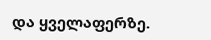და ყველაფერზე.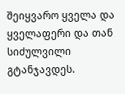შეიყვარო ყველა და ყველაფერი და თან სიძულვილი გტანჯავდეს.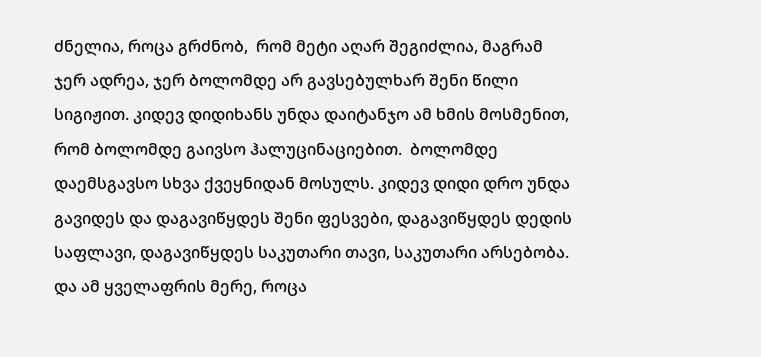ძნელია, როცა გრძნობ,  რომ მეტი აღარ შეგიძლია, მაგრამ ჯერ ადრეა, ჯერ ბოლომდე არ გავსებულხარ შენი წილი სიგიჟით. კიდევ დიდიხანს უნდა დაიტანჯო ამ ხმის მოსმენით, რომ ბოლომდე გაივსო ჰალუცინაციებით.  ბოლომდე დაემსგავსო სხვა ქვეყნიდან მოსულს. კიდევ დიდი დრო უნდა გავიდეს და დაგავიწყდეს შენი ფესვები, დაგავიწყდეს დედის საფლავი, დაგავიწყდეს საკუთარი თავი, საკუთარი არსებობა. და ამ ყველაფრის მერე, როცა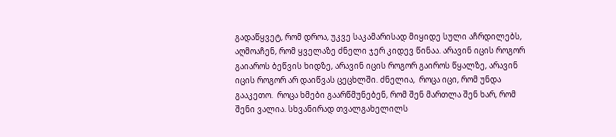გადაწყვეტ, რომ დროა, უკვე საკამარისად მიყიდე სული აჩრდილებს,  აღმოაჩენ, რომ ყველაზე ძნელი ჯერ კიდევ წინაა. არავინ იცის როგორ გაიაროს ბეწვის ხიდზე, არავინ იცის როგორ გაიროს წყალზე, არავინ იცის როგორ არ დაიწვას ცეცხლში. ძნელია,  როცა იცი, რომ უნდა გააკეთო.  როცა ხმები გაარწმუნებენ, რომ შენ მართლა შენ ხარ, რომ შენი ვალია. სხვანირად თვალგახელილს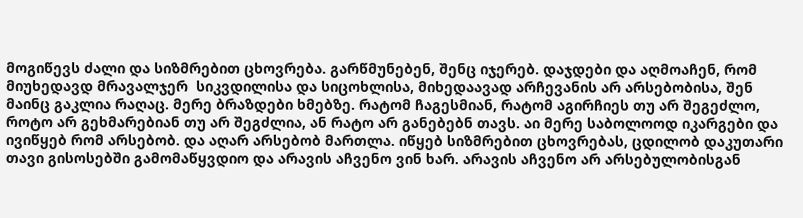მოგიწევს ძალი და სიზმრებით ცხოვრება. გარწმუნებენ, შენც იჯერებ. დაჯდები და აღმოაჩენ, რომ მიუხედავდ მრავალჯერ  სიკვდილისა და სიცოხლისა, მიხედაავად არჩევანის არ არსებობისა, შენ მაინც გაკლია რაღაც. მერე ბრაზდები ხმებზე. რატომ ჩაგესმიან, რატომ აგირჩიეს თუ არ შეგეძლო, როტო არ გეხმარებიან თუ არ შეგძლია, ან რატო არ განებებნ თავს. აი მერე საბოლოოდ იკარგები და ივიწყებ რომ არსებობ. და აღარ არსებობ მართლა. იწყებ სიზმრებით ცხოვრებას, ცდილობ დაკუთარი თავი გისოსებში გამომაწყვდიო და არავის აჩვენო ვინ ხარ. არავის აჩვენო არ არსებულობისგან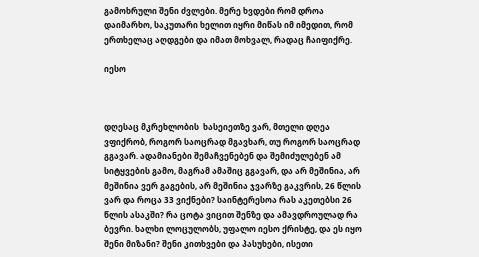გამოხრული შენი ძვლები. მერე ხვდები რომ დროა დაიმარხო, საკუთარი ხელით იყრი მიწას იმ იმედით, რომ ერთხელაც აღდგები და იმათ მოხვალ, რადაც ჩაიფიქრე.

იესო



დღესაც მკრეხლობის  ხასეიეთზე ვარ, მთელი დღეა ვფიქრობ, როგორ საოცრად მგავხარ, თუ როგორ საოცრად გგავარ. ადამიანები შემაჩვენებენ და შემიძულებენ ამ სიტყვების გამო, მაგრამ ამაშიც გგავარ, და არ მეშინია, არ მეშინია ვერ გაგების, არ მეშინია ჯვარზე გაკვრის, 26 წლის ვარ და როცა 33 ვიქნები? საინტერესოა რას აკეთებსი 26 წლის ასაკში? რა ცოტა ვიცით შენზე და ამავდროულად რა ბევრი. ხალხი ლოცულობს, უფალო იესო ქრისტე, და ეს იყო შენი მიზანი? შენი კითხვები და პასუხები, ისეთი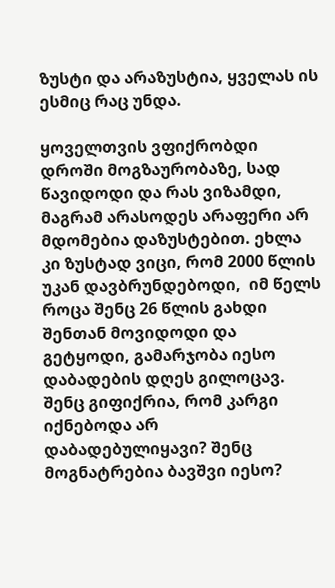ზუსტი და არაზუსტია, ყველას ის ესმიც რაც უნდა.

ყოველთვის ვფიქრობდი დროში მოგზაურობაზე, სად წავიდოდი და რას ვიზამდი, მაგრამ არასოდეს არაფერი არ მდომებია დაზუსტებით. ეხლა კი ზუსტად ვიცი, რომ 2000 წლის უკან დავბრუნდებოდი,  იმ წელს როცა შენც 26 წლის გახდი შენთან მოვიდოდი და გეტყოდი, გამარჯობა იესო დაბადების დღეს გილოცავ. შენც გიფიქრია, რომ კარგი იქნებოდა არ დაბადებულიყავი? შენც მოგნატრებია ბავშვი იესო?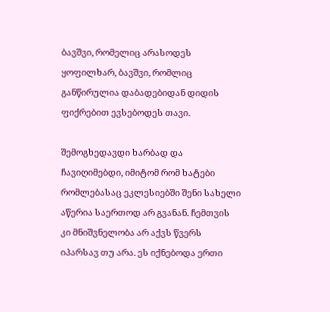ბავშვი, რომელიც არასოდეს ყოფილხარ, ბავშვი, რომლიც განწირულია დაბადებიდან დიდის ფიქრებით ევსებოდეს თავი.

შემოგხედავდი ხარბად და ჩავიღიმებდი, იმიტომ რომ ხატები რომლებასაც ეკლესიებში შენი სახელი აწერია საერთოდ არ გვანან. ჩემთვის კი მნიშვნელობა არ აქვს წვერს იპარსავ თუ არა. ეს იქნებოდა ერთი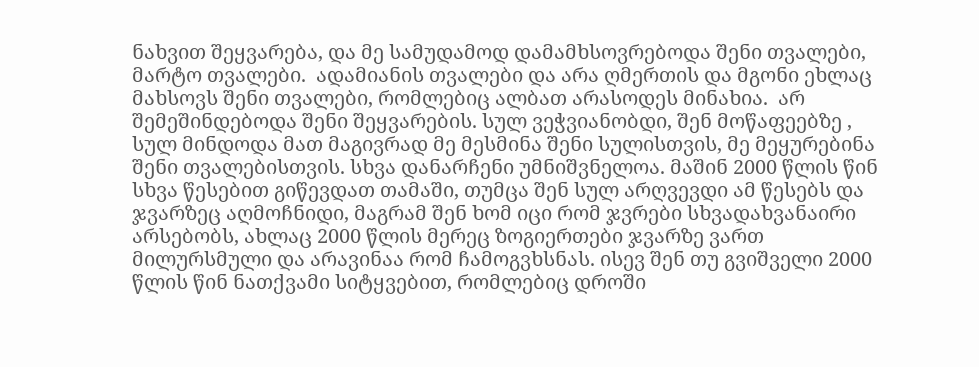ნახვით შეყვარება, და მე სამუდამოდ დამამხსოვრებოდა შენი თვალები, მარტო თვალები.  ადამიანის თვალები და არა ღმერთის და მგონი ეხლაც მახსოვს შენი თვალები, რომლებიც ალბათ არასოდეს მინახია.  არ შემეშინდებოდა შენი შეყვარების. სულ ვეჭვიანობდი, შენ მოწაფეებზე , სულ მინდოდა მათ მაგივრად მე მესმინა შენი სულისთვის, მე მეყურებინა შენი თვალებისთვის. სხვა დანარჩენი უმნიშვნელოა. მაშინ 2000 წლის წინ სხვა წესებით გიწევდათ თამაში, თუმცა შენ სულ არღვევდი ამ წესებს და ჯვარზეც აღმოჩნიდი, მაგრამ შენ ხომ იცი რომ ჯვრები სხვადახვანაირი არსებობს, ახლაც 2000 წლის მერეც ზოგიერთები ჯვარზე ვართ მილურსმული და არავინაა რომ ჩამოგვხსნას. ისევ შენ თუ გვიშველი 2000 წლის წინ ნათქვამი სიტყვებით, რომლებიც დროში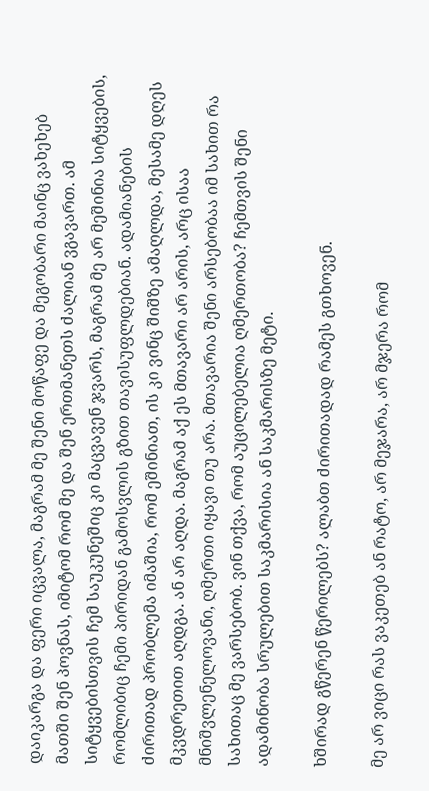დაიკარგა და ფერი იცვალა, მაგრამ მე შენი მოწაფე და მეგობარი მაინც ვახეხებ მათში შენ პოვნას, იმიტომ რომ მე და შენ ერთმანეთს ძალიან ვგავართ. ამ სიტყვებისთვის ჩემ საუკუნეშიც კი მაცვავენ ჯვარს, მაგრამ მე არ მეშინია სიტყვების, რომლიბიც ჩემი პირიდან გამოსვლის გზით თავისუფლდებიან. ადამიანების ძირითად პრობლემა იმაშია, რომ ეშინიათ, ის კი ვინც შიშზე ამაღლდა, მესამე დღეს მკვდრეთით აღდგა. ან არ აღდა. მაგრამ აქ ეს მთავარი არ არის, არც ისაა მნიშვლენელოვანი, ღმერთი იყავი თუ არა. მთავარია შენი არსებობაა იმ სახით რა სახითაც მე ვარსებობ. ვინ თქვა, რომ აუცილებელია ღმერთობა? ჩემთვის შენი ადამინობა სრულებით საკმარისია ან საკმარისზე მეტი.

ხშირად გწერენ წერილებს? ალაბთ ძირითადად რამეს გთხოვენ.

მე არ ვიცი რას ვაკეთებ ან რატო, არ მეჯარა, არ მჯერა რომ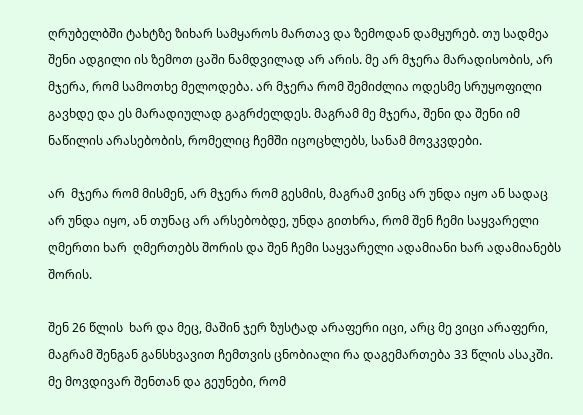ღრუბელბში ტახტზე ზიხარ სამყაროს მართავ და ზემოდან დამყურებ. თუ სადმეა შენი ადგილი ის ზემოთ ცაში ნამდვილად არ არის. მე არ მჯერა მარადისობის, არ მჯერა, რომ სამოთხე მელოდება. არ მჯერა რომ შემიძლია ოდესმე სრუყოფილი გავხდე და ეს მარადიულად გაგრძელდეს. მაგრამ მე მჯერა, შენი და შენი იმ ნაწილის არასებობის, რომელიც ჩემში იცოცხლებს, სანამ მოვკვდები.

არ  მჯერა რომ მისმენ, არ მჯერა რომ გესმის, მაგრამ ვინც არ უნდა იყო ან სადაც არ უნდა იყო, ან თუნაც არ არსებობდე, უნდა გითხრა, რომ შენ ჩემი საყვარელი ღმერთი ხარ  ღმერთებს შორის და შენ ჩემი საყვარელი ადამიანი ხარ ადამიანებს შორის.

შენ 26 წლის  ხარ და მეც, მაშინ ჯერ ზუსტად არაფერი იცი, არც მე ვიცი არაფერი, მაგრამ შენგან განსხვავით ჩემთვის ცნობიალი რა დაგემართება 33 წლის ასაკში. მე მოვდივარ შენთან და გეუნები, რომ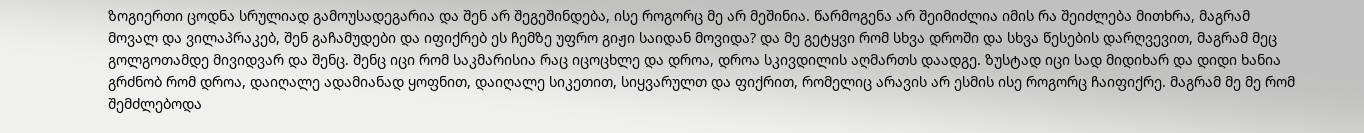ზოგიერთი ცოდნა სრულიად გამოუსადეგარია და შენ არ შეგეშინდება, ისე როგორც მე არ მეშინია. წარმოგენა არ შეიმიძლია იმის რა შეიძლება მითხრა, მაგრამ მოვალ და ვილაპრაკებ, შენ გაჩამუდები და იფიქრებ ეს ჩემზე უფრო გიჟი საიდან მოვიდა? და მე გეტყვი რომ სხვა დროში და სხვა წესების დარღვევით, მაგრამ მეც გოლგოთამდე მივიდვარ და შენც. შენც იცი რომ საკმარისია რაც იცოცხლე და დროა, დროა სკივდილის აღმართს დაადგე. ზუსტად იცი სად მიდიხარ და დიდი ხანია გრძნობ რომ დროა, დაიღალე ადამიანად ყოფნით, დაიღალე სიკეთით, სიყვარულთ და ფიქრით, რომელიც არავის არ ესმის ისე როგორც ჩაიფიქრე. მაგრამ მე მე რომ შემძლებოდა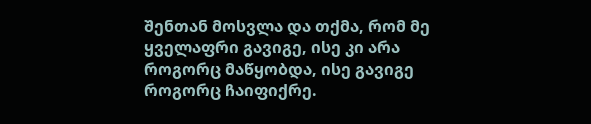შენთან მოსვლა და თქმა, რომ მე ყველაფრი გავიგე, ისე კი არა როგორც მაწყობდა, ისე გავიგე როგორც ჩაიფიქრე.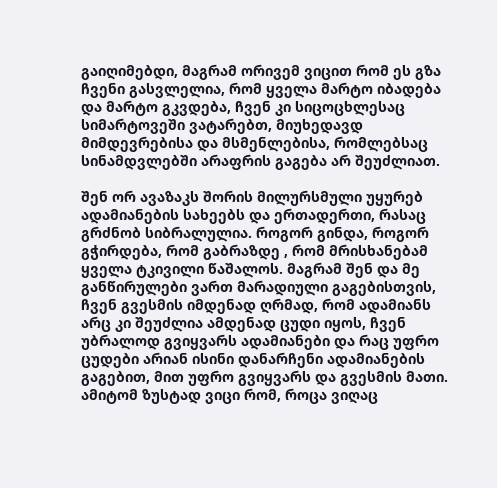გაიღიმებდი, მაგრამ ორივემ ვიცით რომ ეს გზა ჩვენი გასვლელია, რომ ყველა მარტო იბადება და მარტო გკვდება, ჩვენ კი სიცოცხლესაც სიმარტოვეში ვატარებთ, მიუხედავდ მიმდევრებისა და მსმენლებისა, რომლებსაც სინამდვლებში არაფრის გაგება არ შეუძლიათ.

შენ ორ ავაზაკს შორის მილურსმული უყურებ ადამიანების სახეებს და ერთადერთი, რასაც გრძნობ სიბრალულია. როგორ გინდა, როგორ გჭირდება, რომ გაბრაზდე , რომ მრისხანებამ ყველა ტკივილი წაშალოს. მაგრამ შენ და მე განწირულები ვართ მარადიული გაგებისთვის, ჩვენ გვესმის იმდენად ღრმად, რომ ადამიანს არც კი შეუძლია ამდენად ცუდი იყოს, ჩვენ უბრალოდ გვიყვარს ადამიანები და რაც უფრო ცუდები არიან ისინი დანარჩენი ადამიანების გაგებით, მით უფრო გვიყვარს და გვესმის მათი.  ამიტომ ზუსტად ვიცი რომ, როცა ვიღაც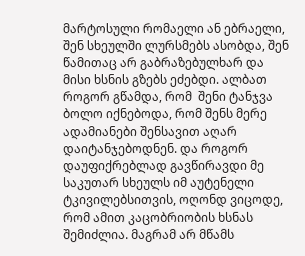მარტოსული რომაელი ან ებრაელი, შენ სხეულში ლურსმებს ასობდა, შენ წამითაც არ გაბრაზებულხარ და მისი ხსნის გზებს ეძებდი. ალბათ როგორ გწამდა, რომ  შენი ტანჯვა ბოლო იქნებოდა, რომ შენს მერე ადამიანები შენსავით აღარ დაიტანჯებოდნენ. და როგორ დაუფიქრებლად გავწირავდი მე საკუთარ სხეულს იმ აუტენელი ტკივილებსითვის, ოღონდ ვიცოდე, რომ ამით კაცობრიობის ხსნას შემიძლია. მაგრამ არ მწამს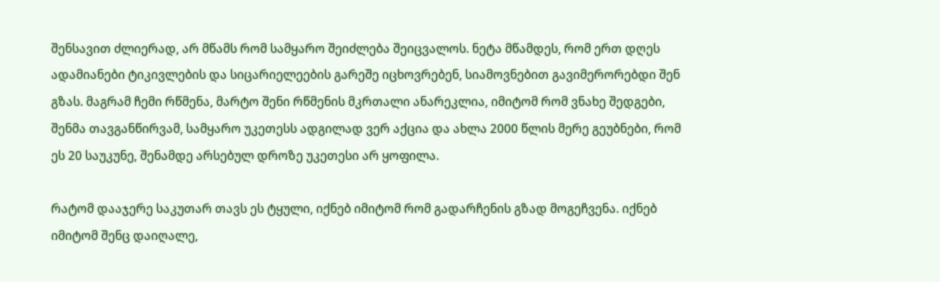შენსავით ძლიერად, არ მწამს რომ სამყარო შეიძლება შეიცვალოს. ნეტა მწამდეს, რომ ერთ დღეს ადამიანები ტიკივლების და სიცარიელეების გარეშე იცხოვრებენ, სიამოვნებით გავიმერორებდი შენ გზას. მაგრამ ჩემი რწმენა, მარტო შენი რწმენის მკრთალი ანარეკლია, იმიტომ რომ ვნახე შედგები, შენმა თავგანწირვამ, სამყარო უკეთესს ადგილად ვერ აქცია და ახლა 2000 წლის მერე გეუბნები, რომ ეს 20 საუკუნე, შენამდე არსებულ დროზე უკეთესი არ ყოფილა.

რატომ დააჯერე საკუთარ თავს ეს ტყული, იქნებ იმიტომ რომ გადარჩენის გზად მოგეჩვენა. იქნებ იმიტომ შენც დაიღალე,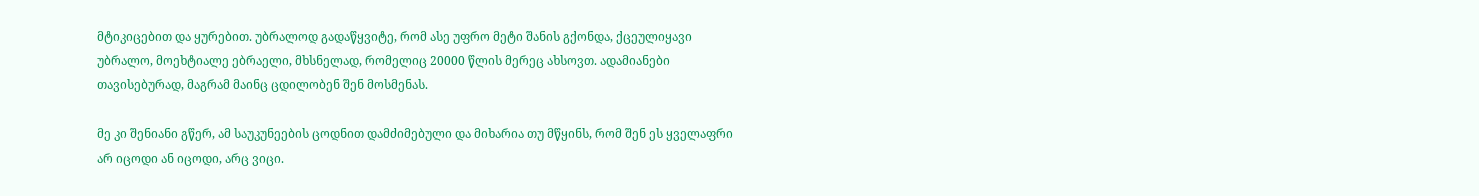მტიკიცებით და ყურებით. უბრალოდ გადაწყვიტე, რომ ასე უფრო მეტი შანის გქონდა, ქცეულიყავი უბრალო, მოეხტიალე ებრაელი, მხსნელად, რომელიც 20000 წლის მერეც ახსოვთ. ადამიანები თავისებურად, მაგრამ მაინც ცდილობენ შენ მოსმენას.

მე კი შენიანი გწერ, ამ საუკუნეების ცოდნით დამძიმებული და მიხარია თუ მწყინს, რომ შენ ეს ყველაფრი არ იცოდი ან იცოდი, არც ვიცი.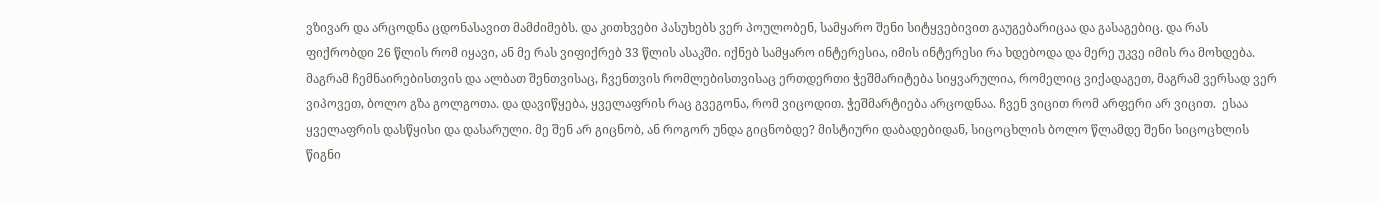ვზივარ და არცოდნა ცდონასავით მამძიმებს. და კითხვები პასუხებს ვერ პოულობენ, სამყარო შენი სიტყვებივით გაუგებარიცაა და გასაგებიც. და რას ფიქრობდი 26 წლის რომ იყავი, ან მე რას ვიფიქრებ 33 წლის ასაკში. იქნებ სამყარო ინტერესია, იმის ინტერესი რა ხდებოდა და მერე უკვე იმის რა მოხდება. მაგრამ ჩემნაირებისთვის და ალბათ შენთვისაც, ჩვენთვის რომლებისთვისაც ერთდერთი ჭეშმარიტება სიყვარულია, რომელიც ვიქადაგეთ, მაგრამ ვერსად ვერ ვიპოვეთ, ბოლო გზა გოლგოთა. და დავიწყება, ყველაფრის რაც გვეგონა, რომ ვიცოდით. ჭეშმარტიება არცოდნაა. ჩვენ ვიცით რომ არფერი არ ვიცით.  ესაა ყველაფრის დასწყისი და დასარული. მე შენ არ გიცნობ, ან როგორ უნდა გიცნობდე? მისტიური დაბადებიდან, სიცოცხლის ბოლო წლამდე შენი სიცოცხლის წიგნი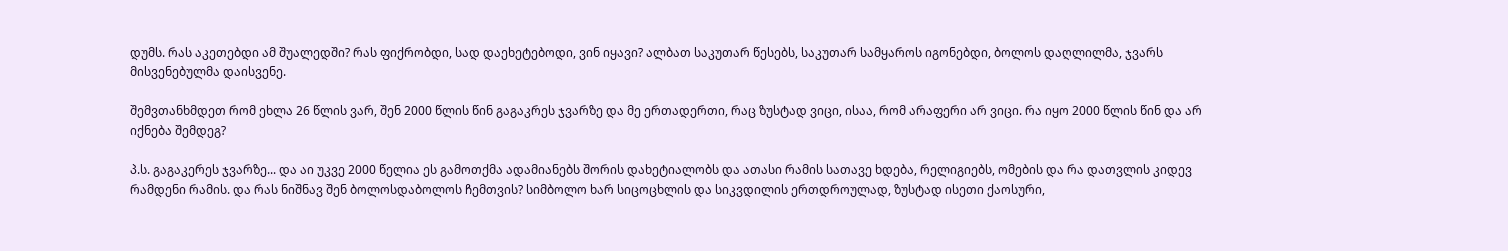დუმს. რას აკეთებდი ამ შუალედში? რას ფიქრობდი, სად დაეხეტებოდი, ვინ იყავი? ალბათ საკუთარ წესებს, საკუთარ სამყაროს იგონებდი, ბოლოს დაღლილმა, ჯვარს მისვენებულმა დაისვენე.

შემვთანხმდეთ რომ ეხლა 26 წლის ვარ, შენ 2000 წლის წინ გაგაკრეს ჯვარზე და მე ერთადერთი, რაც ზუსტად ვიცი, ისაა, რომ არაფერი არ ვიცი. რა იყო 2000 წლის წინ და არ იქნება შემდეგ?

პ.ს. გაგაკერეს ჯვარზე... და აი უკვე 2000 წელია ეს გამოთქმა ადამიანებს შორის დახეტიალობს და ათასი რამის სათავე ხდება, რელიგიებს, ომების და რა დათვლის კიდევ რამდენი რამის. და რას ნიშნავ შენ ბოლოსდაბოლოს ჩემთვის? სიმბოლო ხარ სიცოცხლის და სიკვდილის ერთდროულად, ზუსტად ისეთი ქაოსური,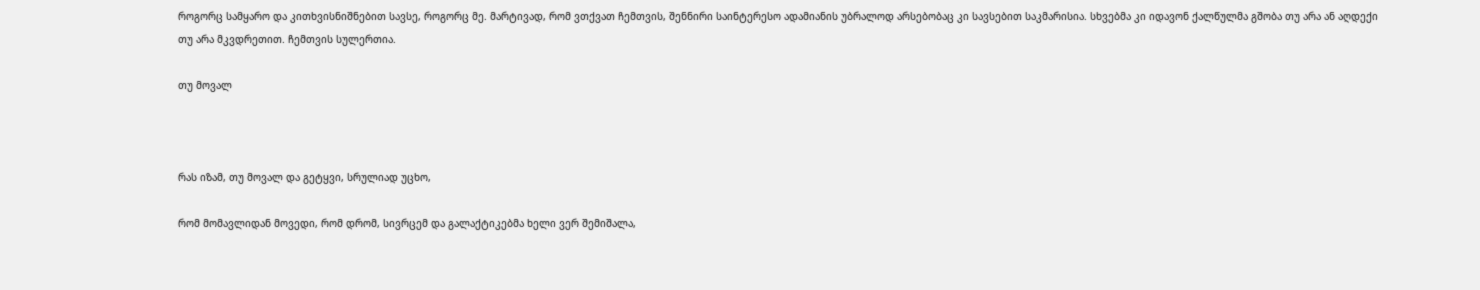როგორც სამყარო და კითხვისნიშნებით სავსე, როგორც მე. მარტივად, რომ ვთქვათ ჩემთვის, შენნირი საინტერესო ადამიანის უბრალოდ არსებობაც კი სავსებით საკმარისია. სხვებმა კი იდავონ ქალწულმა გშობა თუ არა ან აღდექი თუ არა მკვდრეთით. ჩემთვის სულერთია.

თუ მოვალ



რას იზამ, თუ მოვალ და გეტყვი, სრულიად უცხო,

რომ მომავლიდან მოვედი, რომ დრომ, სივრცემ და გალაქტიკებმა ხელი ვერ შემიშალა,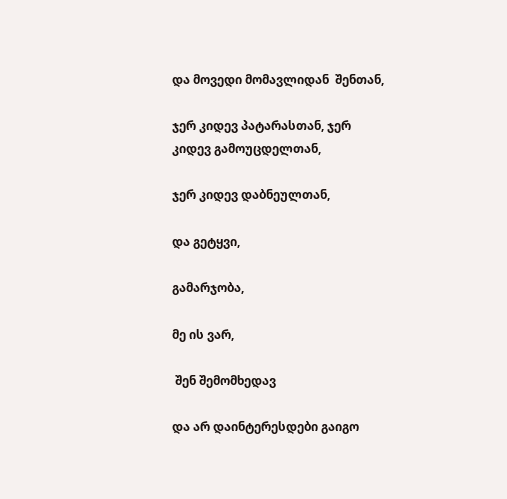და მოვედი მომავლიდან  შენთან,

ჯერ კიდევ პატარასთან, ჯერ კიდევ გამოუცდელთან,

ჯერ კიდევ დაბნეულთან,

და გეტყვი,

გამარჯობა,

მე ის ვარ,

 შენ შემომხედავ

და არ დაინტერესდები გაიგო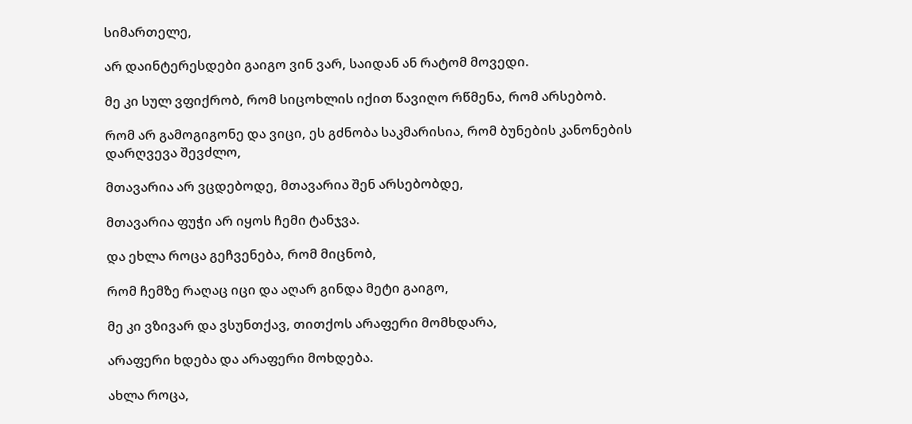სიმართელე,

არ დაინტერესდები გაიგო ვინ ვარ, საიდან ან რატომ მოვედი.

მე კი სულ ვფიქრობ, რომ სიცოხლის იქით წავიღო რწმენა, რომ არსებობ.

რომ არ გამოგიგონე და ვიცი, ეს გძნობა საკმარისია, რომ ბუნების კანონების დარღვევა შევძლო,

მთავარია არ ვცდებოდე, მთავარია შენ არსებობდე,

მთავარია ფუჭი არ იყოს ჩემი ტანჯვა.

და ეხლა როცა გეჩვენება, რომ მიცნობ,

რომ ჩემზე რაღაც იცი და აღარ გინდა მეტი გაიგო,

მე კი ვზივარ და ვსუნთქავ, თითქოს არაფერი მომხდარა,

არაფერი ხდება და არაფერი მოხდება.

ახლა როცა,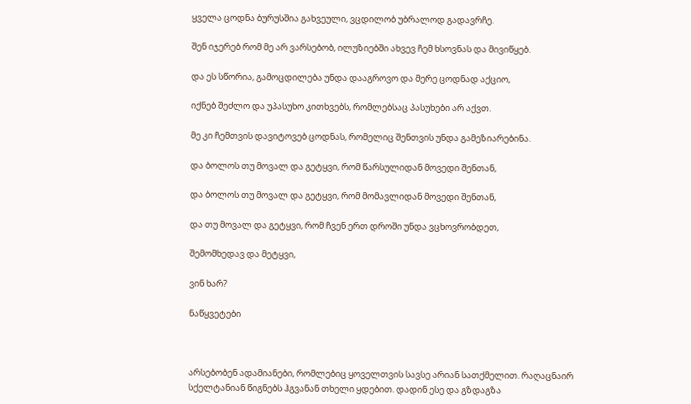ყველა ცოდნა ბურუსშია გახვეული, ვცდილობ უბრალოდ გადავრჩე.

შენ იჯერებ რომ მე არ ვარსებობ, ილუზიებში ახვევ ჩემ ხსოვნას და მივიწყებ.

და ეს სწორია, გამოცდილება უნდა დააგროვო და მერე ცოდნად აქციო,

იქნებ შეძლო და უპასუხო კითხვებს, რომლებსაც პასუხები არ აქვთ.

მე კი ჩემთვის დავიტოვებ ცოდნას, რომელიც შენთვის უნდა გამეზიარებინა.

და ბოლოს თუ მოვალ და გეტყვი, რომ წარსულიდან მოვედი შენთან,

და ბოლოს თუ მოვალ და გეტყვი, რომ მომავლიდან მოვედი შენთან,

და თუ მოვალ და გეტყვი, რომ ჩვენ ერთ დროში უნდა ვცხოვრობდეთ,

შემომხედავ და მეტყვი,

ვინ ხარ?

ნაწყვეტები



არსებობენ ადამიანები, რომლებიც ყოველთვის სავსე არიან სათქმელით. რაღაცნაირ სქელტანიან წიგნებს ჰგვანან თხელი ყდებით. დადინ ესე და გზდაგზა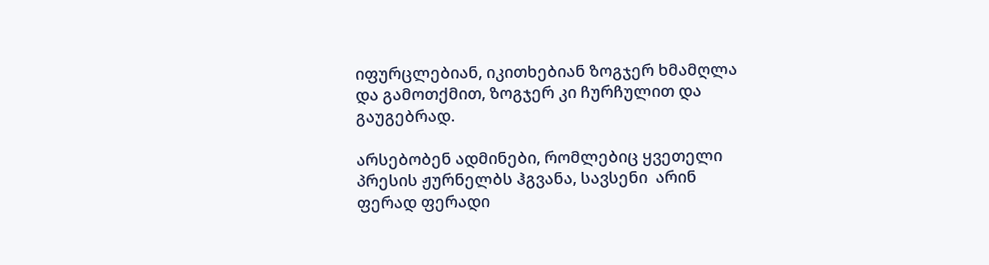იფურცლებიან, იკითხებიან ზოგჯერ ხმამღლა და გამოთქმით, ზოგჯერ კი ჩურჩულით და გაუგებრად.

არსებობენ ადმინები, რომლებიც ყვეთელი პრესის ჟურნელბს ჰგვანა, სავსენი  არინ ფერად ფერადი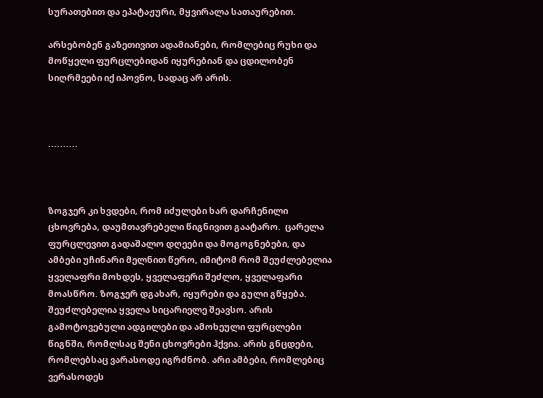სურათებით და ეპატაჟური, მყვირალა სათაურებით.

არსებობენ გაზეთივით ადამიანები, რომლებიც რუხი და მოწყელი ფურცლებიდან იყურებიან და ცდილობენ სიღრმეები იქ იპოვნო, სადაც არ არის.



..........



ზოგჯერ კი ხვდები, რომ იძულები ხარ დარჩენილი ცხოვრება, დაუმთავრებელი წიგნივით გაატარო.  ცარელა ფურცლევით გადაშალო დღეები და მოგოგნებები, და ამბები უჩინარი მელნით წერო, იმიტომ რომ შეუძლებელია ყველაფრი მოხდეს, ყველაფერი შეძლო, ყველაფარი მოასწრო. ზოგჯერ დგახარ, იყურები და გული გწყება. შეუძლებელია ყველა სიცარიელე შეავსო. არის გამოტოვებული ადგილები და ამოხეული ფურცლები წიგნში, რომლსაც შენი ცხოვრები ჰქვია. არის გნცდები, რომლებსაც ვარასოდე იგრძნობ. არი ამბები, რომლებიც ვერასოდეს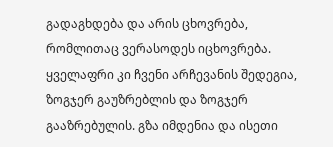გადაგხდება და არის ცხოვრება, რომლითაც ვერასოდეს იცხოვრება. ყველაფრი კი ჩვენი არჩევანის შედეგია, ზოგჯერ გაუზრებლის და ზოგჯერ გააზრებულის. გზა იმდენია და ისეთი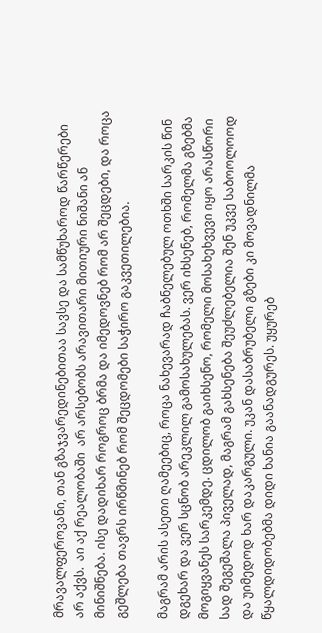მრავალფეროვანი, თან გზაჯვარედინებითაა სავსე და სამწუხაროდ წარწერები არ აქვს.  აი აქ რეალობაში  არ არსებობს არავითარი მითიური ნიშანი ან მინიშნება. ისე დადიხარ როგროც ბრმა და იმედოვნებ რომ არ შეცდები, და როცა გეშლება თავრს ირწმინებ რომ შეცდომები საჭირო გაკვეთილებია.

მაგრამ არის ასეთი ღამეებიც, როცა ნახევარად ჩაბნელებულ ოთხში სარკის წინ დგეხარ და ვერ სცნობ არეკლილ გამოსახულებას. ვერ იხსენებ, რომელმა გზებმა მოგიყვანეს სარკემდე. ცდილობ გაიხსენო, რომელი მოსახეხვევი იყო არასწორი სად შეგეშალა პიველად, მაგრამ გახსენება შეუძლებელია შენ უკვე საბოოლოოდ და უიმედოდ ხარ დაკარგული. უკან დასაბრუბელი გზები კი მოვადნილმა წყალდიდობებმა დიდი ხანია გაანადგურეს. უყურებ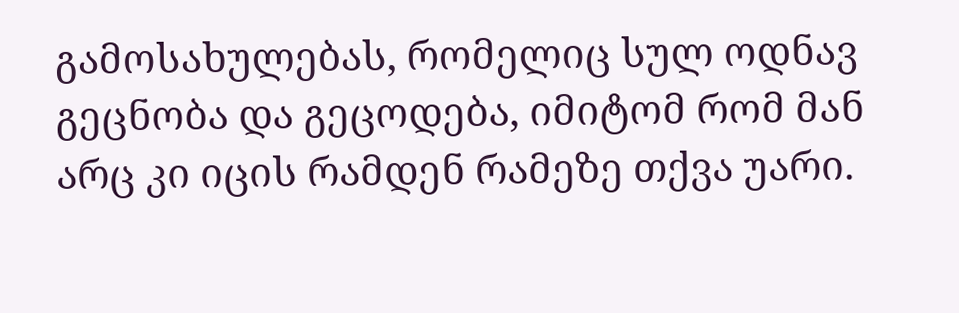გამოსახულებას, რომელიც სულ ოდნავ გეცნობა და გეცოდება, იმიტომ რომ მან არც კი იცის რამდენ რამეზე თქვა უარი.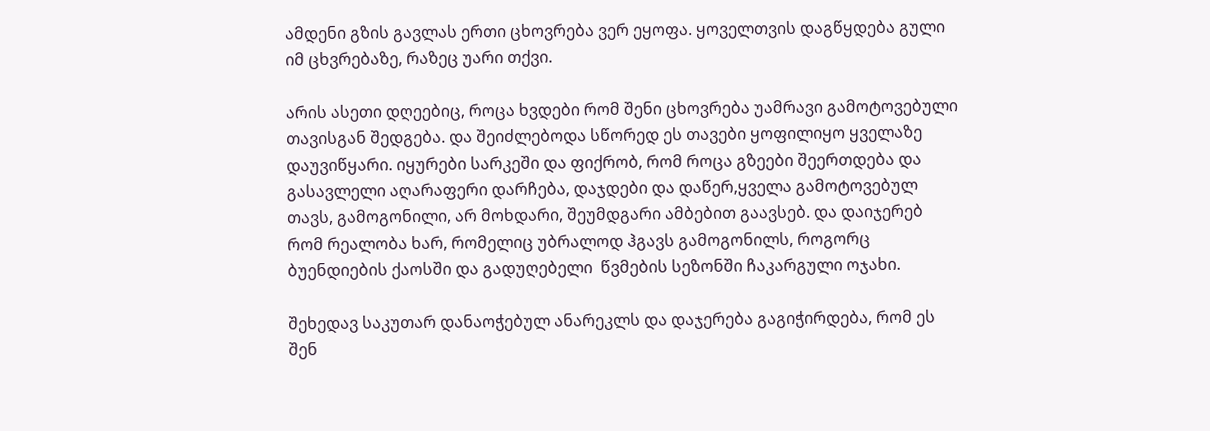ამდენი გზის გავლას ერთი ცხოვრება ვერ ეყოფა. ყოველთვის დაგწყდება გული იმ ცხვრებაზე, რაზეც უარი თქვი.

არის ასეთი დღეებიც, როცა ხვდები რომ შენი ცხოვრება უამრავი გამოტოვებული თავისგან შედგება. და შეიძლებოდა სწორედ ეს თავები ყოფილიყო ყველაზე დაუვიწყარი. იყურები სარკეში და ფიქრობ, რომ როცა გზეები შეერთდება და გასავლელი აღარაფერი დარჩება, დაჯდები და დაწერ,ყველა გამოტოვებულ თავს, გამოგონილი, არ მოხდარი, შეუმდგარი ამბებით გაავსებ. და დაიჯერებ რომ რეალობა ხარ, რომელიც უბრალოდ ჰგავს გამოგონილს, როგორც ბუენდიების ქაოსში და გადუღებელი  წვმების სეზონში ჩაკარგული ოჯახი.

შეხედავ საკუთარ დანაოჭებულ ანარეკლს და დაჯერება გაგიჭირდება, რომ ეს შენ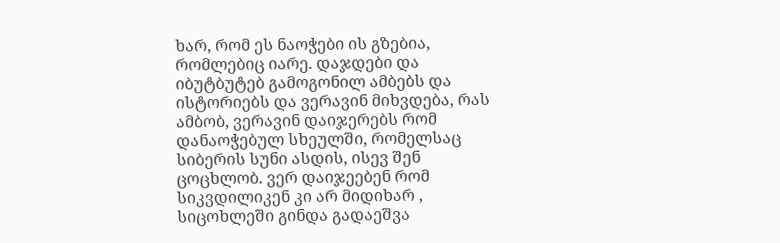ხარ, რომ ეს ნაოჭები ის გზებია, რომლებიც იარე. დაჯდები და იბუტბუტებ გამოგონილ ამბებს და ისტორიებს და ვერავინ მიხვდება, რას ამბობ, ვერავინ დაიჯერებს რომ დანაოჭებულ სხეულში, რომელსაც სიბერის სუნი ასდის, ისევ შენ ცოცხლობ. ვერ დაიჯეებენ რომ სიკვდილიკენ კი არ მიდიხარ , სიცოხლეში გინდა გადაეშვა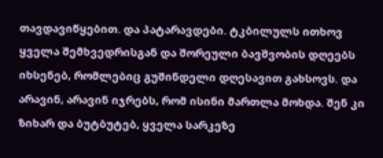თავდავიწყებით. და პატარავდები. ტკბილულს ითხოვ ყველა შემხვედრისგან და შორეული ბავშვობის დღეებს იხსენებ, რომლებიც გუშინდელი დღესავით გახსოვს. და არავინ, არავინ იჯრებს, რომ ისინი მართლა მოხდა. შენ კი ზიხარ და ბუტბუტებ, ყველა სარკეზე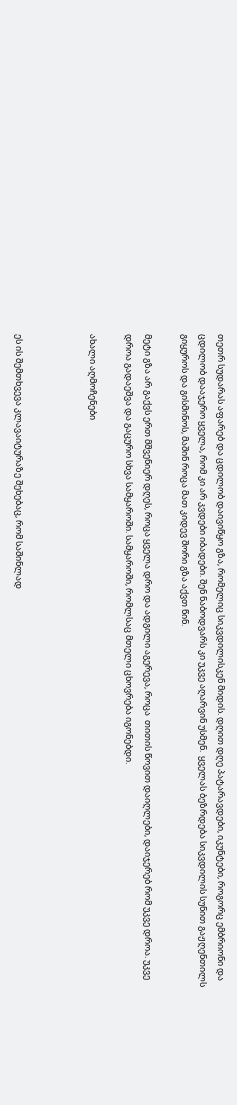თეთრ სუდარას აფარებ და ცდილობ დაივიწყო გზა, რომელიც სიკვდილისკენ მიდის. დღით დღე პატარავდები, იკუნტები, როგორც ემბრიონი და ცდილობ დააჯერო ყველა, რომ კი არ კვდები იბადები. შენ ნაბოდვარს კი უკვე აღარვინ უსმენ.  ყველას ბეზრდება სიკვდილის სუნით გაჟღენთილს გიყუროს და გისმინოს, მაშინ როცა მათ კიდევ შორი გზა აქვთ წინ.

მეტი გზა არ გაქვს ერთ მშვენიერ დღეს, როცა ყველა დრო და ადგილი აგერევა, როცა  თითის წოვით დაიღლები, დაიჯერებ რომ უკვე დროა. უკვე დროა გადაეშვა და გაცურო სხვა სამყაროში. სამყაროში, რომლსაც მთელი ცხოვრება იგონებდი.

ახალი აღმოჩენები



ეს ის შემთხვევა კლავაიტურაზე შეხებაც, რომ საშინლად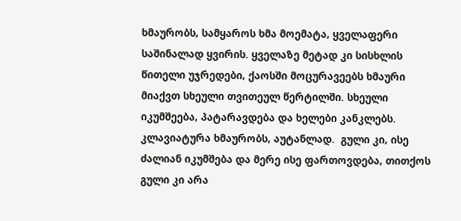ხმაურობს, სამყაროს ხმა მოემატა, ყველაფერი საშინალად ყვირის. ყველაზე მეტად კი სისხლის წითელი უჯრედები, ქაოსში მოცურავეებს ხმაური მიაქვთ სხეული თვითეულ წერტილში. სხეული იკუმშეება, პატარავდება და ხელები კანკლებს.  კლავიატურა ხმაურობს, აუტანლად.  გული კი, ისე ძალიან იკუმშება და მერე ისე ფართოვდება, თითქოს გული კი არა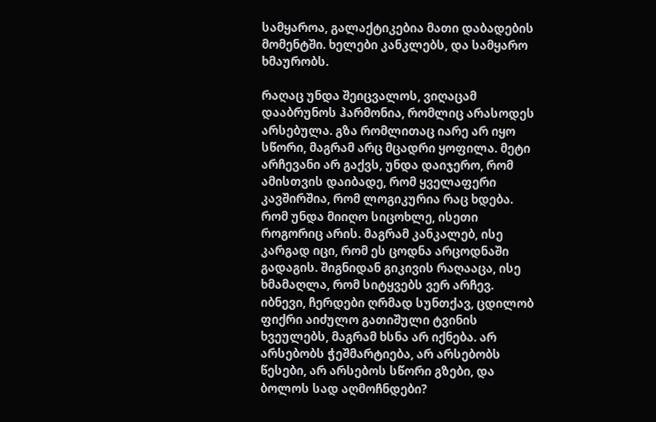სამყაროა, გალაქტიკებია მათი დაბადების მომენტში. ხელები კანკლებს, და სამყარო ხმაურობს.

რაღაც უნდა შეიცვალოს, ვიღაცამ დააბრუნოს ჰარმონია, რომლიც არასოდეს არსებულა. გზა რომლითაც იარე არ იყო სწორი, მაგრამ არც მცადრი ყოფილა. მეტი არჩევანი არ გაქვს, უნდა დაიჯერო, რომ ამისთვის დაიბადე, რომ ყველაფერი კავშირშია, რომ ლოგიკურია რაც ხდება. რომ უნდა მიიღო სიცოხლე, ისეთი როგორიც არის. მაგრამ კანკალებ, ისე კარგად იცი, რომ ეს ცოდნა არცოდნაში გადაგის. შიგნიდან გიკივის რაღააცა, ისე ხმამაღლა, რომ სიტყვებს ვერ არჩევ. იბნევი, ჩერდები ღრმად სუნთქავ, ცდილობ ფიქრი აიძულო გათიშული ტვინის ხვეულებს, მაგრამ ხსნა არ იქნება. არ არსებობს ჭეშმარტიება, არ არსებობს წესები, არ არსებოს სწორი გზები, და ბოლოს სად აღმოჩნდები?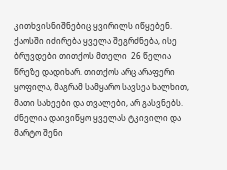კითხვისნიშნებიც ყვირილს იწყებენ. ქაოსში იძირება ყველა შეგრძნება, ისე ბრუვდები თითქოს მთელი  26 წელია წრეზე დადიხარ. თითქოს არც არაფერი ყოფილა, მაგრამ სამყარო სავსეა ხალხით, მათი სახეები და თვალები, არ გასვნებს. ძნელია დაივიწყო ყველას ტკივილი და მარტო შენი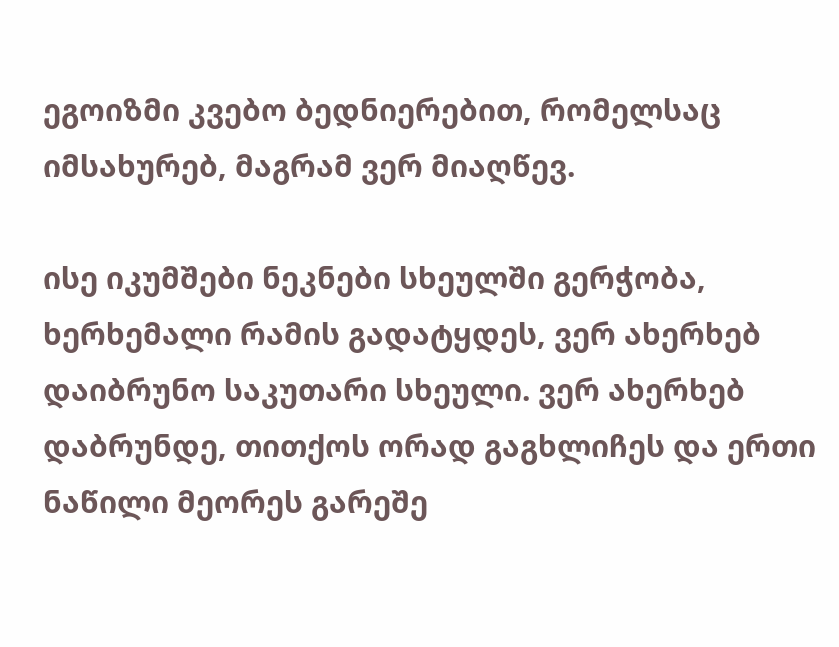ეგოიზმი კვებო ბედნიერებით, რომელსაც იმსახურებ, მაგრამ ვერ მიაღწევ.

ისე იკუმშები ნეკნები სხეულში გერჭობა, ხერხემალი რამის გადატყდეს, ვერ ახერხებ დაიბრუნო საკუთარი სხეული. ვერ ახერხებ დაბრუნდე, თითქოს ორად გაგხლიჩეს და ერთი ნაწილი მეორეს გარეშე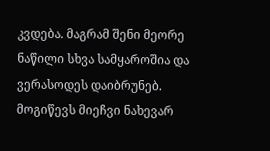კვდება. მაგრამ შენი მეორე ნაწილი სხვა სამყაროშია და ვერასოდეს დაიბრუნებ. მოგიწევს მიეჩვი ნახევარ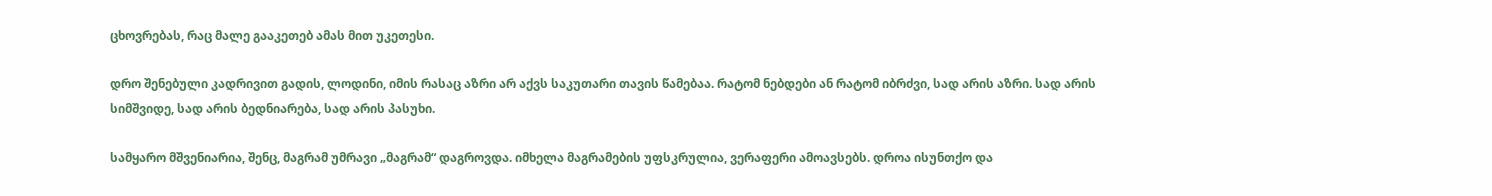ცხოვრებას, რაც მალე გააკეთებ ამას მით უკეთესი.

დრო შენებული კადრივით გადის, ლოდინი, იმის რასაც აზრი არ აქვს საკუთარი თავის წამებაა. რატომ ნებდები ან რატომ იბრძვი, სად არის აზრი. სად არის სიმშვიდე, სად არის ბედნიარება, სად არის პასუხი.

სამყარო მშვენიარია, შენც, მაგრამ უმრავი „მაგრამ“ დაგროვდა. იმხელა მაგრამების უფსკრულია, ვერაფერი ამოავსებს. დროა ისუნთქო და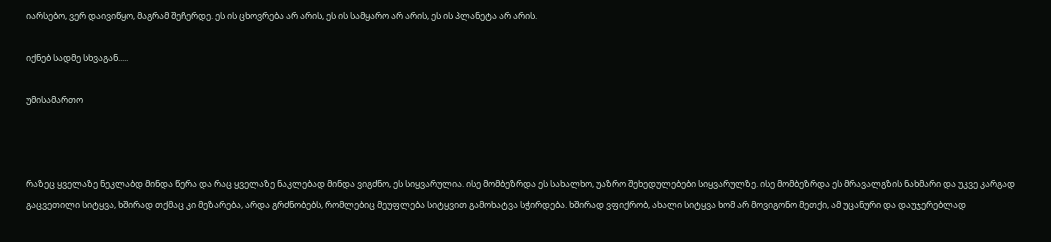იარსებო, ვერ დაივიწყო, მაგრამ შეჩერდე. ეს ის ცხოვრება არ არის, ეს ის სამყარო არ არის, ეს ის პლანეტა არ არის.

იქნებ სადმე სხვაგან.....

უმისამართო



რაზეც ყველაზე ნეკლაბდ მინდა წერა და რაც ყველაზე ნაკლებად მინდა ვიგძნო, ეს სიყვარულია. ისე მომბეზრდა ეს სახალხო, უაზრო შეხედულებები სიყვარულზე. ისე მომბეზრდა ეს მრავალგზის ნახმარი და უკვე კარგად გაცვეთილი სიტყვა, ხშირად თქმაც კი მეზარება, არდა გრძნობებს, რომლებიც მეუფლება სიტყვით გამოხატვა სჭირდება. ხშირად ვფიქრობ, ახალი სიტყვა ხომ არ მოვიგონო მეთქი, ამ უცანური და დაუჯერებლად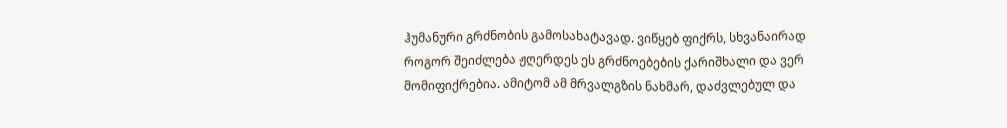ჰუმანური გრძნობის გამოსახატავად. ვიწყებ ფიქრს, სხვანაირად როგორ შეიძლება ჟღერდეს ეს გრძნოებების ქარიშხალი და ვერ მომიფიქრებია. ამიტომ ამ მრვალგზის ნახმარ, დაძვლებულ და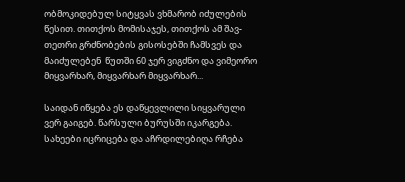ობმოკიდებულ სიტყვას ვხმარობ იძულების წესით. თითქოს მომისაჯეს, თითქოს ამ შავ-თეთრი გრძნობების გისოსებში ჩამსვეს და მაიძულებენ  წუთში 60 ჯერ ვიგძნო და ვიმეორო მიყვარხარ, მიყვარხარ მიყვარხარ...

საიდან იწყება ეს დაწყევლილი სიყვარული ვერ გაიგებ. წარსული ბურუსში იკარგება. სახეები იცრიცება და აჩრდილებიღა რჩება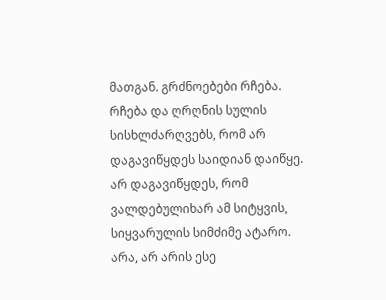მათგან. გრძნოებები რჩება. რჩება და ღრღნის სულის სისხლძარღვებს, რომ არ დაგავიწყდეს საიდიან დაიწყე. არ დაგავიწყდეს, რომ ვალდებულიხარ ამ სიტყვის, სიყვარულის სიმძიმე ატარო. არა, არ არის ესე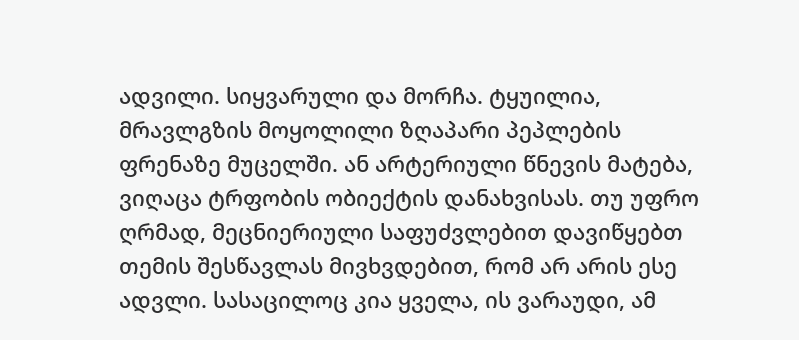ადვილი. სიყვარული და მორჩა. ტყუილია, მრავლგზის მოყოლილი ზღაპარი პეპლების ფრენაზე მუცელში. ან არტერიული წნევის მატება, ვიღაცა ტრფობის ობიექტის დანახვისას. თუ უფრო ღრმად, მეცნიერიული საფუძვლებით დავიწყებთ თემის შესწავლას მივხვდებით, რომ არ არის ესე ადვლი. სასაცილოც კია ყველა, ის ვარაუდი, ამ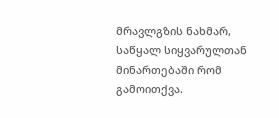მრავლგზის ნახმარ, საწყალ სიყვარულთან მინართებაში რომ გამოითქვა.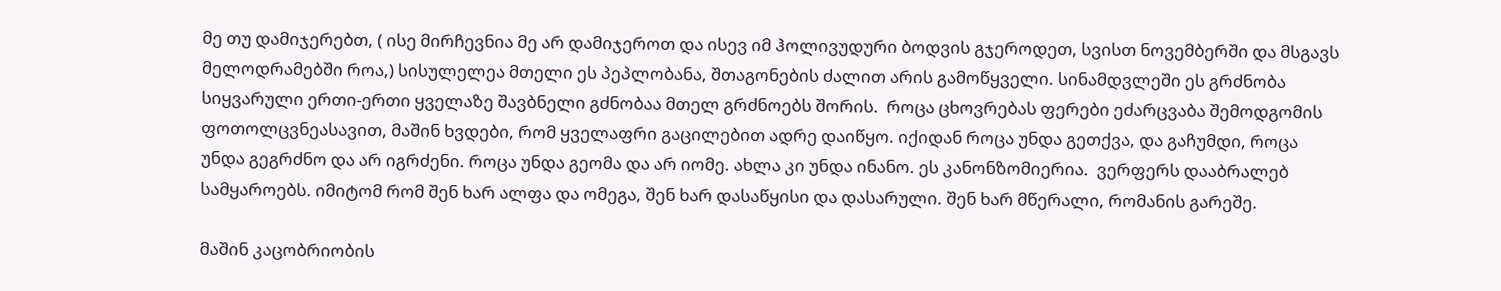მე თუ დამიჯერებთ, ( ისე მირჩევნია მე არ დამიჯეროთ და ისევ იმ ჰოლივუდური ბოდვის გჯეროდეთ, სვისთ ნოვემბერში და მსგავს მელოდრამებში როა,) სისულელეა მთელი ეს პეპლობანა, შთაგონების ძალით არის გამოწყველი. სინამდვლეში ეს გრძნობა სიყვარული ერთი-ერთი ყველაზე შავბნელი გძნობაა მთელ გრძნოებს შორის.  როცა ცხოვრებას ფერები ეძარცვაბა შემოდგომის ფოთოლცვნეასავით, მაშინ ხვდები, რომ ყველაფრი გაცილებით ადრე დაიწყო. იქიდან როცა უნდა გეთქვა, და გაჩუმდი, როცა უნდა გეგრძნო და არ იგრძენი. როცა უნდა გეომა და არ იომე. ახლა კი უნდა ინანო. ეს კანონზომიერია.  ვერფერს დააბრალებ სამყაროებს. იმიტომ რომ შენ ხარ ალფა და ომეგა, შენ ხარ დასაწყისი და დასარული. შენ ხარ მწერალი, რომანის გარეშე.

მაშინ კაცობრიობის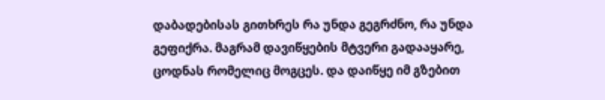დაბადებისას გითხრეს რა უნდა გეგრძნო, რა უნდა გეფიქრა. მაგრამ დავიწყების მტვერი გადააყარე, ცოდნას რომელიც მოგცეს. და დაიწყე იმ გზებით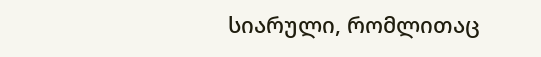სიარული, რომლითაც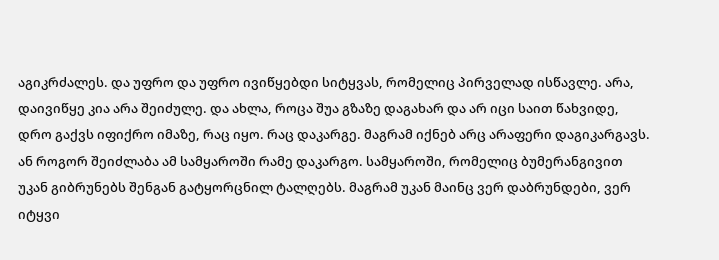აგიკრძალეს. და უფრო და უფრო ივიწყებდი სიტყვას, რომელიც პირველად ისწავლე. არა, დაივიწყე კია არა შეიძულე. და ახლა, როცა შუა გზაზე დაგახარ და არ იცი საით წახვიდე, დრო გაქვს იფიქრო იმაზე, რაც იყო. რაც დაკარგე. მაგრამ იქნებ არც არაფერი დაგიკარგავს. ან როგორ შეიძლაბა ამ სამყაროში რამე დაკარგო. სამყაროში, რომელიც ბუმერანგივით უკან გიბრუნებს შენგან გატყორცნილ ტალღებს. მაგრამ უკან მაინც ვერ დაბრუნდები, ვერ იტყვი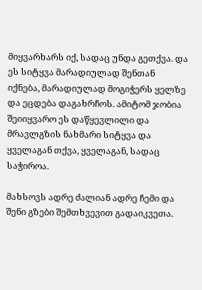მიყვარხარს იქ, სადაც უნდა გეთქვა. და ეს სიტყვა მარადიულად შენთან იქნება, მარადიულად მოგიჭერს ყელზე და ეცდება დაგახრჩოს. ამიტომ ჯობია შეიიყვარო ეს დაწყევლილი და მრავლგზის ნახმარი სიტყვა და ყველაგან თქვა, ყველაგან, სადაც საჭიროა.

მახსოვს ადრე ძალიან ადრე ჩემი და შენი გზები შემთხვევით გადაიკვეთა.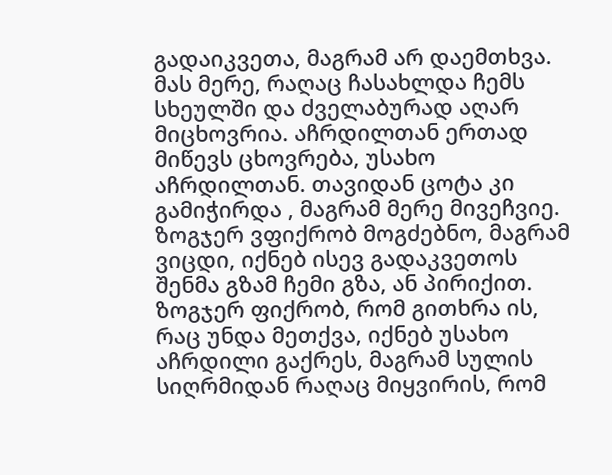გადაიკვეთა, მაგრამ არ დაემთხვა. მას მერე, რაღაც ჩასახლდა ჩემს სხეულში და ძველაბურად აღარ მიცხოვრია. აჩრდილთან ერთად მიწევს ცხოვრება, უსახო აჩრდილთან. თავიდან ცოტა კი გამიჭირდა , მაგრამ მერე მივეჩვიე. ზოგჯერ ვფიქრობ მოგძებნო, მაგრამ ვიცდი, იქნებ ისევ გადაკვეთოს შენმა გზამ ჩემი გზა, ან პირიქით. ზოგჯერ ფიქრობ, რომ გითხრა ის, რაც უნდა მეთქვა, იქნებ უსახო აჩრდილი გაქრეს, მაგრამ სულის სიღრმიდან რაღაც მიყვირის, რომ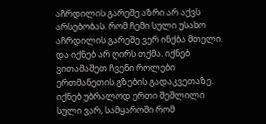აჩრდილის გარეშე აზრი არ აქვს არსებობას. რომ ჩემი სული უსახო აჩრდილის გარეშე ვერ ინქბა მთელი. და იქნებ არ ღირს თქმა. იქნებ ვითამაშეთ ჩვენი როლები ერთმანეთის გზების გადაკვეთაზე. იქნებ უბრალოდ ერთი შეშლილი სული ვარ, სამყაროში რომ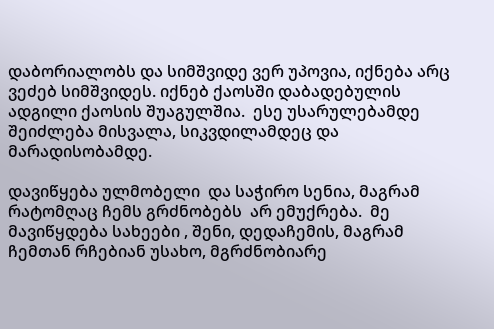დაბორიალობს და სიმშვიდე ვერ უპოვია, იქნება არც ვეძებ სიმშვიდეს. იქნებ ქაოსში დაბადებულის ადგილი ქაოსის შუაგულშია.  ესე უსარულებამდე შეიძლება მისვალა, სიკვდილამდეც და მარადისობამდე.

დავიწყება ულმობელი  და საჭირო სენია, მაგრამ რატომღაც ჩემს გრძნობებს  არ ემუქრება.  მე მავიწყდება სახეები , შენი, დედაჩემის, მაგრამ ჩემთან რჩებიან უსახო, მგრძნობიარე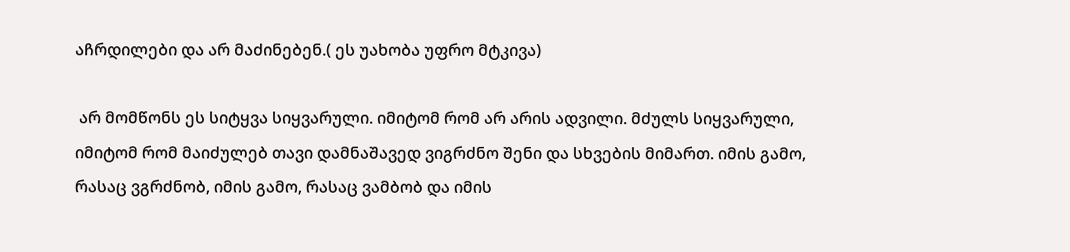აჩრდილები და არ მაძინებენ.( ეს უახობა უფრო მტკივა)

 არ მომწონს ეს სიტყვა სიყვარული. იმიტომ რომ არ არის ადვილი. მძულს სიყვარული, იმიტომ რომ მაიძულებ თავი დამნაშავედ ვიგრძნო შენი და სხვების მიმართ. იმის გამო, რასაც ვგრძნობ, იმის გამო, რასაც ვამბობ და იმის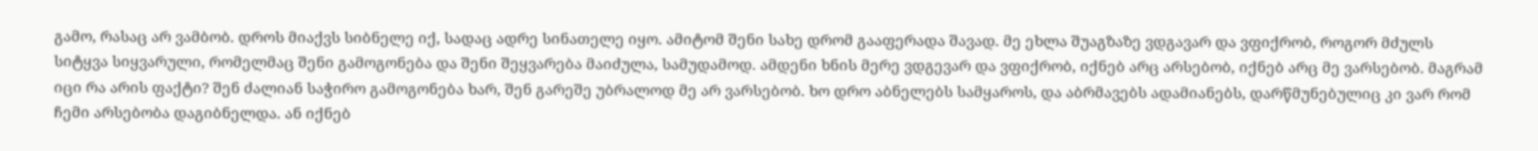გამო, რასაც არ ვამბობ. დროს მიაქვს სიბნელე იქ, სადაც ადრე სინათელე იყო. ამიტომ შენი სახე დრომ გააფერადა შავად. მე ეხლა შუაგზაზე ვდგავარ და ვფიქრობ, როგორ მძულს სიტყვა სიყვარული, რომელმაც შენი გამოგონება და შენი შეყვარება მაიძულა, სამუდამოდ. ამდენი ხნის მერე ვდგევარ და ვფიქრობ, იქნებ არც არსებობ, იქნებ არც მე ვარსებობ. მაგრამ იცი რა არის ფაქტი? შენ ძალიან საჭირო გამოგონება ხარ, შენ გარეშე უბრალოდ მე არ ვარსებობ. ხო დრო აბნელებს სამყაროს, და აბრმავებს ადამიანებს, დარწმუნებულიც კი ვარ რომ ჩემი არსებობა დაგიბნელდა. ან იქნებ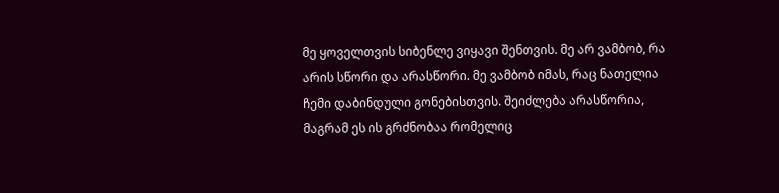მე ყოველთვის სიბენლე ვიყავი შენთვის. მე არ ვამბობ, რა არის სწორი და არასწორი. მე ვამბობ იმას, რაც ნათელია ჩემი დაბინდული გონებისთვის. შეიძლება არასწორია, მაგრამ ეს ის გრძნობაა რომელიც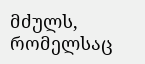მძულს, რომელსაც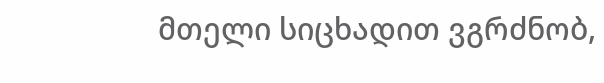მთელი სიცხადით ვგრძნობ,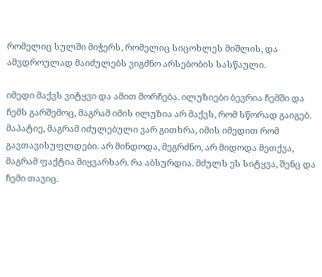რომელიც სულში მიჭერს, რომელიც სიცოხლეს მიშლის, და ამვდროულად მაიძულებს ვიგძნო არსებობის სასწაული.

იმედი მაქვს ვიტყვი და ამით მორჩება. ილუზიები ბევრია ჩემში და ჩემს გარშემოც, მაგრამ იმის ილუზია არ მაქვს, რომ სწორად გაიგებ. მაპატიე, მაგრამ იძულებული ვარ გითხრა, იმის იმედით რომ გავთავისუფლდები. არ მინდოდა, მეგრძნო, არ მიდოდა მეთქვა, მაგრამ ფაქტია მიყვარხარ. რა აბსურდია. მძულს ეს სიტყვა, შენც და ჩემი თავიც.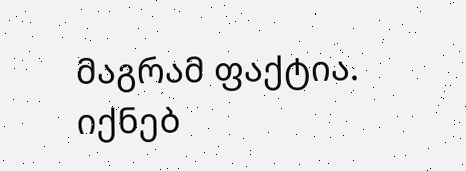მაგრამ ფაქტია. იქნებ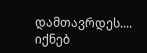დამთავრდეს.... იქნებ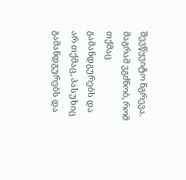შევწყვიტო ნგრევა. მაგრამ ვგძნობ, რომ თქმაც გამანდგურებს და არ თქმაც, პასუხიც გამანდგურებს და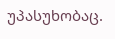უპასუხობაც.